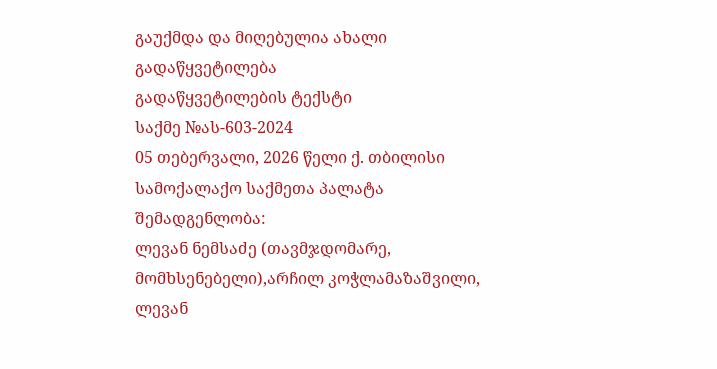გაუქმდა და მიღებულია ახალი გადაწყვეტილება
გადაწყვეტილების ტექსტი
საქმე №ას-603-2024
05 თებერვალი, 2026 წელი ქ. თბილისი
სამოქალაქო საქმეთა პალატა
შემადგენლობა:
ლევან ნემსაძე (თავმჯდომარე, მომხსენებელი),არჩილ კოჭლამაზაშვილი, ლევან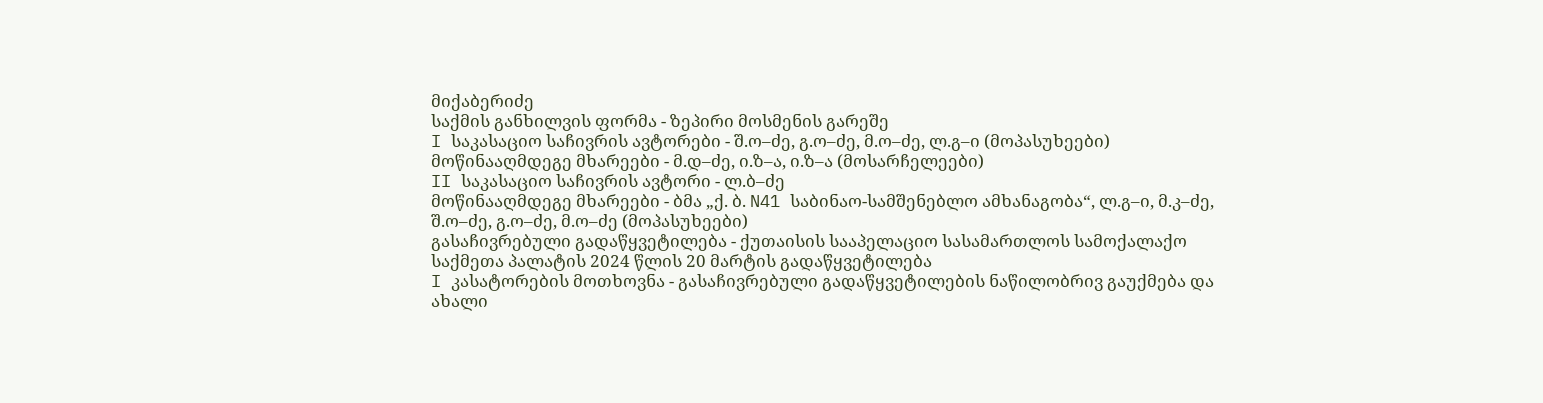მიქაბერიძე
საქმის განხილვის ფორმა - ზეპირი მოსმენის გარეშე
I საკასაციო საჩივრის ავტორები - შ.ო–ძე, გ.ო–ძე, მ.ო–ძე, ლ.გ–ი (მოპასუხეები)
მოწინააღმდეგე მხარეები - მ.დ–ძე, ი.ზ–ა, ი.ზ–ა (მოსარჩელეები)
II საკასაციო საჩივრის ავტორი - ლ.ბ–ძე
მოწინააღმდეგე მხარეები - ბმა „ქ. ბ. N41 საბინაო-სამშენებლო ამხანაგობა“, ლ.გ–ი, მ.კ–ძე, შ.ო–ძე, გ.ო–ძე, მ.ო–ძე (მოპასუხეები)
გასაჩივრებული გადაწყვეტილება - ქუთაისის სააპელაციო სასამართლოს სამოქალაქო საქმეთა პალატის 2024 წლის 20 მარტის გადაწყვეტილება
I კასატორების მოთხოვნა - გასაჩივრებული გადაწყვეტილების ნაწილობრივ გაუქმება და ახალი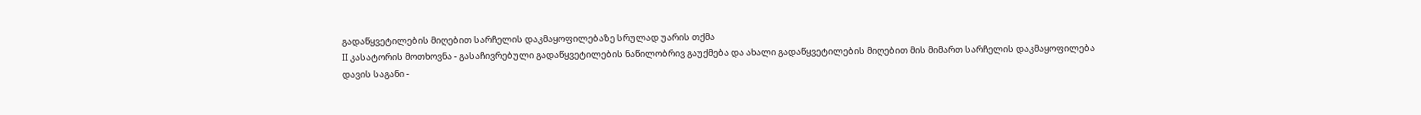გადაწყვეტილების მიღებით სარჩელის დაკმაყოფილებაზე სრულად უარის თქმა
II კასატორის მოთხოვნა - გასაჩივრებული გადაწყვეტილების ნაწილობრივ გაუქმება და ახალი გადაწყვეტილების მიღებით მის მიმართ სარჩელის დაკმაყოფილება
დავის საგანი -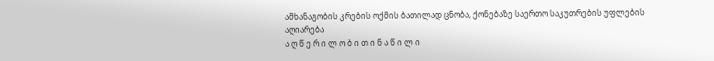ამხანაგობის კრების ოქმის ბათილად ცნობა, ქონებაზე საერთო საკუთრების უფლების აღიარება
ა ღ წ ე რ ი ლ ო ბ ი თ ი ნ ა წ ი ლ ი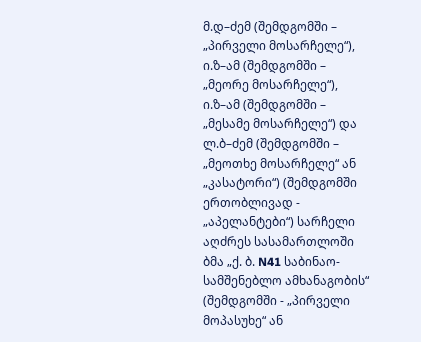მ.დ–ძემ (შემდგომში – „პირველი მოსარჩელე“), ი.ზ–ამ (შემდგომში – „მეორე მოსარჩელე“), ი.ზ–ამ (შემდგომში – „მესამე მოსარჩელე“) და ლ.ბ–ძემ (შემდგომში – „მეოთხე მოსარჩელე“ ან „კასატორი“) (შემდგომში ერთობლივად - „აპელანტები“) სარჩელი აღძრეს სასამართლოში ბმა „ქ. ბ. N41 საბინაო-სამშენებლო ამხანაგობის“ (შემდგომში - „პირველი მოპასუხე“ ან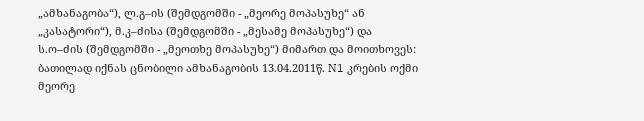„ამხანაგობა“), ლ.გ–ის (შემდგომში - „მეორე მოპასუხე“ ან „კასატორი“), მ.კ–ძისა (შემდგომში - „მესამე მოპასუხე“) და ს.ო–ძის (შემდგომში - „მეოთხე მოპასუხე“) მიმართ და მოითხოვეს: ბათილად იქნას ცნობილი ამხანაგობის 13.04.2011წ. N1 კრების ოქმი მეორე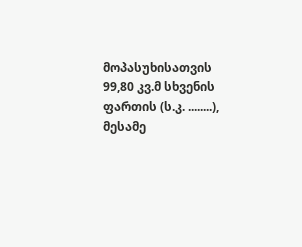მოპასუხისათვის 99,80 კვ.მ სხვენის ფართის (ს.კ. ........), მესამე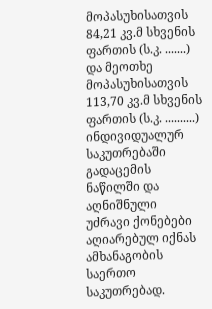მოპასუხისათვის 84,21 კვ.მ სხვენის ფართის (ს.კ. .......) და მეოთხე მოპასუხისათვის 113,70 კვ.მ სხვენის ფართის (ს.კ. ..........) ინდივიდუალურ საკუთრებაში გადაცემის ნაწილში და აღნიშნული უძრავი ქონებები აღიარებულ იქნას ამხანაგობის საერთო საკუთრებად.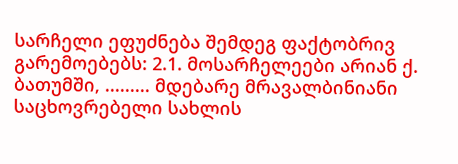სარჩელი ეფუძნება შემდეგ ფაქტობრივ გარემოებებს: 2.1. მოსარჩელეები არიან ქ. ბათუმში, ......... მდებარე მრავალბინიანი საცხოვრებელი სახლის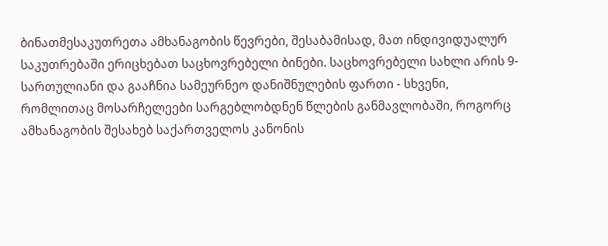ბინათმესაკუთრეთა ამხანაგობის წევრები, შესაბამისად, მათ ინდივიდუალურ საკუთრებაში ერიცხებათ საცხოვრებელი ბინები. საცხოვრებელი სახლი არის 9-სართულიანი და გააჩნია სამეურნეო დანიშნულების ფართი - სხვენი, რომლითაც მოსარჩელეები სარგებლობდნენ წლების განმავლობაში, როგორც ამხანაგობის შესახებ საქართველოს კანონის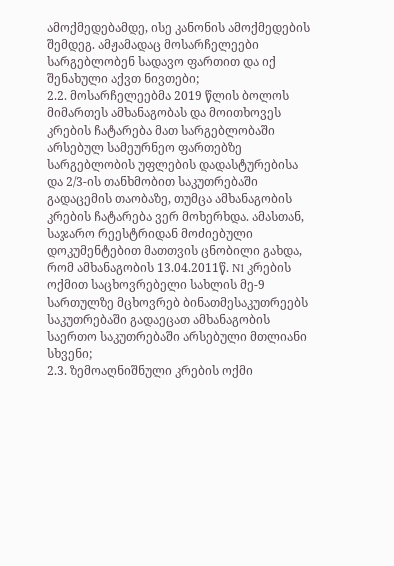ამოქმედებამდე, ისე კანონის ამოქმედების შემდეგ. ამჟამადაც მოსარჩელეები სარგებლობენ სადავო ფართით და იქ შენახული აქვთ ნივთები;
2.2. მოსარჩელეებმა 2019 წლის ბოლოს მიმართეს ამხანაგობას და მოითხოვეს კრების ჩატარება მათ სარგებლობაში არსებულ სამეურნეო ფართებზე სარგებლობის უფლების დადასტურებისა და 2/3-ის თანხმობით საკუთრებაში გადაცემის თაობაზე, თუმცა ამხანაგობის კრების ჩატარება ვერ მოხერხდა. ამასთან, საჯარო რეესტრიდან მოძიებული დოკუმენტებით მათთვის ცნობილი გახდა, რომ ამხანაგობის 13.04.2011წ. N1 კრების ოქმით საცხოვრებელი სახლის მე-9 სართულზე მცხოვრებ ბინათმესაკუთრეებს საკუთრებაში გადაეცათ ამხანაგობის საერთო საკუთრებაში არსებული მთლიანი სხვენი;
2.3. ზემოაღნიშნული კრების ოქმი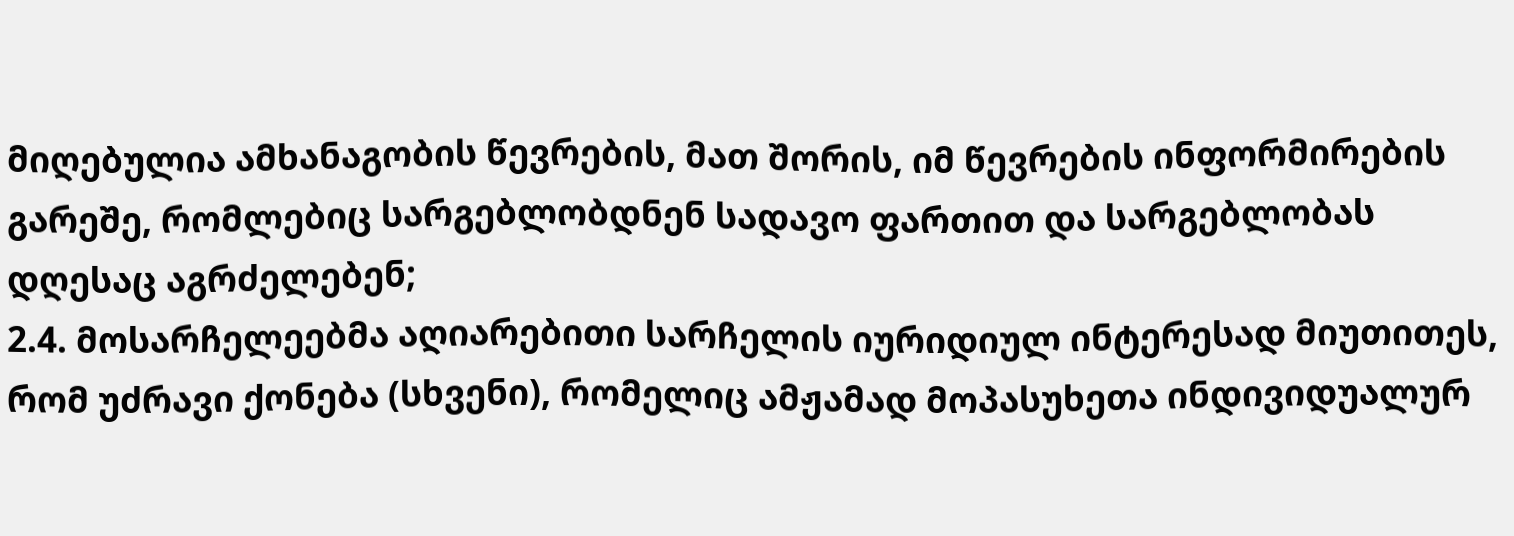მიღებულია ამხანაგობის წევრების, მათ შორის, იმ წევრების ინფორმირების გარეშე, რომლებიც სარგებლობდნენ სადავო ფართით და სარგებლობას დღესაც აგრძელებენ;
2.4. მოსარჩელეებმა აღიარებითი სარჩელის იურიდიულ ინტერესად მიუთითეს, რომ უძრავი ქონება (სხვენი), რომელიც ამჟამად მოპასუხეთა ინდივიდუალურ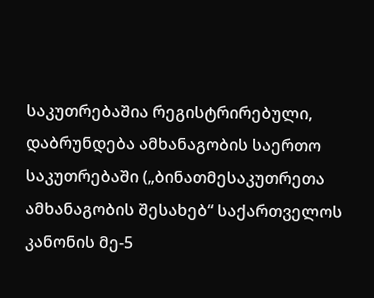საკუთრებაშია რეგისტრირებული, დაბრუნდება ამხანაგობის საერთო საკუთრებაში („ბინათმესაკუთრეთა ამხანაგობის შესახებ“ საქართველოს კანონის მე-5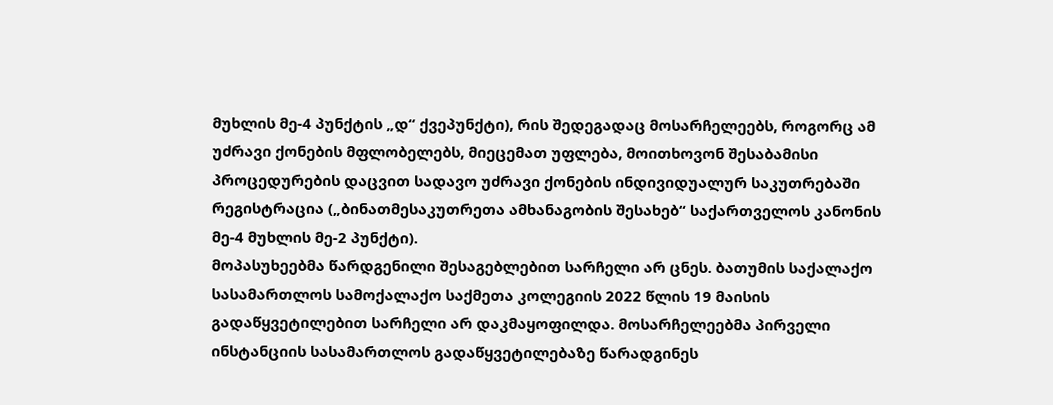მუხლის მე-4 პუნქტის „დ“ ქვეპუნქტი), რის შედეგადაც მოსარჩელეებს, როგორც ამ უძრავი ქონების მფლობელებს, მიეცემათ უფლება, მოითხოვონ შესაბამისი პროცედურების დაცვით სადავო უძრავი ქონების ინდივიდუალურ საკუთრებაში რეგისტრაცია („ბინათმესაკუთრეთა ამხანაგობის შესახებ“ საქართველოს კანონის მე-4 მუხლის მე-2 პუნქტი).
მოპასუხეებმა წარდგენილი შესაგებლებით სარჩელი არ ცნეს. ბათუმის საქალაქო სასამართლოს სამოქალაქო საქმეთა კოლეგიის 2022 წლის 19 მაისის გადაწყვეტილებით სარჩელი არ დაკმაყოფილდა. მოსარჩელეებმა პირველი ინსტანციის სასამართლოს გადაწყვეტილებაზე წარადგინეს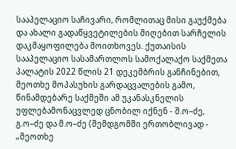სააპელაციო საჩივარი, რომლითაც მისი გაუქმება და ახალი გადაწყვეტილების მიღებით სარჩელის დაკმაყოფილება მოითხოვეს. ქუთაისის სააპელაციო სასამართლოს სამოქალაქო საქმეთა პალატის 2022 წლის 21 დეკემბრის განჩინებით, მეოთხე მოპასუხის გარდაცვალების გამო, წინამდებარე საქმეში ამ უკანასკნელის უფლებამონაცვლედ ცნობილ იქნენ - შ.ო–ძე, გ.ო–ძე და მ.ო–ძე (შემდგომში ერთობლივად - „მეოთხე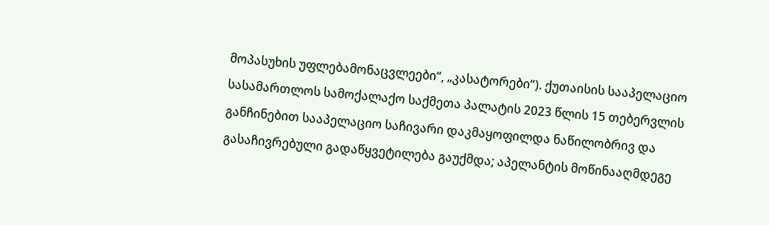მოპასუხის უფლებამონაცვლეები“, „კასატორები“). ქუთაისის სააპელაციო სასამართლოს სამოქალაქო საქმეთა პალატის 2023 წლის 15 თებერვლის განჩინებით სააპელაციო საჩივარი დაკმაყოფილდა ნაწილობრივ და გასაჩივრებული გადაწყვეტილება გაუქმდა; აპელანტის მოწინააღმდეგე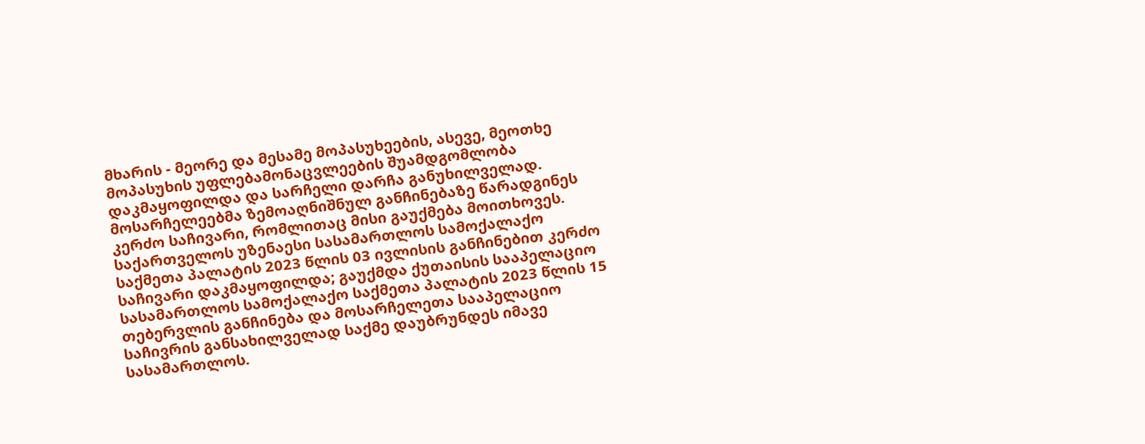მხარის - მეორე და მესამე მოპასუხეების, ასევე, მეოთხე მოპასუხის უფლებამონაცვლეების შუამდგომლობა დაკმაყოფილდა და სარჩელი დარჩა განუხილველად. მოსარჩელეებმა ზემოაღნიშნულ განჩინებაზე წარადგინეს კერძო საჩივარი, რომლითაც მისი გაუქმება მოითხოვეს. საქართველოს უზენაესი სასამართლოს სამოქალაქო საქმეთა პალატის 2023 წლის 03 ივლისის განჩინებით კერძო საჩივარი დაკმაყოფილდა; გაუქმდა ქუთაისის სააპელაციო სასამართლოს სამოქალაქო საქმეთა პალატის 2023 წლის 15 თებერვლის განჩინება და მოსარჩელეთა სააპელაციო საჩივრის განსახილველად საქმე დაუბრუნდეს იმავე სასამართლოს.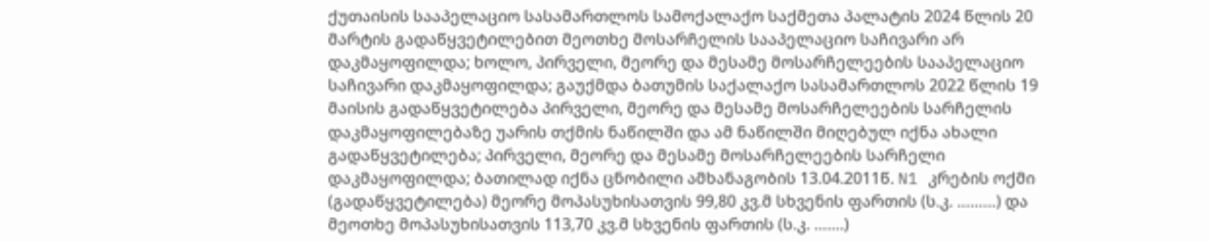ქუთაისის სააპელაციო სასამართლოს სამოქალაქო საქმეთა პალატის 2024 წლის 20 მარტის გადაწყვეტილებით მეოთხე მოსარჩელის სააპელაციო საჩივარი არ დაკმაყოფილდა; ხოლო, პირველი, მეორე და მესამე მოსარჩელეების სააპელაციო საჩივარი დაკმაყოფილდა; გაუქმდა ბათუმის საქალაქო სასამართლოს 2022 წლის 19 მაისის გადაწყვეტილება პირველი, მეორე და მესამე მოსარჩელეების სარჩელის დაკმაყოფილებაზე უარის თქმის ნაწილში და ამ ნაწილში მიღებულ იქნა ახალი გადაწყვეტილება; პირველი, მეორე და მესამე მოსარჩელეების სარჩელი დაკმაყოფილდა; ბათილად იქნა ცნობილი ამხანაგობის 13.04.2011წ. N1 კრების ოქმი (გადაწყვეტილება) მეორე მოპასუხისათვის 99,80 კვ.მ სხვენის ფართის (ს.კ. ………) და მეოთხე მოპასუხისათვის 113,70 კვ.მ სხვენის ფართის (ს.კ. …….)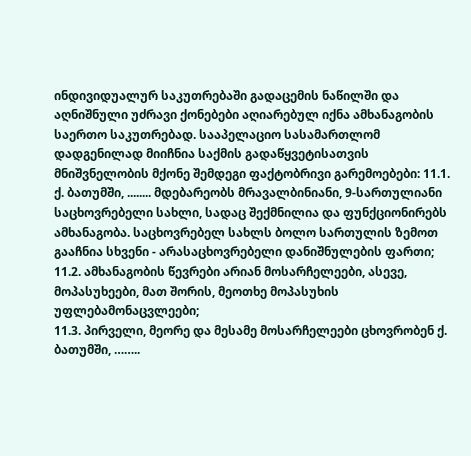ინდივიდუალურ საკუთრებაში გადაცემის ნაწილში და აღნიშნული უძრავი ქონებები აღიარებულ იქნა ამხანაგობის საერთო საკუთრებად. სააპელაციო სასამართლომ დადგენილად მიიჩნია საქმის გადაწყვეტისათვის მნიშვნელობის მქონე შემდეგი ფაქტობრივი გარემოებები: 11.1. ქ. ბათუმში, ........ მდებარეობს მრავალბინიანი, 9-სართულიანი საცხოვრებელი სახლი, სადაც შექმნილია და ფუნქციონირებს ამხანაგობა. საცხოვრებელ სახლს ბოლო სართულის ზემოთ გააჩნია სხვენი - არასაცხოვრებელი დანიშნულების ფართი;
11.2. ამხანაგობის წევრები არიან მოსარჩელეები, ასევე, მოპასუხეები, მათ შორის, მეოთხე მოპასუხის უფლებამონაცვლეები;
11.3. პირველი, მეორე და მესამე მოსარჩელეები ცხოვრობენ ქ. ბათუმში, ……..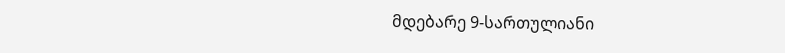მდებარე 9-სართულიანი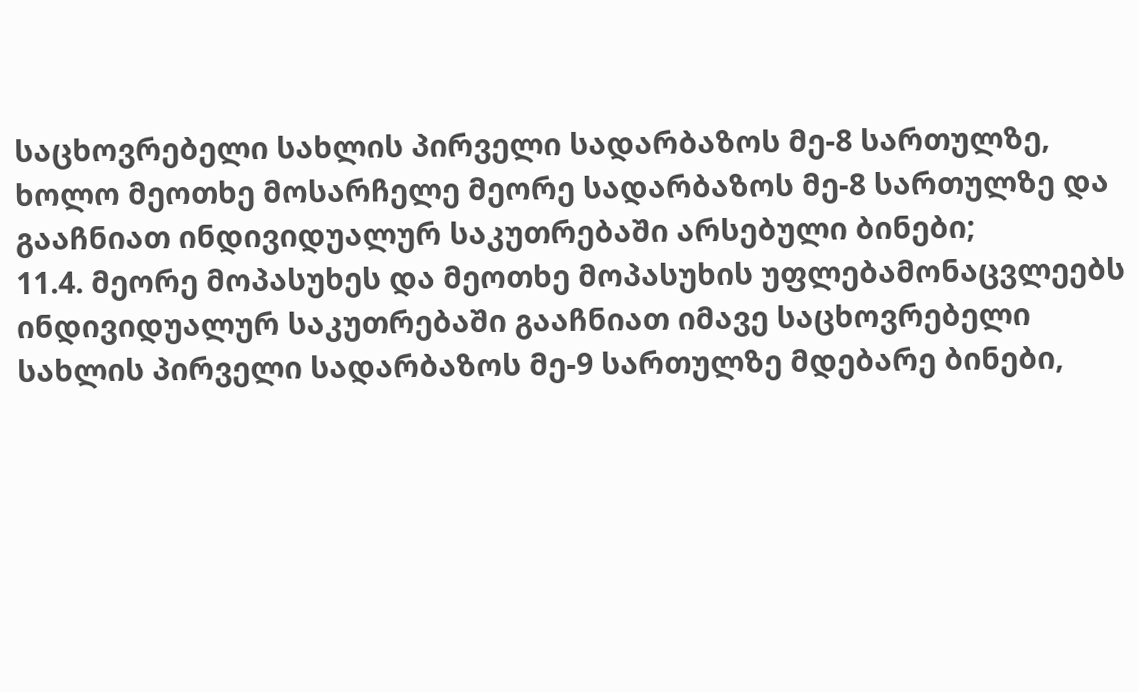საცხოვრებელი სახლის პირველი სადარბაზოს მე-8 სართულზე, ხოლო მეოთხე მოსარჩელე მეორე სადარბაზოს მე-8 სართულზე და გააჩნიათ ინდივიდუალურ საკუთრებაში არსებული ბინები;
11.4. მეორე მოპასუხეს და მეოთხე მოპასუხის უფლებამონაცვლეებს ინდივიდუალურ საკუთრებაში გააჩნიათ იმავე საცხოვრებელი სახლის პირველი სადარბაზოს მე-9 სართულზე მდებარე ბინები,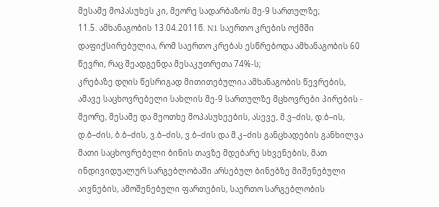მესამე მოპასუხეს კი, მეორე სადარბაზოს მე-9 სართულზე;
11.5. ამხანაგობის 13.04.2011წ. N1 საერთო კრების ოქმში დაფიქსირებულია, რომ საერთო კრებას ესწრებოდა ამხანაგობის 60 წევრი, რაც შეადგენდა მესაკუთრეთა 74%-ს;
კრებაზე დღის წესრიგად მითითებულია ამხანაგობის წევრების, ამავე საცხოვრებელი სახლის მე-9 სართულზე მცხოვრები პირების - მეორე, მესამე და მეოთხე მოპასუხეების, ასევე, მ.ვ–ძის, დ.ბ–ის, დ.ბ–ძის, ბ.ბ–ძის, ვ.ბ–ძის, ვ.ბ–ძის და მ.კ–ძის განცხადების განხილვა მათი საცხოვრებელი ბინის თავზე მდებარე სხვენების, მათ ინდივიდუალურ სარგებლობაში არსებულ ბინებზე მიშენებული აივნების, ამოშენებული ფართების, საერთო სარგებლობის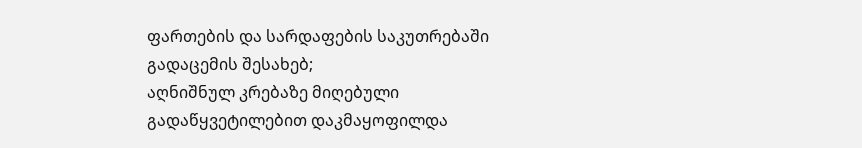ფართების და სარდაფების საკუთრებაში გადაცემის შესახებ;
აღნიშნულ კრებაზე მიღებული გადაწყვეტილებით დაკმაყოფილდა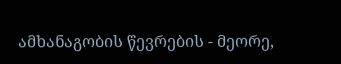ამხანაგობის წევრების - მეორე,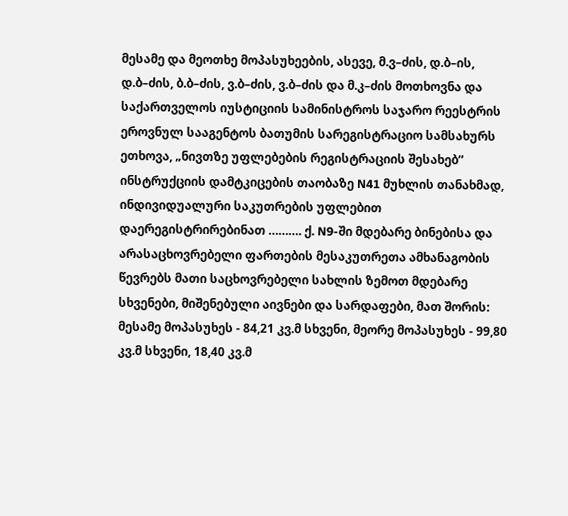მესამე და მეოთხე მოპასუხეების, ასევე, მ.ვ–ძის, დ.ბ–ის, დ.ბ–ძის, ბ.ბ–ძის, ვ.ბ–ძის, ვ.ბ–ძის და მ.კ–ძის მოთხოვნა და საქართველოს იუსტიციის სამინისტროს საჯარო რეესტრის ეროვნულ სააგენტოს ბათუმის სარეგისტრაციო სამსახურს ეთხოვა, „ნივთზე უფლებების რეგისტრაციის შესახებ” ინსტრუქციის დამტკიცების თაობაზე N41 მუხლის თანახმად, ინდივიდუალური საკუთრების უფლებით დაერეგისტრირებინათ ………. ქ. N9-ში მდებარე ბინებისა და არასაცხოვრებელი ფართების მესაკუთრეთა ამხანაგობის წევრებს მათი საცხოვრებელი სახლის ზემოთ მდებარე სხვენები, მიშენებული აივნები და სარდაფები, მათ შორის: მესამე მოპასუხეს - 84,21 კვ.მ სხვენი, მეორე მოპასუხეს - 99,80 კვ.მ სხვენი, 18,40 კვ.მ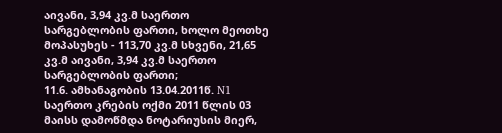აივანი, 3,94 კვ.მ საერთო სარგებლობის ფართი, ხოლო მეოთხე მოპასუხეს - 113,70 კვ.მ სხვენი, 21,65 კვ.მ აივანი, 3,94 კვ.მ საერთო სარგებლობის ფართი;
11.6. ამხანაგობის 13.04.2011წ. N1 საერთო კრების ოქმი 2011 წლის 03 მაისს დამოწმდა ნოტარიუსის მიერ,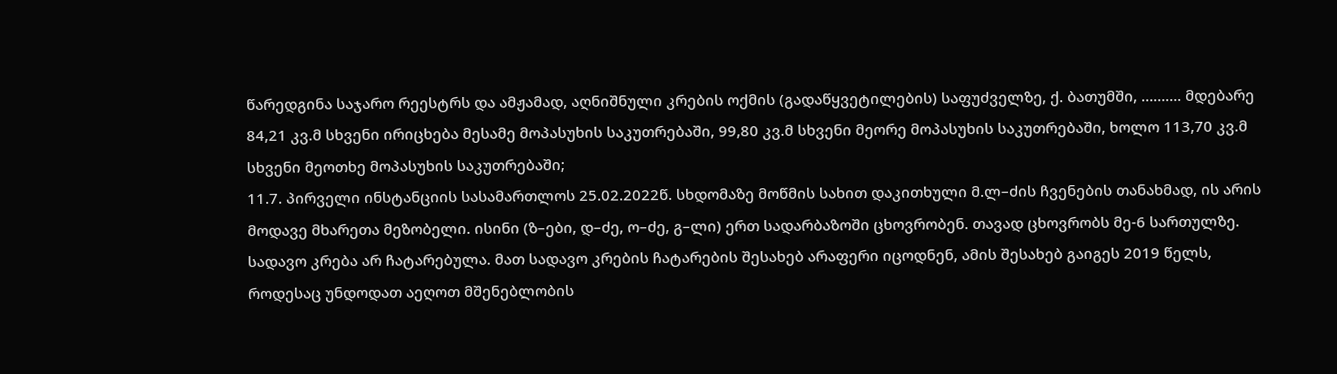წარედგინა საჯარო რეესტრს და ამჟამად, აღნიშნული კრების ოქმის (გადაწყვეტილების) საფუძველზე, ქ. ბათუმში, ………. მდებარე 84,21 კვ.მ სხვენი ირიცხება მესამე მოპასუხის საკუთრებაში, 99,80 კვ.მ სხვენი მეორე მოპასუხის საკუთრებაში, ხოლო 113,70 კვ.მ სხვენი მეოთხე მოპასუხის საკუთრებაში;
11.7. პირველი ინსტანციის სასამართლოს 25.02.2022წ. სხდომაზე მოწმის სახით დაკითხული მ.ლ–ძის ჩვენების თანახმად, ის არის მოდავე მხარეთა მეზობელი. ისინი (ზ–ები, დ–ძე, ო–ძე, გ–ლი) ერთ სადარბაზოში ცხოვრობენ. თავად ცხოვრობს მე-6 სართულზე. სადავო კრება არ ჩატარებულა. მათ სადავო კრების ჩატარების შესახებ არაფერი იცოდნენ, ამის შესახებ გაიგეს 2019 წელს, როდესაც უნდოდათ აეღოთ მშენებლობის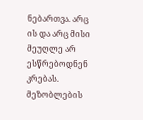ნებართვა. არც ის და არც მისი მეუღლე არ ესწრებოდნენ კრებას. მეზობლების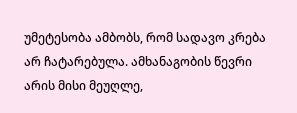უმეტესობა ამბობს, რომ სადავო კრება არ ჩატარებულა. ამხანაგობის წევრი არის მისი მეუღლე,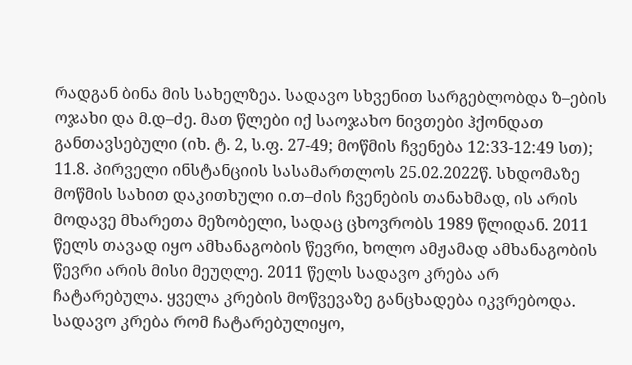რადგან ბინა მის სახელზეა. სადავო სხვენით სარგებლობდა ზ–ების ოჯახი და მ.დ–ძე. მათ წლები იქ საოჯახო ნივთები ჰქონდათ განთავსებული (იხ. ტ. 2, ს.ფ. 27-49; მოწმის ჩვენება 12:33-12:49 სთ);
11.8. პირველი ინსტანციის სასამართლოს 25.02.2022წ. სხდომაზე მოწმის სახით დაკითხული ი.თ–ძის ჩვენების თანახმად, ის არის მოდავე მხარეთა მეზობელი, სადაც ცხოვრობს 1989 წლიდან. 2011 წელს თავად იყო ამხანაგობის წევრი, ხოლო ამჟამად ამხანაგობის წევრი არის მისი მეუღლე. 2011 წელს სადავო კრება არ ჩატარებულა. ყველა კრების მოწვევაზე განცხადება იკვრებოდა. სადავო კრება რომ ჩატარებულიყო,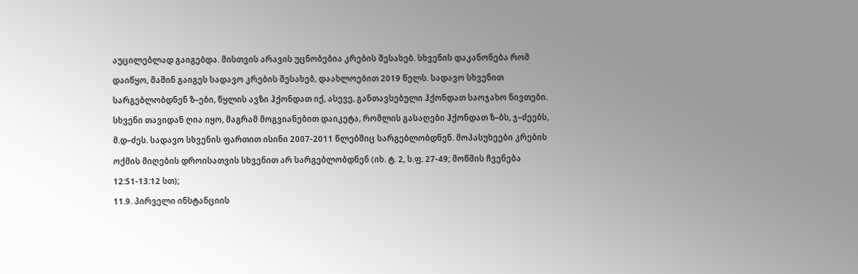აუცილებლად გაიგებდა. მისთვის არავის უცნობებია კრების შესახებ. სხვენის დაკანონება რომ დაიწყო, მაშინ გაიგეს სადავო კრების შესახებ, დაახლოებით 2019 წელს. სადავო სხვენით სარგებლობდნენ ზ–ები, წყლის ავზი ჰქონდათ იქ, ასევე, განთავსებული ჰქონდათ საოჯახო ნივთები. სხვენი თავიდან ღია იყო, მაგრამ მოგვიანებით დაიკეტა, რომლის გასაღები ჰქონდათ ზ–ბს, ჯ–ძეებს, მ.დ–ძეს. სადავო სხვენის ფართით ისინი 2007-2011 წლებშიც სარგებლობდნენ. მოპასუხეები კრების ოქმის მიღების დროისათვის სხვენით არ სარგებლობდნენ (იხ. ტ. 2, ს.ფ. 27-49; მოწმის ჩვენება 12:51-13:12 სთ);
11.9. პირველი ინსტანციის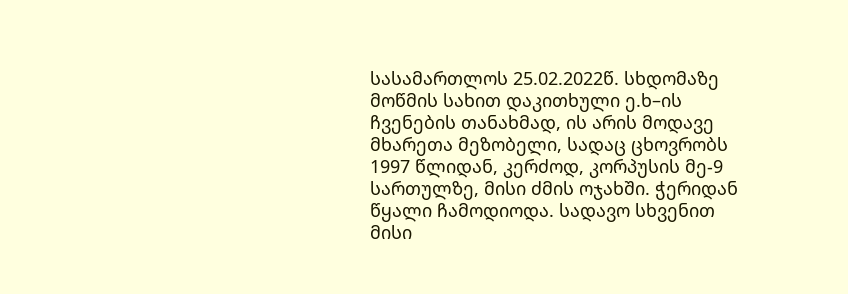სასამართლოს 25.02.2022წ. სხდომაზე მოწმის სახით დაკითხული ე.ხ–ის ჩვენების თანახმად, ის არის მოდავე მხარეთა მეზობელი, სადაც ცხოვრობს 1997 წლიდან, კერძოდ, კორპუსის მე-9 სართულზე, მისი ძმის ოჯახში. ჭერიდან წყალი ჩამოდიოდა. სადავო სხვენით მისი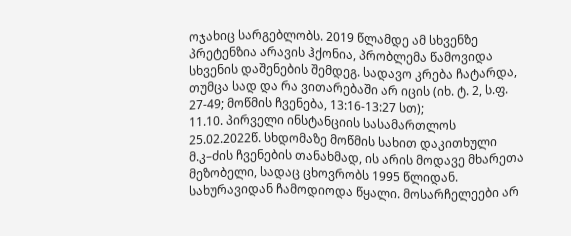ოჯახიც სარგებლობს. 2019 წლამდე ამ სხვენზე პრეტენზია არავის ჰქონია, პრობლემა წამოვიდა სხვენის დაშენების შემდეგ. სადავო კრება ჩატარდა, თუმცა სად და რა ვითარებაში არ იცის (იხ. ტ. 2, ს.ფ. 27-49; მოწმის ჩვენება, 13:16-13:27 სთ);
11.10. პირველი ინსტანციის სასამართლოს 25.02.2022წ. სხდომაზე მოწმის სახით დაკითხული მ.კ–ძის ჩვენების თანახმად, ის არის მოდავე მხარეთა მეზობელი, სადაც ცხოვრობს 1995 წლიდან. სახურავიდან ჩამოდიოდა წყალი. მოსარჩელეები არ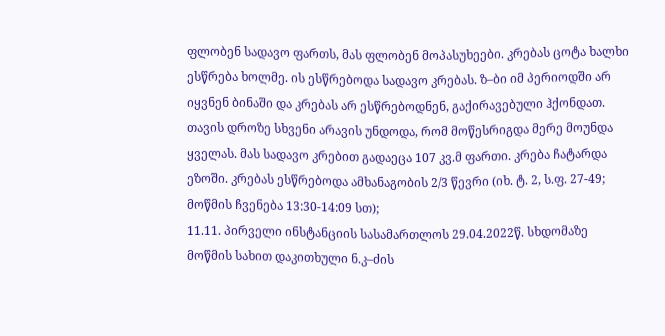ფლობენ სადავო ფართს, მას ფლობენ მოპასუხეები. კრებას ცოტა ხალხი ესწრება ხოლმე. ის ესწრებოდა სადავო კრებას. ზ–ბი იმ პერიოდში არ იყვნენ ბინაში და კრებას არ ესწრებოდნენ, გაქირავებული ჰქონდათ. თავის დროზე სხვენი არავის უნდოდა, რომ მოწესრიგდა მერე მოუნდა ყველას. მას სადავო კრებით გადაეცა 107 კვ.მ ფართი. კრება ჩატარდა ეზოში. კრებას ესწრებოდა ამხანაგობის 2/3 წევრი (იხ. ტ. 2, ს.ფ. 27-49; მოწმის ჩვენება 13:30-14:09 სთ);
11.11. პირველი ინსტანციის სასამართლოს 29.04.2022წ. სხდომაზე მოწმის სახით დაკითხული ნ.კ–ძის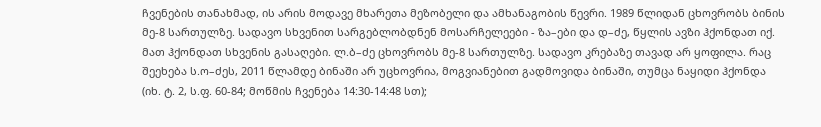ჩვენების თანახმად, ის არის მოდავე მხარეთა მეზობელი და ამხანაგობის წევრი. 1989 წლიდან ცხოვრობს ბინის მე-8 სართულზე. სადავო სხვენით სარგებლობდნენ მოსარჩელეები - ზა–ები და დ–ძე, წყლის ავზი ჰქონდათ იქ. მათ ჰქონდათ სხვენის გასაღები. ლ.ბ–ძე ცხოვრობს მე-8 სართულზე. სადავო კრებაზე თავად არ ყოფილა. რაც შეეხება ს.ო–ძეს, 2011 წლამდე ბინაში არ უცხოვრია, მოგვიანებით გადმოვიდა ბინაში, თუმცა ნაყიდი ჰქონდა (იხ. ტ. 2, ს.ფ. 60-84; მოწმის ჩვენება 14:30-14:48 სთ);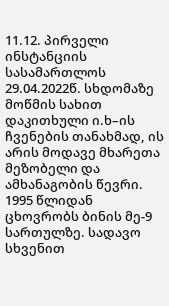11.12. პირველი ინსტანციის სასამართლოს 29.04.2022წ. სხდომაზე მოწმის სახით დაკითხული ი.ხ–ის ჩვენების თანახმად, ის არის მოდავე მხარეთა მეზობელი და ამხანაგობის წევრი. 1995 წლიდან ცხოვრობს ბინის მე-9 სართულზე. სადავო სხვენით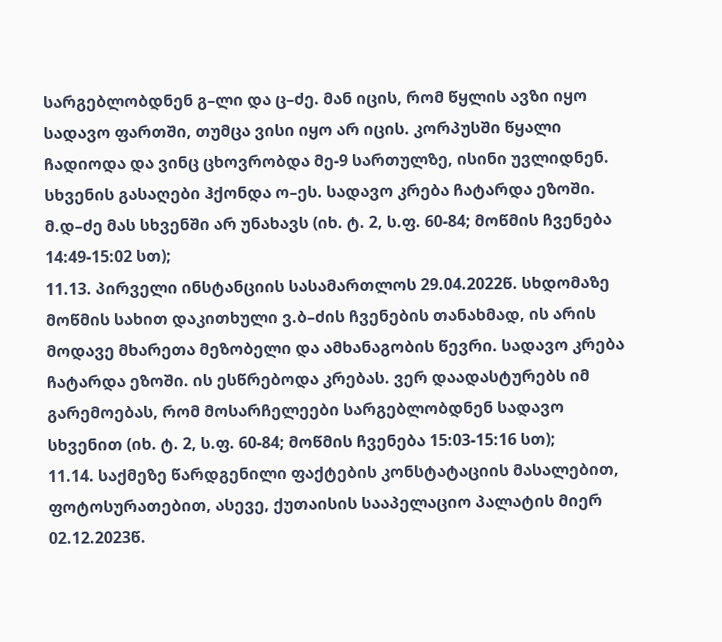სარგებლობდნენ გ–ლი და ც–ძე. მან იცის, რომ წყლის ავზი იყო სადავო ფართში, თუმცა ვისი იყო არ იცის. კორპუსში წყალი ჩადიოდა და ვინც ცხოვრობდა მე-9 სართულზე, ისინი უვლიდნენ. სხვენის გასაღები ჰქონდა ო–ეს. სადავო კრება ჩატარდა ეზოში. მ.დ–ძე მას სხვენში არ უნახავს (იხ. ტ. 2, ს.ფ. 60-84; მოწმის ჩვენება 14:49-15:02 სთ);
11.13. პირველი ინსტანციის სასამართლოს 29.04.2022წ. სხდომაზე მოწმის სახით დაკითხული ვ.ბ–ძის ჩვენების თანახმად, ის არის მოდავე მხარეთა მეზობელი და ამხანაგობის წევრი. სადავო კრება ჩატარდა ეზოში. ის ესწრებოდა კრებას. ვერ დაადასტურებს იმ გარემოებას, რომ მოსარჩელეები სარგებლობდნენ სადავო სხვენით (იხ. ტ. 2, ს.ფ. 60-84; მოწმის ჩვენება 15:03-15:16 სთ);
11.14. საქმეზე წარდგენილი ფაქტების კონსტატაციის მასალებით, ფოტოსურათებით, ასევე, ქუთაისის სააპელაციო პალატის მიერ 02.12.2023წ.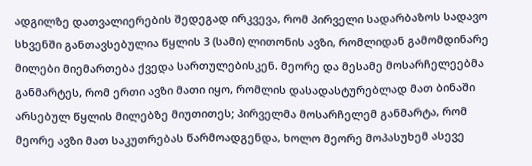ადგილზე დათვალიერების შედეგად ირკვევა, რომ პირველი სადარბაზოს სადავო სხვენში განთავსებულია წყლის 3 (სამი) ლითონის ავზი, რომლიდან გამომდინარე მილები მიემართება ქვედა სართულებისკენ. მეორე და მესამე მოსარჩელეებმა განმარტეს, რომ ერთი ავზი მათი იყო, რომლის დასადასტურებლად მათ ბინაში არსებულ წყლის მილებზე მიუთითეს; პირველმა მოსარჩელემ განმარტა, რომ მეორე ავზი მათ საკუთრებას წარმოადგენდა, ხოლო მეორე მოპასუხემ ასევე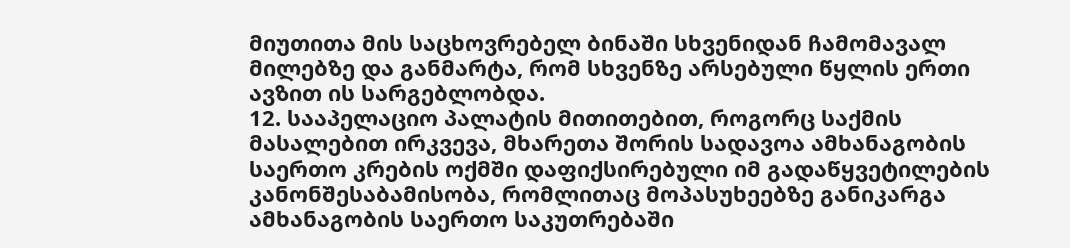მიუთითა მის საცხოვრებელ ბინაში სხვენიდან ჩამომავალ მილებზე და განმარტა, რომ სხვენზე არსებული წყლის ერთი ავზით ის სარგებლობდა.
12. სააპელაციო პალატის მითითებით, როგორც საქმის მასალებით ირკვევა, მხარეთა შორის სადავოა ამხანაგობის საერთო კრების ოქმში დაფიქსირებული იმ გადაწყვეტილების კანონშესაბამისობა, რომლითაც მოპასუხეებზე განიკარგა ამხანაგობის საერთო საკუთრებაში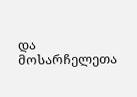და მოსარჩელეთა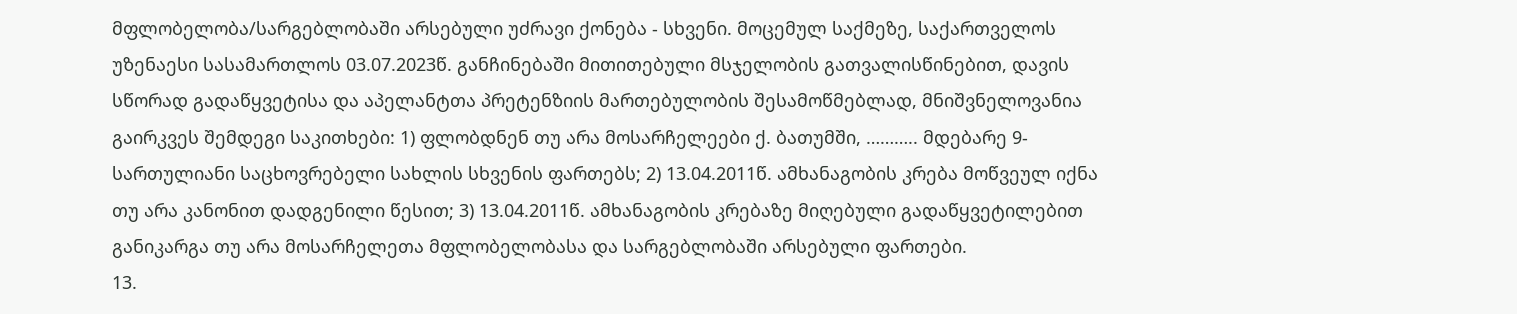მფლობელობა/სარგებლობაში არსებული უძრავი ქონება - სხვენი. მოცემულ საქმეზე, საქართველოს უზენაესი სასამართლოს 03.07.2023წ. განჩინებაში მითითებული მსჯელობის გათვალისწინებით, დავის სწორად გადაწყვეტისა და აპელანტთა პრეტენზიის მართებულობის შესამოწმებლად, მნიშვნელოვანია გაირკვეს შემდეგი საკითხები: 1) ფლობდნენ თუ არა მოსარჩელეები ქ. ბათუმში, ……….. მდებარე 9-სართულიანი საცხოვრებელი სახლის სხვენის ფართებს; 2) 13.04.2011წ. ამხანაგობის კრება მოწვეულ იქნა თუ არა კანონით დადგენილი წესით; 3) 13.04.2011წ. ამხანაგობის კრებაზე მიღებული გადაწყვეტილებით განიკარგა თუ არა მოსარჩელეთა მფლობელობასა და სარგებლობაში არსებული ფართები.
13.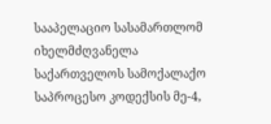სააპელაციო სასამართლომ იხელმძღვანელა საქართველოს სამოქალაქო საპროცესო კოდექსის მე-4,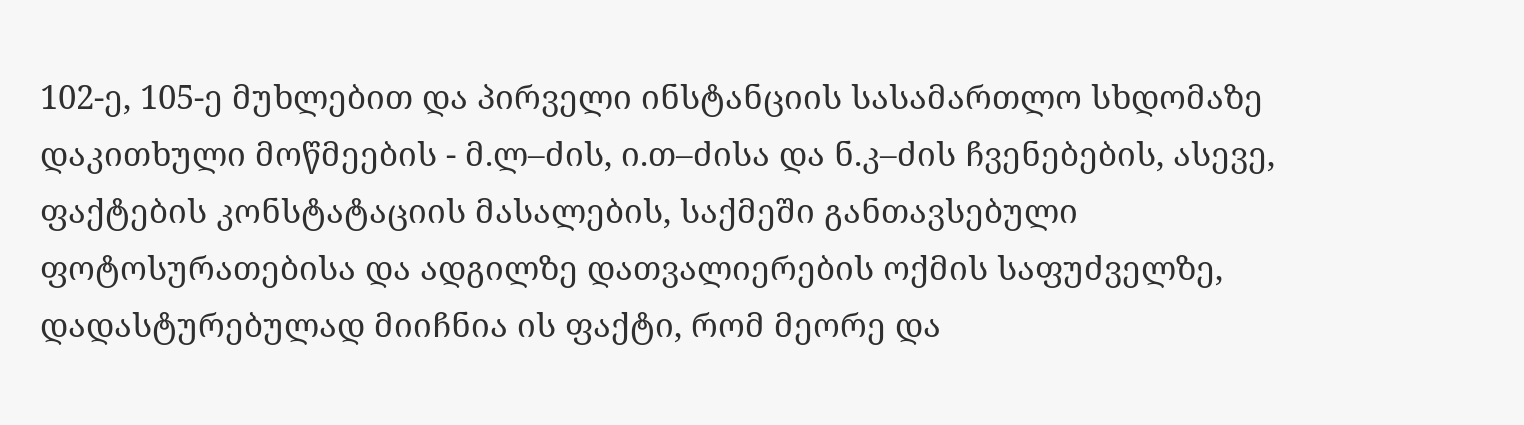102-ე, 105-ე მუხლებით და პირველი ინსტანციის სასამართლო სხდომაზე დაკითხული მოწმეების - მ.ლ–ძის, ი.თ–ძისა და ნ.კ–ძის ჩვენებების, ასევე, ფაქტების კონსტატაციის მასალების, საქმეში განთავსებული ფოტოსურათებისა და ადგილზე დათვალიერების ოქმის საფუძველზე, დადასტურებულად მიიჩნია ის ფაქტი, რომ მეორე და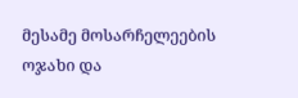მესამე მოსარჩელეების ოჯახი და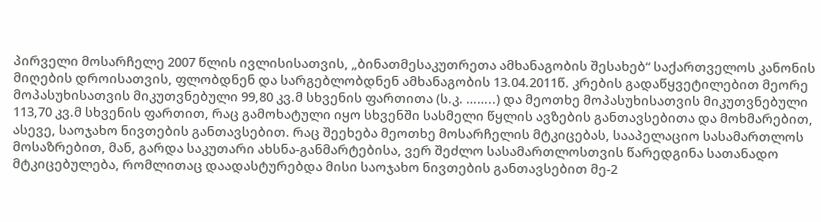პირველი მოსარჩელე 2007 წლის ივლისისათვის, „ბინათმესაკუთრეთა ამხანაგობის შესახებ“ საქართველოს კანონის მიღების დროისათვის, ფლობდნენ და სარგებლობდნენ ამხანაგობის 13.04.2011წ. კრების გადაწყვეტილებით მეორე მოპასუხისათვის მიკუთვნებული 99,80 კვ.მ სხვენის ფართითა (ს.კ. ……..) და მეოთხე მოპასუხისათვის მიკუთვნებული 113,70 კვ.მ სხვენის ფართით, რაც გამოხატული იყო სხვენში სასმელი წყლის ავზების განთავსებითა და მოხმარებით, ასევე, საოჯახო ნივთების განთავსებით. რაც შეეხება მეოთხე მოსარჩელის მტკიცებას, სააპელაციო სასამართლოს მოსაზრებით, მან, გარდა საკუთარი ახსნა-განმარტებისა, ვერ შეძლო სასამართლოსთვის წარედგინა სათანადო მტკიცებულება, რომლითაც დაადასტურებდა მისი საოჯახო ნივთების განთავსებით მე-2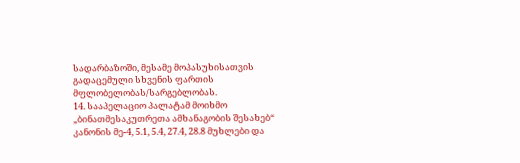სადარბაზოში, მესამე მოპასუხისათვის გადაცემული სხვენის ფართის მფლობელობას/სარგებლობას.
14. სააპელაციო პალატამ მოიხმო „ბინათმესაკუთრეთა ამხანაგობის შესახებ“ კანონის მე-4, 5.1, 5.4, 27.4, 28.8 მუხლები და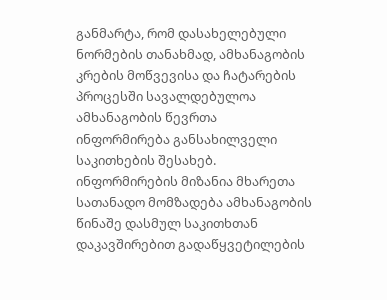განმარტა, რომ დასახელებული ნორმების თანახმად, ამხანაგობის კრების მოწვევისა და ჩატარების პროცესში სავალდებულოა ამხანაგობის წევრთა ინფორმირება განსახილველი საკითხების შესახებ. ინფორმირების მიზანია მხარეთა სათანადო მომზადება ამხანაგობის წინაშე დასმულ საკითხთან დაკავშირებით გადაწყვეტილების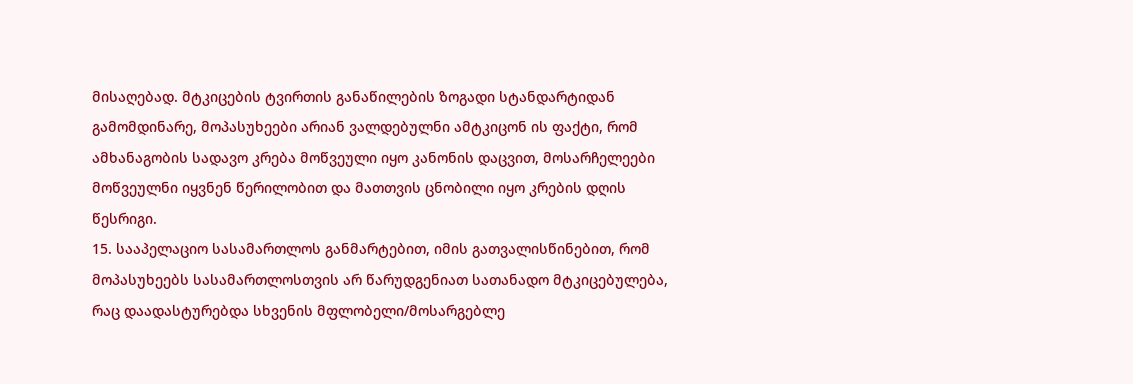მისაღებად. მტკიცების ტვირთის განაწილების ზოგადი სტანდარტიდან გამომდინარე, მოპასუხეები არიან ვალდებულნი ამტკიცონ ის ფაქტი, რომ ამხანაგობის სადავო კრება მოწვეული იყო კანონის დაცვით, მოსარჩელეები მოწვეულნი იყვნენ წერილობით და მათთვის ცნობილი იყო კრების დღის წესრიგი.
15. სააპელაციო სასამართლოს განმარტებით, იმის გათვალისწინებით, რომ მოპასუხეებს სასამართლოსთვის არ წარუდგენიათ სათანადო მტკიცებულება, რაც დაადასტურებდა სხვენის მფლობელი/მოსარგებლე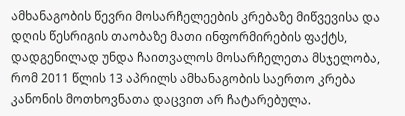ამხანაგობის წევრი მოსარჩელეების კრებაზე მიწვევისა და დღის წესრიგის თაობაზე მათი ინფორმირების ფაქტს, დადგენილად უნდა ჩაითვალოს მოსარჩელეთა მსჯელობა, რომ 2011 წლის 13 აპრილს ამხანაგობის საერთო კრება კანონის მოთხოვნათა დაცვით არ ჩატარებულა.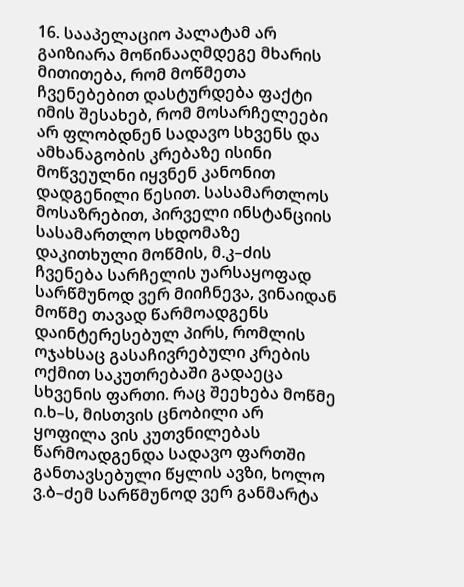16. სააპელაციო პალატამ არ გაიზიარა მოწინააღმდეგე მხარის მითითება, რომ მოწმეთა ჩვენებებით დასტურდება ფაქტი იმის შესახებ, რომ მოსარჩელეები არ ფლობდნენ სადავო სხვენს და ამხანაგობის კრებაზე ისინი მოწვეულნი იყვნენ კანონით დადგენილი წესით. სასამართლოს მოსაზრებით, პირველი ინსტანციის სასამართლო სხდომაზე დაკითხული მოწმის, მ.კ–ძის ჩვენება სარჩელის უარსაყოფად სარწმუნოდ ვერ მიიჩნევა, ვინაიდან მოწმე თავად წარმოადგენს დაინტერესებულ პირს, რომლის ოჯახსაც გასაჩივრებული კრების ოქმით საკუთრებაში გადაეცა სხვენის ფართი. რაც შეეხება მოწმე ი.ხ–ს, მისთვის ცნობილი არ ყოფილა ვის კუთვნილებას წარმოადგენდა სადავო ფართში განთავსებული წყლის ავზი, ხოლო ვ.ბ–ძემ სარწმუნოდ ვერ განმარტა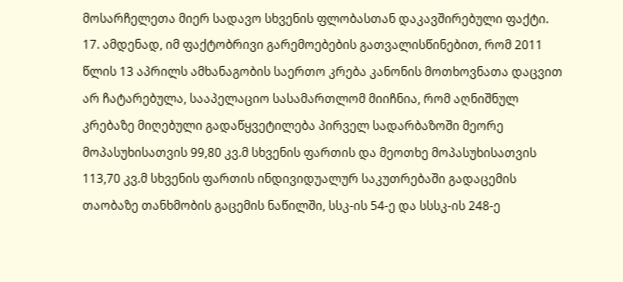მოსარჩელეთა მიერ სადავო სხვენის ფლობასთან დაკავშირებული ფაქტი.
17. ამდენად, იმ ფაქტობრივი გარემოებების გათვალისწინებით, რომ 2011 წლის 13 აპრილს ამხანაგობის საერთო კრება კანონის მოთხოვნათა დაცვით არ ჩატარებულა, სააპელაციო სასამართლომ მიიჩნია, რომ აღნიშნულ კრებაზე მიღებული გადაწყვეტილება პირველ სადარბაზოში მეორე მოპასუხისათვის 99,80 კვ.მ სხვენის ფართის და მეოთხე მოპასუხისათვის 113,70 კვ.მ სხვენის ფართის ინდივიდუალურ საკუთრებაში გადაცემის თაობაზე თანხმობის გაცემის ნაწილში, სსკ-ის 54-ე და სსსკ-ის 248-ე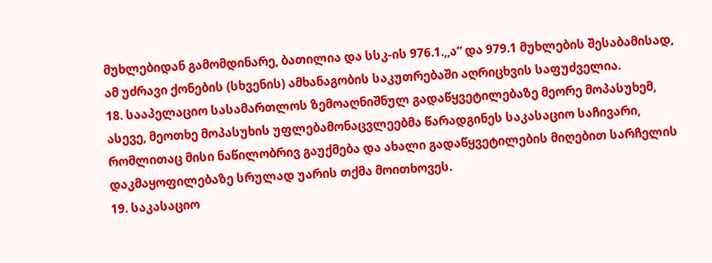მუხლებიდან გამომდინარე, ბათილია და სსკ-ის 976.1.,,ა“ და 979.1 მუხლების შესაბამისად, ამ უძრავი ქონების (სხვენის) ამხანაგობის საკუთრებაში აღრიცხვის საფუძველია.
18. სააპელაციო სასამართლოს ზემოაღნიშნულ გადაწყვეტილებაზე მეორე მოპასუხემ, ასევე, მეოთხე მოპასუხის უფლებამონაცვლეებმა წარადგინეს საკასაციო საჩივარი, რომლითაც მისი ნაწილობრივ გაუქმება და ახალი გადაწყვეტილების მიღებით სარჩელის დაკმაყოფილებაზე სრულად უარის თქმა მოითხოვეს.
19. საკასაციო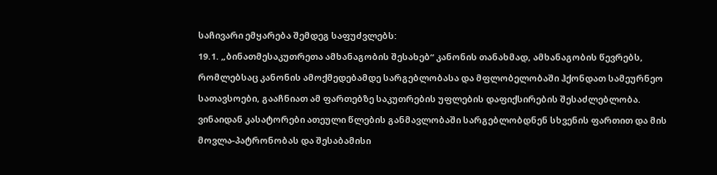საჩივარი ემყარება შემდეგ საფუძვლებს:
19.1. „ბინათმესაკუთრეთა ამხანაგობის შესახებ“ კანონის თანახმად, ამხანაგობის წევრებს, რომლებსაც კანონის ამოქმედებამდე სარგებლობასა და მფლობელობაში ჰქონდათ სამეურნეო სათავსოები, გააჩნიათ ამ ფართებზე საკუთრების უფლების დაფიქსირების შესაძლებლობა. ვინაიდან კასატორები ათეული წლების განმავლობაში სარგებლობდნენ სხვენის ფართით და მის მოვლა-პატრონობას და შესაბამისი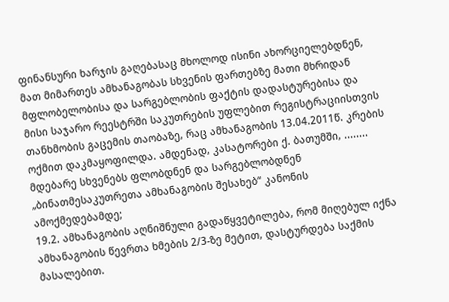ფინანსური ხარჯის გაღებასაც მხოლოდ ისინი ახორციელებდნენ, მათ მიმართეს ამხანაგობას სხვენის ფართებზე მათი მხრიდან მფლობელობისა და სარგებლობის ფაქტის დადასტურებისა და მისი საჯარო რეესტრში საკუთრების უფლებით რეგისტრაციისთვის თანხმობის გაცემის თაობაზე, რაც ამხანაგობის 13.04.2011წ. კრების ოქმით დაკმაყოფილდა. ამდენად, კასატორები ქ. ბათუმში, ........ მდებარე სხვენებს ფლობდნენ და სარგებლობდნენ „ბინათმესაკუთრეთა ამხანაგობის შესახებ“ კანონის ამოქმედებამდე;
19.2. ამხანაგობის აღნიშნული გადაწყვეტილება, რომ მიღებულ იქნა ამხანაგობის წევრთა ხმების 2/3-ზე მეტით, დასტურდება საქმის მასალებით.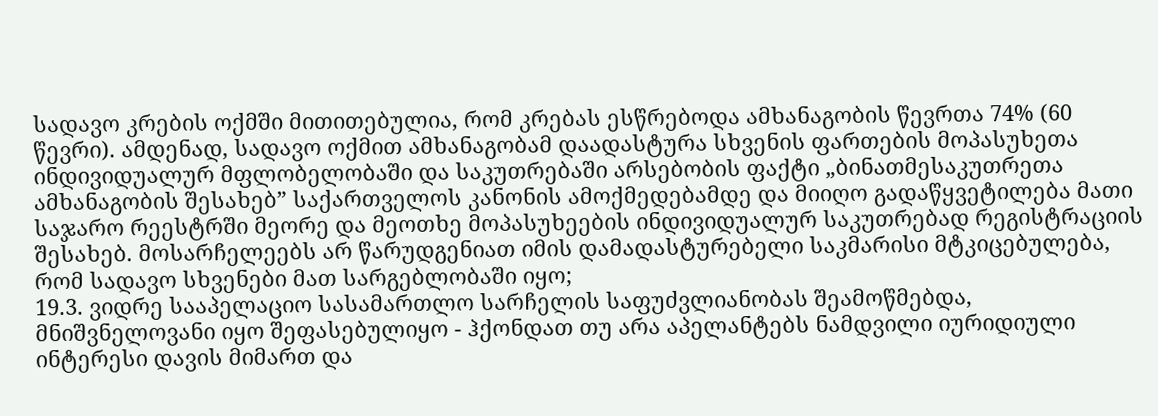სადავო კრების ოქმში მითითებულია, რომ კრებას ესწრებოდა ამხანაგობის წევრთა 74% (60 წევრი). ამდენად, სადავო ოქმით ამხანაგობამ დაადასტურა სხვენის ფართების მოპასუხეთა ინდივიდუალურ მფლობელობაში და საკუთრებაში არსებობის ფაქტი „ბინათმესაკუთრეთა ამხანაგობის შესახებ” საქართველოს კანონის ამოქმედებამდე და მიიღო გადაწყვეტილება მათი საჯარო რეესტრში მეორე და მეოთხე მოპასუხეების ინდივიდუალურ საკუთრებად რეგისტრაციის შესახებ. მოსარჩელეებს არ წარუდგენიათ იმის დამადასტურებელი საკმარისი მტკიცებულება, რომ სადავო სხვენები მათ სარგებლობაში იყო;
19.3. ვიდრე სააპელაციო სასამართლო სარჩელის საფუძვლიანობას შეამოწმებდა, მნიშვნელოვანი იყო შეფასებულიყო - ჰქონდათ თუ არა აპელანტებს ნამდვილი იურიდიული ინტერესი დავის მიმართ და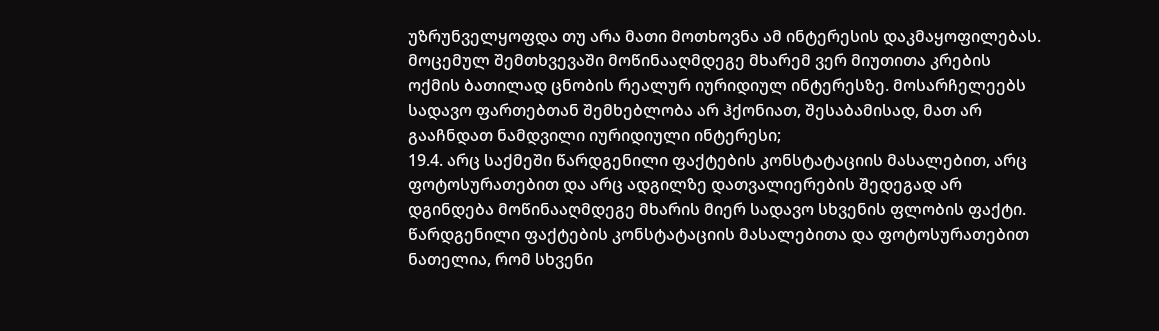უზრუნველყოფდა თუ არა მათი მოთხოვნა ამ ინტერესის დაკმაყოფილებას. მოცემულ შემთხვევაში მოწინააღმდეგე მხარემ ვერ მიუთითა კრების ოქმის ბათილად ცნობის რეალურ იურიდიულ ინტერესზე. მოსარჩელეებს სადავო ფართებთან შემხებლობა არ ჰქონიათ, შესაბამისად, მათ არ გააჩნდათ ნამდვილი იურიდიული ინტერესი;
19.4. არც საქმეში წარდგენილი ფაქტების კონსტატაციის მასალებით, არც ფოტოსურათებით და არც ადგილზე დათვალიერების შედეგად არ დგინდება მოწინააღმდეგე მხარის მიერ სადავო სხვენის ფლობის ფაქტი. წარდგენილი ფაქტების კონსტატაციის მასალებითა და ფოტოსურათებით ნათელია, რომ სხვენი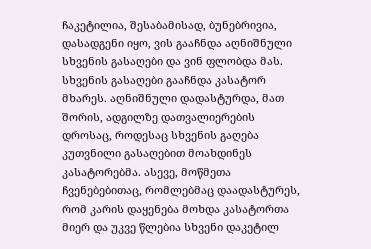ჩაკეტილია, შესაბამისად, ბუნებრივია, დასადგენი იყო, ვის გააჩნდა აღნიშნული სხვენის გასაღები და ვინ ფლობდა მას. სხვენის გასაღები გააჩნდა კასატორ მხარეს. აღნიშნული დადასტურდა, მათ შორის, ადგილზე დათვალიერების დროსაც, როდესაც სხვენის გაღება კუთვნილი გასაღებით მოახდინეს კასატორებმა. ასევე, მოწმეთა ჩვენებებითაც, რომლებმაც დაადასტურეს, რომ კარის დაყენება მოხდა კასატორთა მიერ და უკვე წლებია სხვენი დაკეტილ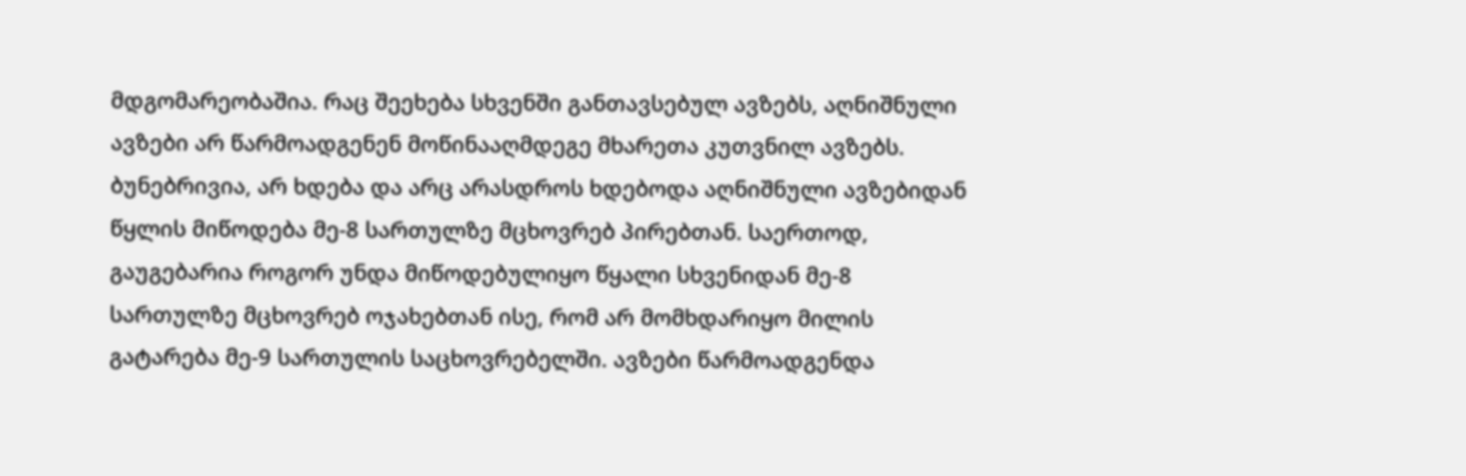მდგომარეობაშია. რაც შეეხება სხვენში განთავსებულ ავზებს, აღნიშნული ავზები არ წარმოადგენენ მოწინააღმდეგე მხარეთა კუთვნილ ავზებს. ბუნებრივია, არ ხდება და არც არასდროს ხდებოდა აღნიშნული ავზებიდან წყლის მიწოდება მე-8 სართულზე მცხოვრებ პირებთან. საერთოდ, გაუგებარია როგორ უნდა მიწოდებულიყო წყალი სხვენიდან მე-8 სართულზე მცხოვრებ ოჯახებთან ისე, რომ არ მომხდარიყო მილის გატარება მე-9 სართულის საცხოვრებელში. ავზები წარმოადგენდა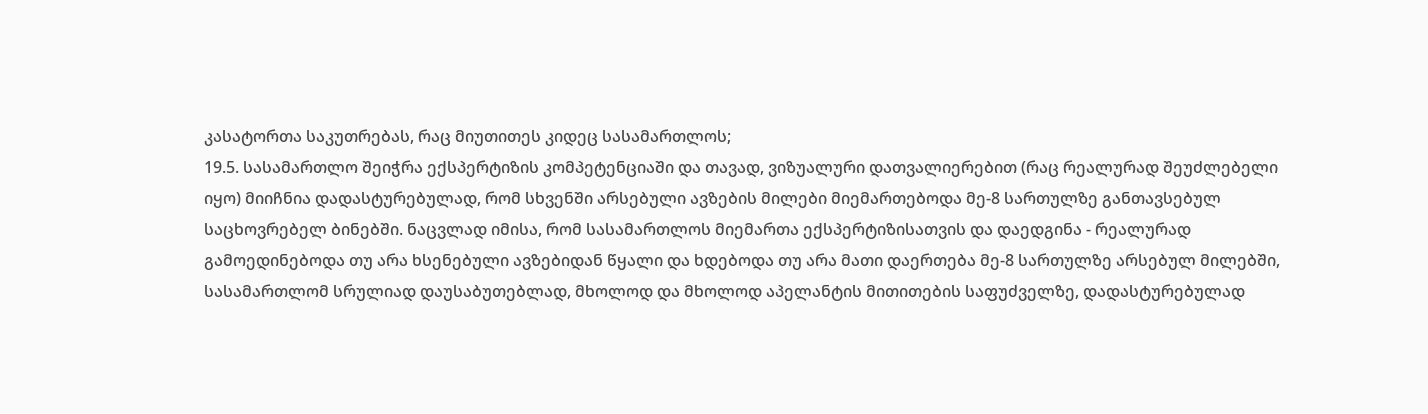კასატორთა საკუთრებას, რაც მიუთითეს კიდეც სასამართლოს;
19.5. სასამართლო შეიჭრა ექსპერტიზის კომპეტენციაში და თავად, ვიზუალური დათვალიერებით (რაც რეალურად შეუძლებელი იყო) მიიჩნია დადასტურებულად, რომ სხვენში არსებული ავზების მილები მიემართებოდა მე-8 სართულზე განთავსებულ საცხოვრებელ ბინებში. ნაცვლად იმისა, რომ სასამართლოს მიემართა ექსპერტიზისათვის და დაედგინა - რეალურად გამოედინებოდა თუ არა ხსენებული ავზებიდან წყალი და ხდებოდა თუ არა მათი დაერთება მე-8 სართულზე არსებულ მილებში, სასამართლომ სრულიად დაუსაბუთებლად, მხოლოდ და მხოლოდ აპელანტის მითითების საფუძველზე, დადასტურებულად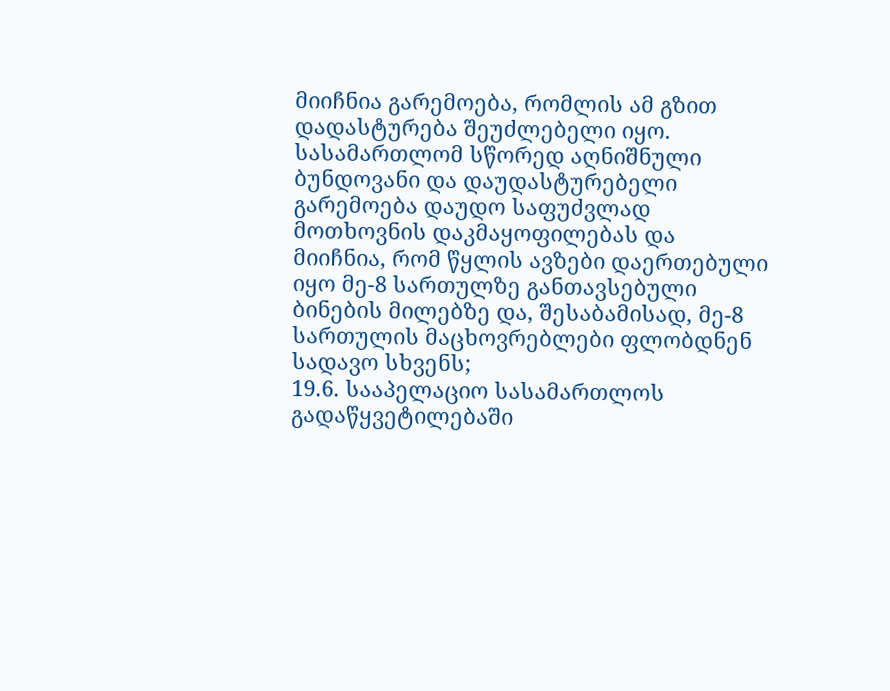მიიჩნია გარემოება, რომლის ამ გზით დადასტურება შეუძლებელი იყო. სასამართლომ სწორედ აღნიშნული ბუნდოვანი და დაუდასტურებელი გარემოება დაუდო საფუძვლად მოთხოვნის დაკმაყოფილებას და მიიჩნია, რომ წყლის ავზები დაერთებული იყო მე-8 სართულზე განთავსებული ბინების მილებზე და, შესაბამისად, მე-8 სართულის მაცხოვრებლები ფლობდნენ სადავო სხვენს;
19.6. სააპელაციო სასამართლოს გადაწყვეტილებაში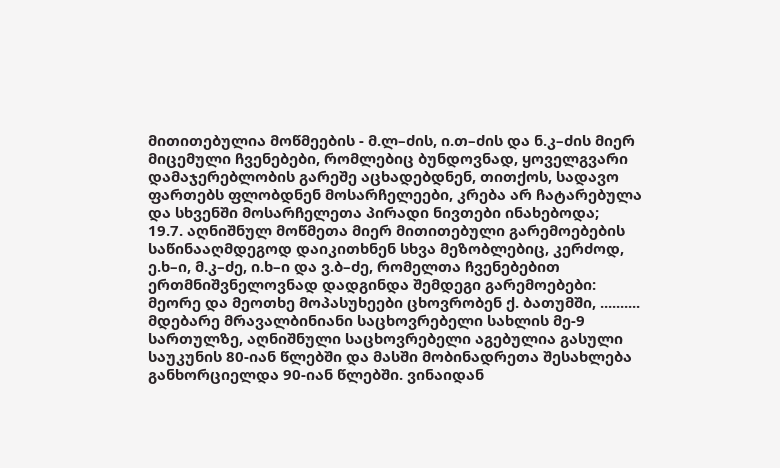მითითებულია მოწმეების - მ.ლ–ძის, ი.თ–ძის და ნ.კ–ძის მიერ მიცემული ჩვენებები, რომლებიც ბუნდოვნად, ყოველგვარი დამაჯერებლობის გარეშე აცხადებდნენ, თითქოს, სადავო ფართებს ფლობდნენ მოსარჩელეები, კრება არ ჩატარებულა და სხვენში მოსარჩელეთა პირადი ნივთები ინახებოდა;
19.7. აღნიშნულ მოწმეთა მიერ მითითებული გარემოებების საწინააღმდეგოდ დაიკითხნენ სხვა მეზობლებიც, კერძოდ, ე.ხ–ი, მ.კ–ძე, ი.ხ–ი და ვ.ბ–ძე, რომელთა ჩვენებებით ერთმნიშვნელოვნად დადგინდა შემდეგი გარემოებები: მეორე და მეოთხე მოპასუხეები ცხოვრობენ ქ. ბათუმში, .......... მდებარე მრავალბინიანი საცხოვრებელი სახლის მე-9 სართულზე, აღნიშნული საცხოვრებელი აგებულია გასული საუკუნის 80-იან წლებში და მასში მობინადრეთა შესახლება განხორციელდა 90-იან წლებში. ვინაიდან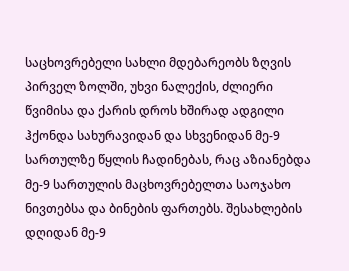საცხოვრებელი სახლი მდებარეობს ზღვის პირველ ზოლში, უხვი ნალექის, ძლიერი წვიმისა და ქარის დროს ხშირად ადგილი ჰქონდა სახურავიდან და სხვენიდან მე-9 სართულზე წყლის ჩადინებას, რაც აზიანებდა მე-9 სართულის მაცხოვრებელთა საოჯახო ნივთებსა და ბინების ფართებს. შესახლების დღიდან მე-9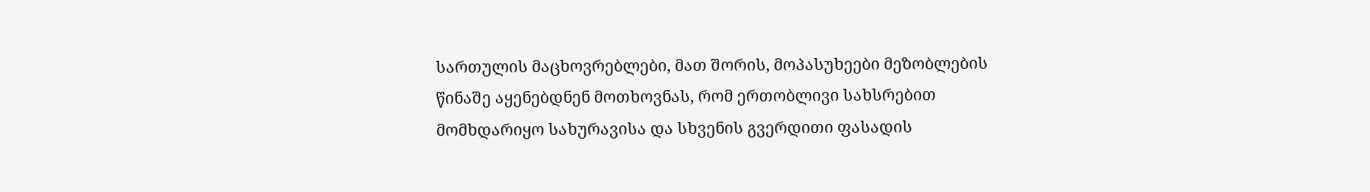სართულის მაცხოვრებლები, მათ შორის, მოპასუხეები მეზობლების წინაშე აყენებდნენ მოთხოვნას, რომ ერთობლივი სახსრებით მომხდარიყო სახურავისა და სხვენის გვერდითი ფასადის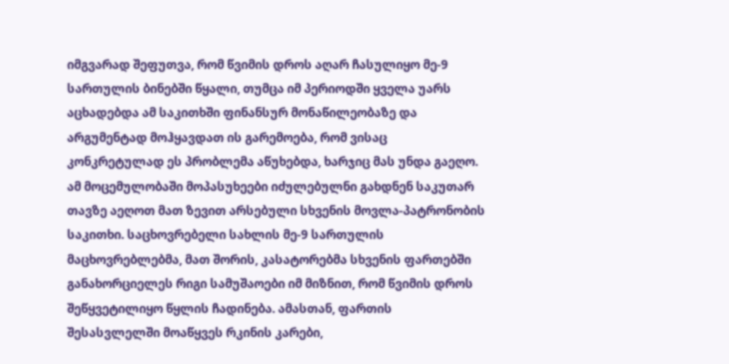იმგვარად შეფუთვა, რომ წვიმის დროს აღარ ჩასულიყო მე-9 სართულის ბინებში წყალი, თუმცა იმ პერიოდში ყველა უარს აცხადებდა ამ საკითხში ფინანსურ მონაწილეობაზე და არგუმენტად მოჰყავდათ ის გარემოება, რომ ვისაც კონკრეტულად ეს პრობლემა აწუხებდა, ხარჯიც მას უნდა გაეღო. ამ მოცემულობაში მოპასუხეები იძულებულნი გახდნენ საკუთარ თავზე აეღოთ მათ ზევით არსებული სხვენის მოვლა-პატრონობის საკითხი. საცხოვრებელი სახლის მე-9 სართულის მაცხოვრებლებმა, მათ შორის, კასატორებმა სხვენის ფართებში განახორციელეს რიგი სამუშაოები იმ მიზნით, რომ წვიმის დროს შეწყვეტილიყო წყლის ჩადინება. ამასთან, ფართის შესასვლელში მოაწყვეს რკინის კარები,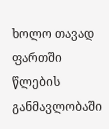ხოლო თავად ფართში წლების განმავლობაში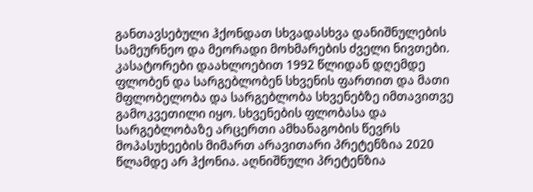განთავსებული ჰქონდათ სხვადასხვა დანიშნულების სამეურნეო და მეორადი მოხმარების ძველი ნივთები. კასატორები დაახლოებით 1992 წლიდან დღემდე ფლობენ და სარგებლობენ სხვენის ფართით და მათი მფლობელობა და სარგებლობა სხვენებზე იმთავითვე გამოკვეთილი იყო. სხვენების ფლობასა და სარგებლობაზე არცერთი ამხანაგობის წევრს მოპასუხეების მიმართ არავითარი პრეტენზია 2020 წლამდე არ ჰქონია. აღნიშნული პრეტენზია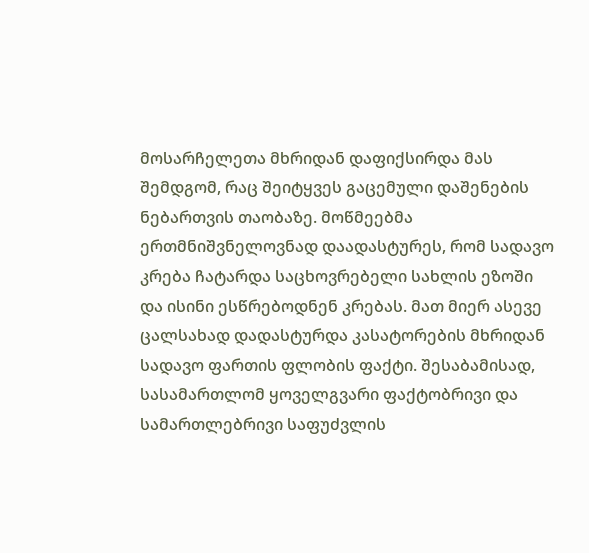მოსარჩელეთა მხრიდან დაფიქსირდა მას შემდგომ, რაც შეიტყვეს გაცემული დაშენების ნებართვის თაობაზე. მოწმეებმა ერთმნიშვნელოვნად დაადასტურეს, რომ სადავო კრება ჩატარდა საცხოვრებელი სახლის ეზოში და ისინი ესწრებოდნენ კრებას. მათ მიერ ასევე ცალსახად დადასტურდა კასატორების მხრიდან სადავო ფართის ფლობის ფაქტი. შესაბამისად, სასამართლომ ყოველგვარი ფაქტობრივი და სამართლებრივი საფუძვლის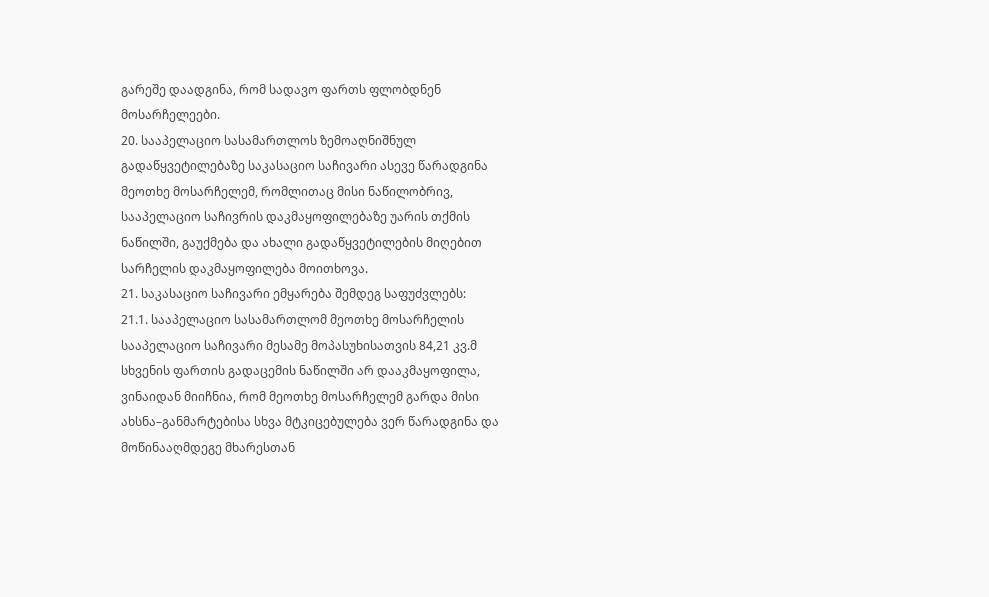გარეშე დაადგინა, რომ სადავო ფართს ფლობდნენ მოსარჩელეები.
20. სააპელაციო სასამართლოს ზემოაღნიშნულ გადაწყვეტილებაზე საკასაციო საჩივარი ასევე წარადგინა მეოთხე მოსარჩელემ, რომლითაც მისი ნაწილობრივ, სააპელაციო საჩივრის დაკმაყოფილებაზე უარის თქმის ნაწილში, გაუქმება და ახალი გადაწყვეტილების მიღებით სარჩელის დაკმაყოფილება მოითხოვა.
21. საკასაციო საჩივარი ემყარება შემდეგ საფუძვლებს:
21.1. სააპელაციო სასამართლომ მეოთხე მოსარჩელის სააპელაციო საჩივარი მესამე მოპასუხისათვის 84,21 კვ.მ სხვენის ფართის გადაცემის ნაწილში არ დააკმაყოფილა, ვინაიდან მიიჩნია, რომ მეოთხე მოსარჩელემ გარდა მისი ახსნა–განმარტებისა სხვა მტკიცებულება ვერ წარადგინა და მოწინააღმდეგე მხარესთან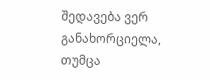შედავება ვერ განახორციელა, თუმცა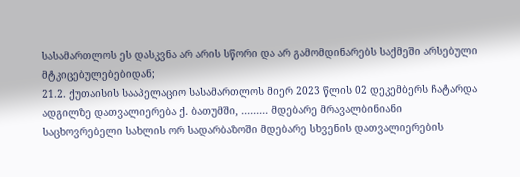სასამართლოს ეს დასკვნა არ არის სწორი და არ გამომდინარებს საქმეში არსებული მტკიცებულებებიდან;
21.2. ქუთაისის სააპელაციო სასამართლოს მიერ 2023 წლის 02 დეკემბერს ჩატარდა ადგილზე დათვალიერება ქ. ბათუმში, ......... მდებარე მრავალბინიანი საცხოვრებელი სახლის ორ სადარბაზოში მდებარე სხვენის დათვალიერების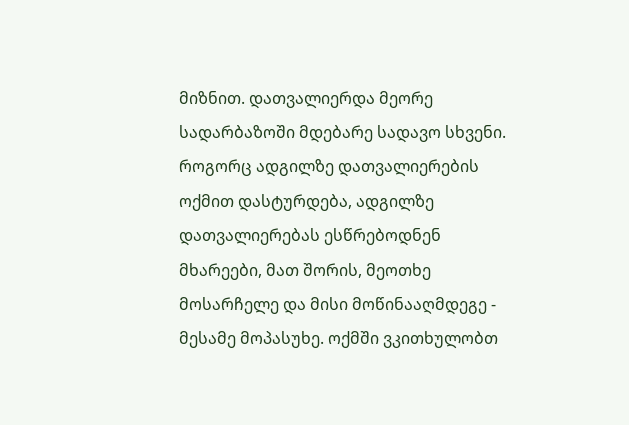მიზნით. დათვალიერდა მეორე სადარბაზოში მდებარე სადავო სხვენი. როგორც ადგილზე დათვალიერების ოქმით დასტურდება, ადგილზე დათვალიერებას ესწრებოდნენ მხარეები, მათ შორის, მეოთხე მოსარჩელე და მისი მოწინააღმდეგე - მესამე მოპასუხე. ოქმში ვკითხულობთ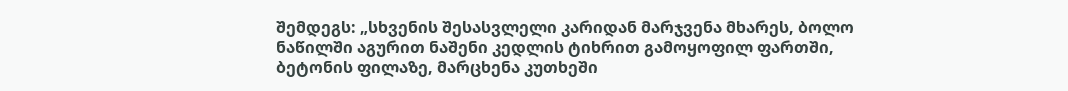შემდეგს: „სხვენის შესასვლელი კარიდან მარჯვენა მხარეს, ბოლო ნაწილში აგურით ნაშენი კედლის ტიხრით გამოყოფილ ფართში, ბეტონის ფილაზე, მარცხენა კუთხეში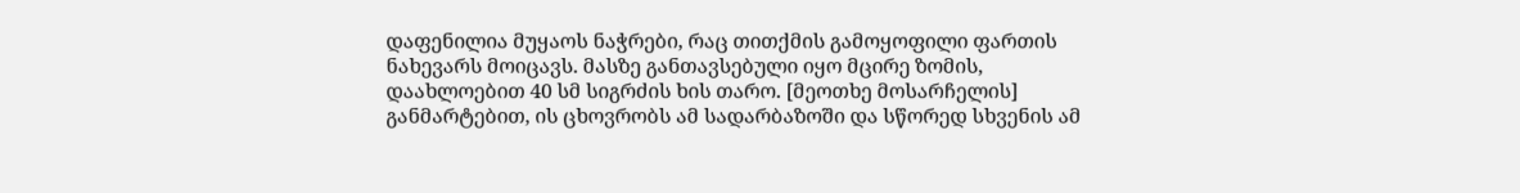დაფენილია მუყაოს ნაჭრები, რაც თითქმის გამოყოფილი ფართის ნახევარს მოიცავს. მასზე განთავსებული იყო მცირე ზომის, დაახლოებით 40 სმ სიგრძის ხის თარო. [მეოთხე მოსარჩელის] განმარტებით, ის ცხოვრობს ამ სადარბაზოში და სწორედ სხვენის ამ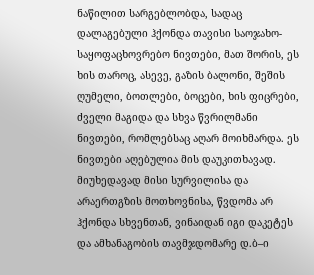ნაწილით სარგებლობდა, სადაც დალაგებული ჰქონდა თავისი საოჯახო-საყოფაცხოვრებო ნივთები, მათ შორის, ეს ხის თაროც, ასევე, გაზის ბალონი, შეშის ღუმელი, ბოთლები, ბოცები, ხის ფიცრები, ძველი მაგიდა და სხვა წვრილმანი ნივთები, რომლებსაც აღარ მოიხმარდა. ეს ნივთები აღებულია მის დაუკითხავად. მიუხედავად მისი სურვილისა და არაერთგზის მოთხოვნისა, წვდომა არ ჰქონდა სხვენთან, ვინაიდან იგი დაკეტეს და ამხანაგობის თავმჯდომარე დ.ბ–ი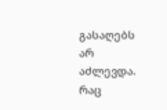გასაღებს არ აძლევდა. რაც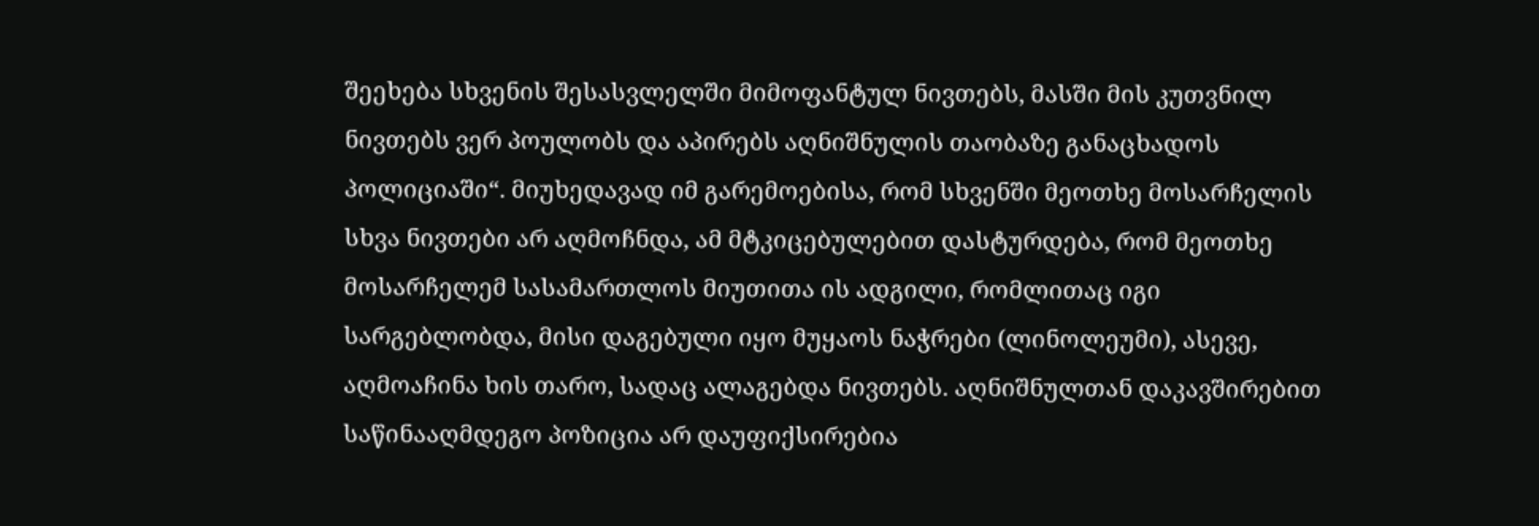შეეხება სხვენის შესასვლელში მიმოფანტულ ნივთებს, მასში მის კუთვნილ ნივთებს ვერ პოულობს და აპირებს აღნიშნულის თაობაზე განაცხადოს პოლიციაში“. მიუხედავად იმ გარემოებისა, რომ სხვენში მეოთხე მოსარჩელის სხვა ნივთები არ აღმოჩნდა, ამ მტკიცებულებით დასტურდება, რომ მეოთხე მოსარჩელემ სასამართლოს მიუთითა ის ადგილი, რომლითაც იგი სარგებლობდა, მისი დაგებული იყო მუყაოს ნაჭრები (ლინოლეუმი), ასევე, აღმოაჩინა ხის თარო, სადაც ალაგებდა ნივთებს. აღნიშნულთან დაკავშირებით საწინააღმდეგო პოზიცია არ დაუფიქსირებია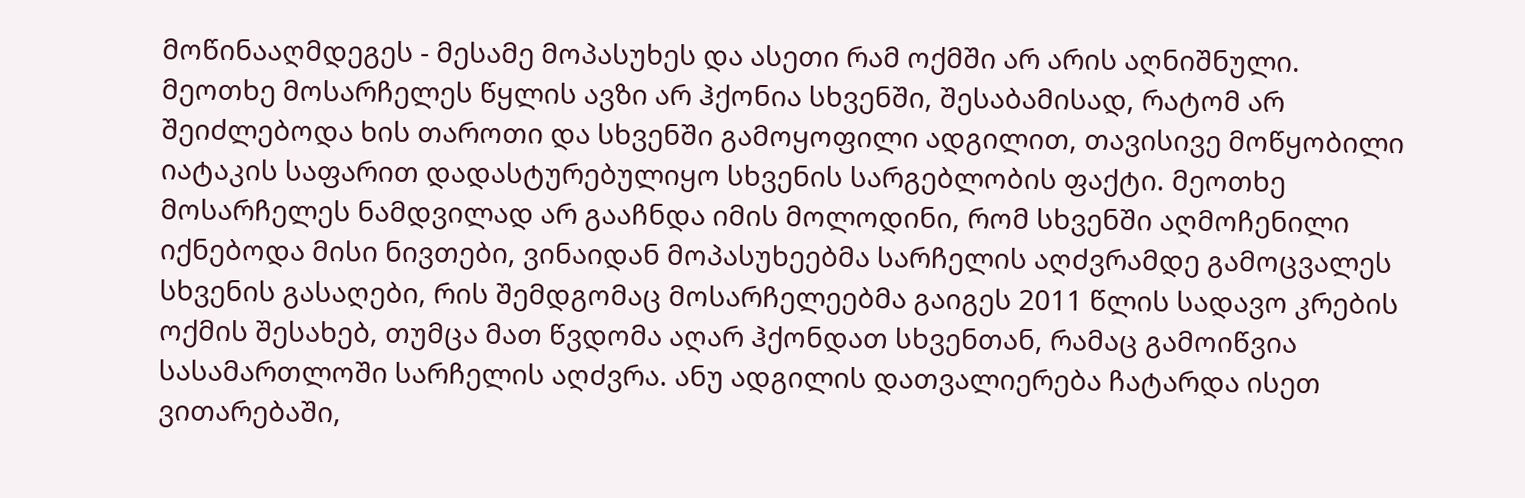მოწინააღმდეგეს - მესამე მოპასუხეს და ასეთი რამ ოქმში არ არის აღნიშნული. მეოთხე მოსარჩელეს წყლის ავზი არ ჰქონია სხვენში, შესაბამისად, რატომ არ შეიძლებოდა ხის თაროთი და სხვენში გამოყოფილი ადგილით, თავისივე მოწყობილი იატაკის საფარით დადასტურებულიყო სხვენის სარგებლობის ფაქტი. მეოთხე მოსარჩელეს ნამდვილად არ გააჩნდა იმის მოლოდინი, რომ სხვენში აღმოჩენილი იქნებოდა მისი ნივთები, ვინაიდან მოპასუხეებმა სარჩელის აღძვრამდე გამოცვალეს სხვენის გასაღები, რის შემდგომაც მოსარჩელეებმა გაიგეს 2011 წლის სადავო კრების ოქმის შესახებ, თუმცა მათ წვდომა აღარ ჰქონდათ სხვენთან, რამაც გამოიწვია სასამართლოში სარჩელის აღძვრა. ანუ ადგილის დათვალიერება ჩატარდა ისეთ ვითარებაში,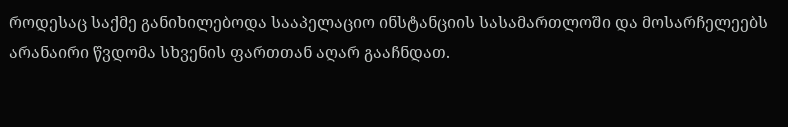როდესაც საქმე განიხილებოდა სააპელაციო ინსტანციის სასამართლოში და მოსარჩელეებს არანაირი წვდომა სხვენის ფართთან აღარ გააჩნდათ.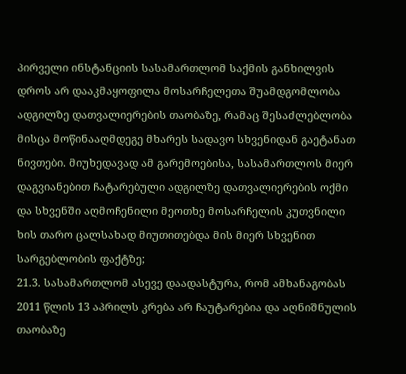პირველი ინსტანციის სასამართლომ საქმის განხილვის დროს არ დააკმაყოფილა მოსარჩელეთა შუამდგომლობა ადგილზე დათვალიერების თაობაზე, რამაც შესაძლებლობა მისცა მოწინააღმდეგე მხარეს სადავო სხვენიდან გაეტანათ ნივთები. მიუხედავად ამ გარემოებისა, სასამართლოს მიერ დაგვიანებით ჩატარებული ადგილზე დათვალიერების ოქმი და სხვენში აღმოჩენილი მეოთხე მოსარჩელის კუთვნილი ხის თარო ცალსახად მიუთითებდა მის მიერ სხვენით სარგებლობის ფაქტზე;
21.3. სასამართლომ ასევე დაადასტურა, რომ ამხანაგობას 2011 წლის 13 აპრილს კრება არ ჩაუტარებია და აღნიშნულის თაობაზე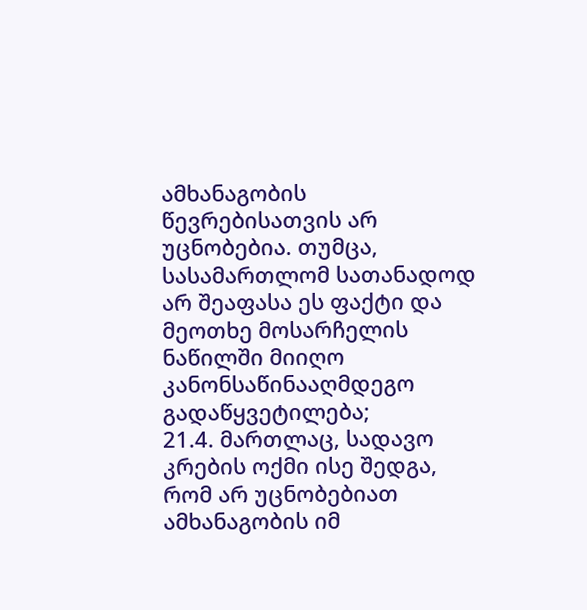ამხანაგობის წევრებისათვის არ უცნობებია. თუმცა, სასამართლომ სათანადოდ არ შეაფასა ეს ფაქტი და მეოთხე მოსარჩელის ნაწილში მიიღო კანონსაწინააღმდეგო გადაწყვეტილება;
21.4. მართლაც, სადავო კრების ოქმი ისე შედგა, რომ არ უცნობებიათ ამხანაგობის იმ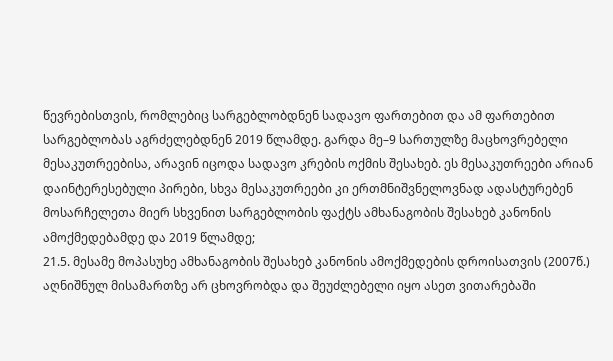წევრებისთვის, რომლებიც სარგებლობდნენ სადავო ფართებით და ამ ფართებით სარგებლობას აგრძელებდნენ 2019 წლამდე. გარდა მე–9 სართულზე მაცხოვრებელი მესაკუთრეებისა, არავინ იცოდა სადავო კრების ოქმის შესახებ. ეს მესაკუთრეები არიან დაინტერესებული პირები, სხვა მესაკუთრეები კი ერთმნიშვნელოვნად ადასტურებენ მოსარჩელეთა მიერ სხვენით სარგებლობის ფაქტს ამხანაგობის შესახებ კანონის ამოქმედებამდე და 2019 წლამდე;
21.5. მესამე მოპასუხე ამხანაგობის შესახებ კანონის ამოქმედების დროისათვის (2007წ.) აღნიშნულ მისამართზე არ ცხოვრობდა და შეუძლებელი იყო ასეთ ვითარებაში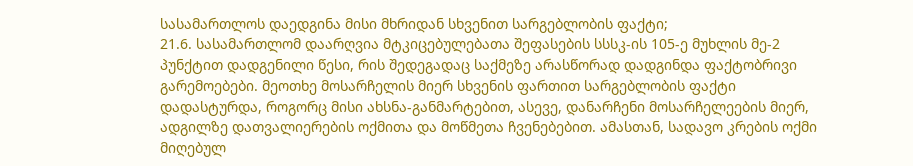სასამართლოს დაედგინა მისი მხრიდან სხვენით სარგებლობის ფაქტი;
21.6. სასამართლომ დაარღვია მტკიცებულებათა შეფასების სსსკ-ის 105-ე მუხლის მე-2 პუნქტით დადგენილი წესი, რის შედეგადაც საქმეზე არასწორად დადგინდა ფაქტობრივი გარემოებები. მეოთხე მოსარჩელის მიერ სხვენის ფართით სარგებლობის ფაქტი დადასტურდა, როგორც მისი ახსნა-განმარტებით, ასევე, დანარჩენი მოსარჩელეების მიერ, ადგილზე დათვალიერების ოქმითა და მოწმეთა ჩვენებებით. ამასთან, სადავო კრების ოქმი მიღებულ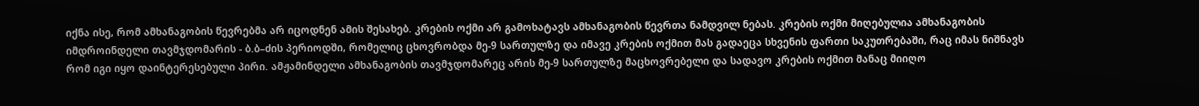იქნა ისე, რომ ამხანაგობის წევრებმა არ იცოდნენ ამის შესახებ. კრების ოქმი არ გამოხატავს ამხანაგობის წევრთა ნამდვილ ნებას. კრების ოქმი მიღებულია ამხანაგობის იმდროინდელი თავმჯდომარის - ბ.ბ–ძის პერიოდში, რომელიც ცხოვრობდა მე-9 სართულზე და იმავე კრების ოქმით მას გადაეცა სხვენის ფართი საკუთრებაში, რაც იმას ნიშნავს რომ იგი იყო დაინტერესებული პირი. ამჟამინდელი ამხანაგობის თავმჯდომარეც არის მე-9 სართულზე მაცხოვრებელი და სადავო კრების ოქმით მანაც მიიღო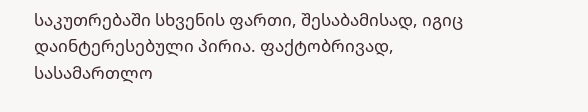საკუთრებაში სხვენის ფართი, შესაბამისად, იგიც დაინტერესებული პირია. ფაქტობრივად, სასამართლო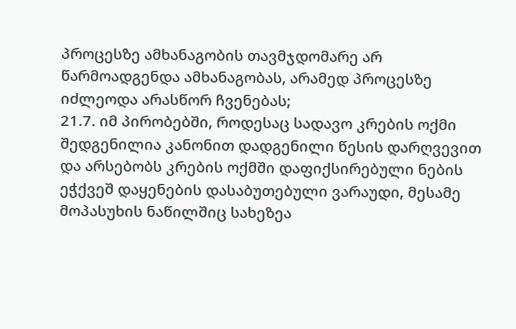პროცესზე ამხანაგობის თავმჯდომარე არ წარმოადგენდა ამხანაგობას, არამედ პროცესზე იძლეოდა არასწორ ჩვენებას;
21.7. იმ პირობებში, როდესაც სადავო კრების ოქმი შედგენილია კანონით დადგენილი წესის დარღვევით და არსებობს კრების ოქმში დაფიქსირებული ნების ეჭქვეშ დაყენების დასაბუთებული ვარაუდი, მესამე მოპასუხის ნაწილშიც სახეზეა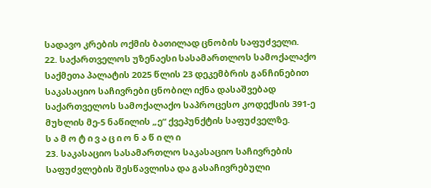სადავო კრების ოქმის ბათილად ცნობის საფუძველი.
22. საქართველოს უზენაესი სასამართლოს სამოქალაქო საქმეთა პალატის 2025 წლის 23 დეკემბრის განჩინებით საკასაციო საჩივრები ცნობილ იქნა დასაშვებად საქართველოს სამოქალაქო საპროცესო კოდექსის 391-ე მუხლის მე-5 ნაწილის „ე“ ქვეპუნქტის საფუძველზე.
ს ა მ ო ტ ი ვ ა ც ი ო ნ ა წ ი ლ ი
23. საკასაციო სასამართლო საკასაციო საჩივრების საფუძვლების შესწავლისა და გასაჩივრებული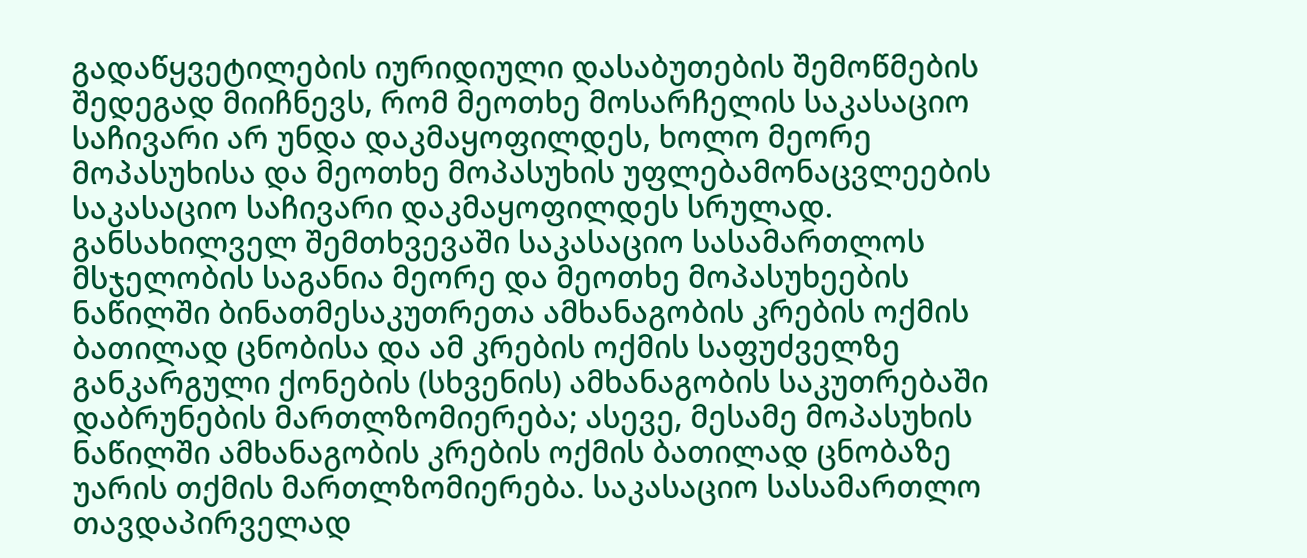გადაწყვეტილების იურიდიული დასაბუთების შემოწმების შედეგად მიიჩნევს, რომ მეოთხე მოსარჩელის საკასაციო საჩივარი არ უნდა დაკმაყოფილდეს, ხოლო მეორე მოპასუხისა და მეოთხე მოპასუხის უფლებამონაცვლეების საკასაციო საჩივარი დაკმაყოფილდეს სრულად.
განსახილველ შემთხვევაში საკასაციო სასამართლოს მსჯელობის საგანია მეორე და მეოთხე მოპასუხეების ნაწილში ბინათმესაკუთრეთა ამხანაგობის კრების ოქმის ბათილად ცნობისა და ამ კრების ოქმის საფუძველზე განკარგული ქონების (სხვენის) ამხანაგობის საკუთრებაში დაბრუნების მართლზომიერება; ასევე, მესამე მოპასუხის ნაწილში ამხანაგობის კრების ოქმის ბათილად ცნობაზე უარის თქმის მართლზომიერება. საკასაციო სასამართლო თავდაპირველად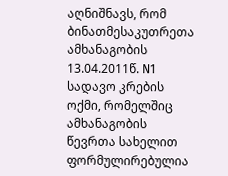აღნიშნავს, რომ ბინათმესაკუთრეთა ამხანაგობის 13.04.2011წ. N1 სადავო კრების ოქმი, რომელშიც ამხანაგობის წევრთა სახელით ფორმულირებულია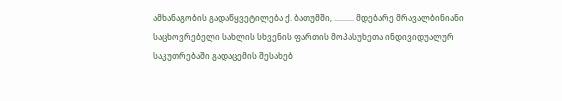ამხანაგობის გადაწყვეტილება ქ. ბათუმში, .......... მდებარე მრავალბინიანი საცხოვრებელი სახლის სხვენის ფართის მოპასუხეთა ინდივიდუალურ საკუთრებაში გადაცემის შესახებ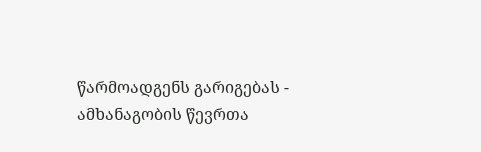წარმოადგენს გარიგებას - ამხანაგობის წევრთა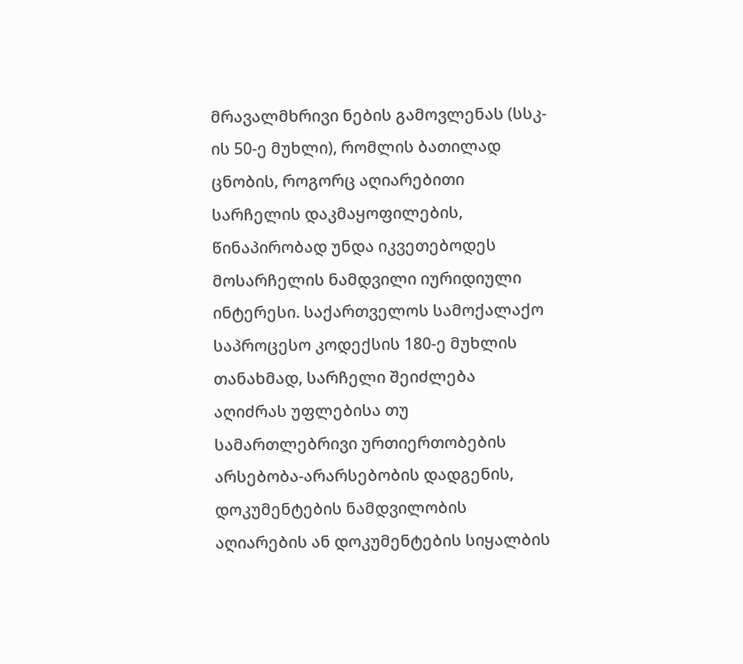მრავალმხრივი ნების გამოვლენას (სსკ-ის 50-ე მუხლი), რომლის ბათილად ცნობის, როგორც აღიარებითი სარჩელის დაკმაყოფილების, წინაპირობად უნდა იკვეთებოდეს მოსარჩელის ნამდვილი იურიდიული ინტერესი. საქართველოს სამოქალაქო საპროცესო კოდექსის 180-ე მუხლის თანახმად, სარჩელი შეიძლება აღიძრას უფლებისა თუ სამართლებრივი ურთიერთობების არსებობა-არარსებობის დადგენის, დოკუმენტების ნამდვილობის აღიარების ან დოკუმენტების სიყალბის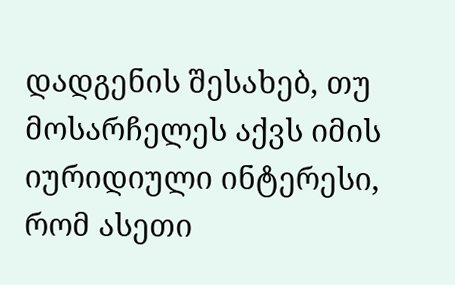დადგენის შესახებ, თუ მოსარჩელეს აქვს იმის იურიდიული ინტერესი, რომ ასეთი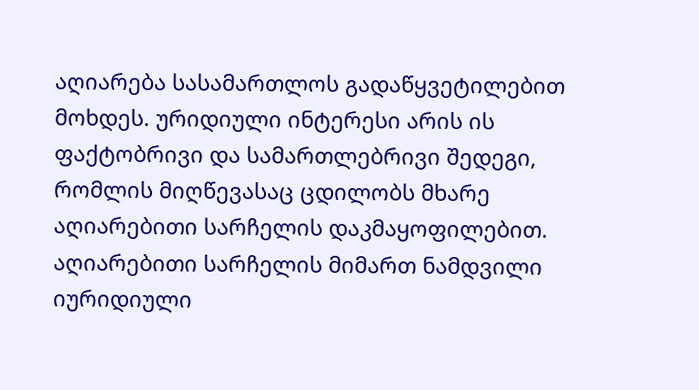აღიარება სასამართლოს გადაწყვეტილებით მოხდეს. ურიდიული ინტერესი არის ის ფაქტობრივი და სამართლებრივი შედეგი, რომლის მიღწევასაც ცდილობს მხარე აღიარებითი სარჩელის დაკმაყოფილებით. აღიარებითი სარჩელის მიმართ ნამდვილი იურიდიული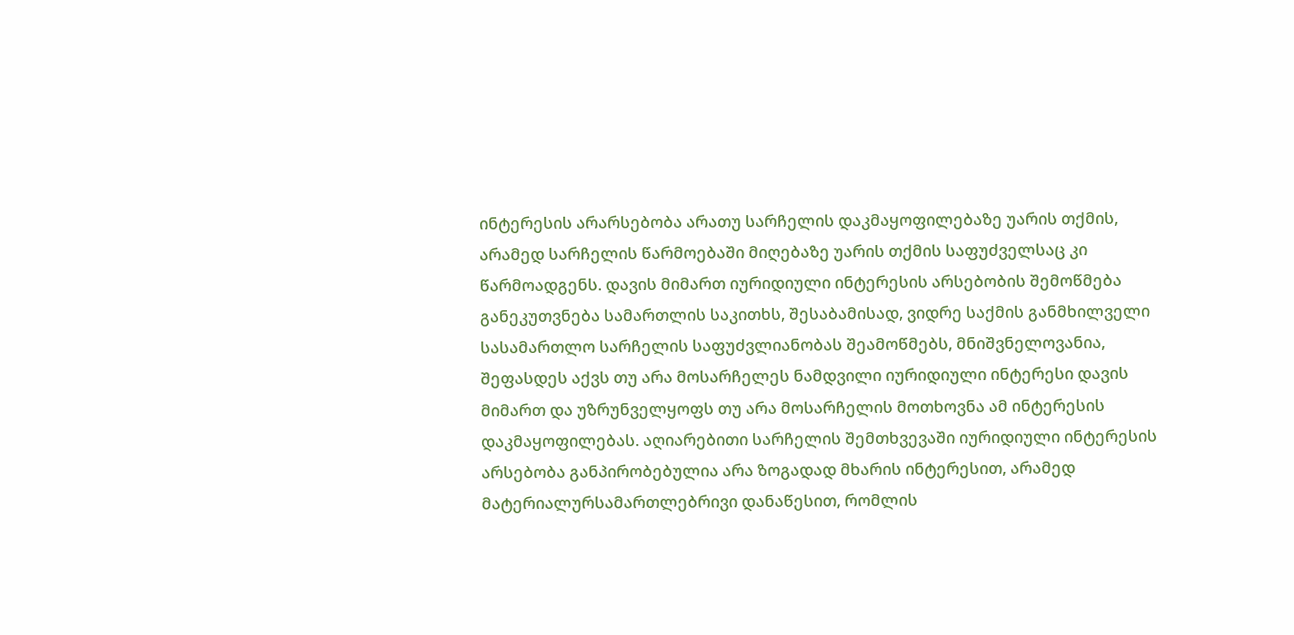ინტერესის არარსებობა არათუ სარჩელის დაკმაყოფილებაზე უარის თქმის, არამედ სარჩელის წარმოებაში მიღებაზე უარის თქმის საფუძველსაც კი წარმოადგენს. დავის მიმართ იურიდიული ინტერესის არსებობის შემოწმება განეკუთვნება სამართლის საკითხს, შესაბამისად, ვიდრე საქმის განმხილველი სასამართლო სარჩელის საფუძვლიანობას შეამოწმებს, მნიშვნელოვანია, შეფასდეს აქვს თუ არა მოსარჩელეს ნამდვილი იურიდიული ინტერესი დავის მიმართ და უზრუნველყოფს თუ არა მოსარჩელის მოთხოვნა ამ ინტერესის დაკმაყოფილებას. აღიარებითი სარჩელის შემთხვევაში იურიდიული ინტერესის არსებობა განპირობებულია არა ზოგადად მხარის ინტერესით, არამედ მატერიალურსამართლებრივი დანაწესით, რომლის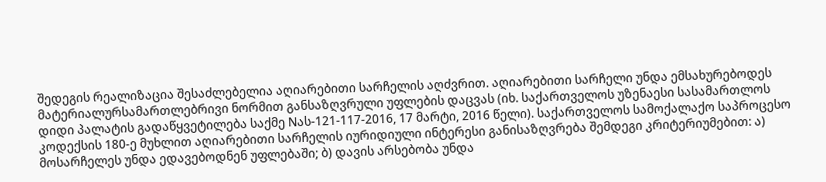შედეგის რეალიზაცია შესაძლებელია აღიარებითი სარჩელის აღძვრით. აღიარებითი სარჩელი უნდა ემსახურებოდეს მატერიალურსამართლებრივი ნორმით განსაზღვრული უფლების დაცვას (იხ. საქართველოს უზენაესი სასამართლოს დიდი პალატის გადაწყვეტილება საქმე Nას-121-117-2016, 17 მარტი, 2016 წელი). საქართველოს სამოქალაქო საპროცესო კოდექსის 180-ე მუხლით აღიარებითი სარჩელის იურიდიული ინტერესი განისაზღვრება შემდეგი კრიტერიუმებით: ა) მოსარჩელეს უნდა ედავებოდნენ უფლებაში; ბ) დავის არსებობა უნდა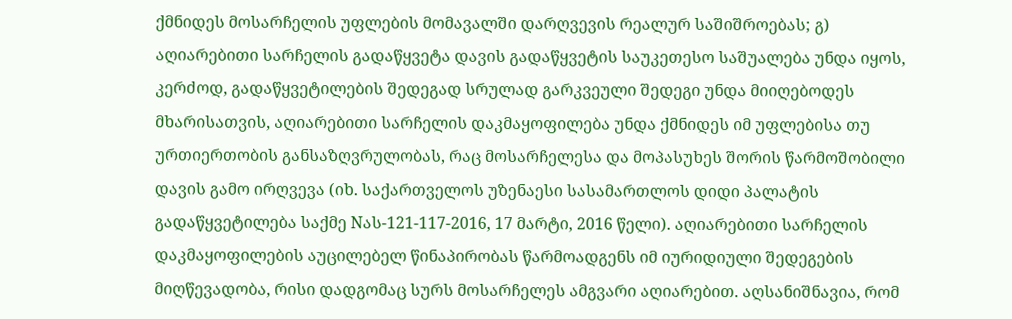ქმნიდეს მოსარჩელის უფლების მომავალში დარღვევის რეალურ საშიშროებას; გ) აღიარებითი სარჩელის გადაწყვეტა დავის გადაწყვეტის საუკეთესო საშუალება უნდა იყოს, კერძოდ, გადაწყვეტილების შედეგად სრულად გარკვეული შედეგი უნდა მიიღებოდეს მხარისათვის, აღიარებითი სარჩელის დაკმაყოფილება უნდა ქმნიდეს იმ უფლებისა თუ ურთიერთობის განსაზღვრულობას, რაც მოსარჩელესა და მოპასუხეს შორის წარმოშობილი დავის გამო ირღვევა (იხ. საქართველოს უზენაესი სასამართლოს დიდი პალატის გადაწყვეტილება საქმე Nას-121-117-2016, 17 მარტი, 2016 წელი). აღიარებითი სარჩელის დაკმაყოფილების აუცილებელ წინაპირობას წარმოადგენს იმ იურიდიული შედეგების მიღწევადობა, რისი დადგომაც სურს მოსარჩელეს ამგვარი აღიარებით. აღსანიშნავია, რომ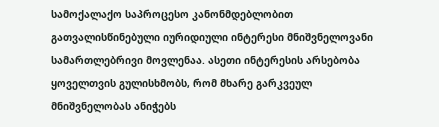სამოქალაქო საპროცესო კანონმდებლობით გათვალისწინებული იურიდიული ინტერესი მნიშვნელოვანი სამართლებრივი მოვლენაა. ასეთი ინტერესის არსებობა ყოველთვის გულისხმობს, რომ მხარე გარკვეულ მნიშვნელობას ანიჭებს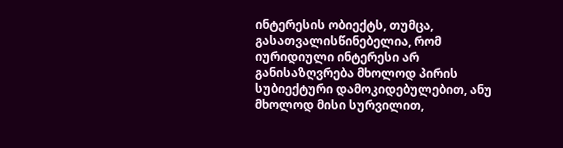ინტერესის ობიექტს, თუმცა, გასათვალისწინებელია, რომ იურიდიული ინტერესი არ განისაზღვრება მხოლოდ პირის სუბიექტური დამოკიდებულებით, ანუ მხოლოდ მისი სურვილით,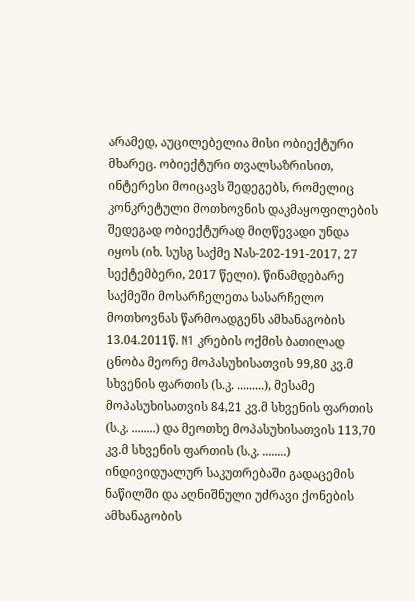არამედ, აუცილებელია მისი ობიექტური მხარეც. ობიექტური თვალსაზრისით, ინტერესი მოიცავს შედეგებს, რომელიც კონკრეტული მოთხოვნის დაკმაყოფილების შედეგად ობიექტურად მიღწევადი უნდა იყოს (იხ. სუსგ საქმე Nას-202-191-2017, 27 სექტემბერი, 2017 წელი). წინამდებარე საქმეში მოსარჩელეთა სასარჩელო მოთხოვნას წარმოადგენს ამხანაგობის 13.04.2011წ. N1 კრების ოქმის ბათილად ცნობა მეორე მოპასუხისათვის 99,80 კვ.მ სხვენის ფართის (ს.კ. .........), მესამე მოპასუხისათვის 84,21 კვ.მ სხვენის ფართის (ს.კ. ........) და მეოთხე მოპასუხისათვის 113,70 კვ.მ სხვენის ფართის (ს.კ. ........) ინდივიდუალურ საკუთრებაში გადაცემის ნაწილში და აღნიშნული უძრავი ქონების ამხანაგობის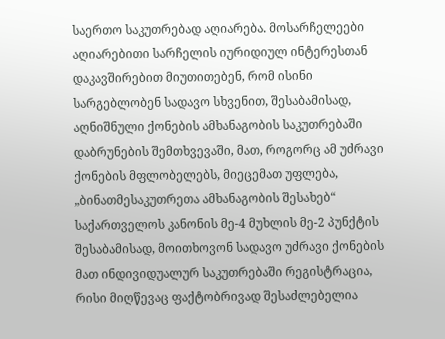საერთო საკუთრებად აღიარება. მოსარჩელეები აღიარებითი სარჩელის იურიდიულ ინტერესთან დაკავშირებით მიუთითებენ, რომ ისინი სარგებლობენ სადავო სხვენით, შესაბამისად, აღნიშნული ქონების ამხანაგობის საკუთრებაში დაბრუნების შემთხვევაში, მათ, როგორც ამ უძრავი ქონების მფლობელებს, მიეცემათ უფლება, „ბინათმესაკუთრეთა ამხანაგობის შესახებ“ საქართველოს კანონის მე-4 მუხლის მე-2 პუნქტის შესაბამისად, მოითხოვონ სადავო უძრავი ქონების მათ ინდივიდუალურ საკუთრებაში რეგისტრაცია, რისი მიღწევაც ფაქტობრივად შესაძლებელია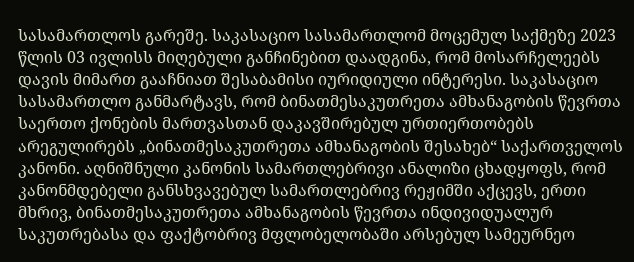სასამართლოს გარეშე. საკასაციო სასამართლომ მოცემულ საქმეზე 2023 წლის 03 ივლისს მიღებული განჩინებით დაადგინა, რომ მოსარჩელეებს დავის მიმართ გააჩნიათ შესაბამისი იურიდიული ინტერესი. საკასაციო სასამართლო განმარტავს, რომ ბინათმესაკუთრეთა ამხანაგობის წევრთა საერთო ქონების მართვასთან დაკავშირებულ ურთიერთობებს არეგულირებს „ბინათმესაკუთრეთა ამხანაგობის შესახებ“ საქართველოს კანონი. აღნიშნული კანონის სამართლებრივი ანალიზი ცხადყოფს, რომ კანონმდებელი განსხვავებულ სამართლებრივ რეჟიმში აქცევს, ერთი მხრივ, ბინათმესაკუთრეთა ამხანაგობის წევრთა ინდივიდუალურ საკუთრებასა და ფაქტობრივ მფლობელობაში არსებულ სამეურნეო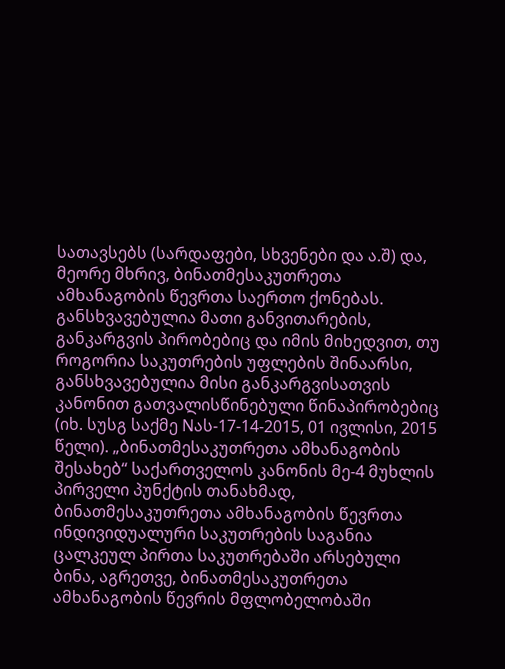სათავსებს (სარდაფები, სხვენები და ა.შ) და, მეორე მხრივ, ბინათმესაკუთრეთა ამხანაგობის წევრთა საერთო ქონებას. განსხვავებულია მათი განვითარების, განკარგვის პირობებიც და იმის მიხედვით, თუ როგორია საკუთრების უფლების შინაარსი, განსხვავებულია მისი განკარგვისათვის კანონით გათვალისწინებული წინაპირობებიც (იხ. სუსგ საქმე Nას-17-14-2015, 01 ივლისი, 2015 წელი). „ბინათმესაკუთრეთა ამხანაგობის შესახებ“ საქართველოს კანონის მე-4 მუხლის პირველი პუნქტის თანახმად, ბინათმესაკუთრეთა ამხანაგობის წევრთა ინდივიდუალური საკუთრების საგანია ცალკეულ პირთა საკუთრებაში არსებული ბინა, აგრეთვე, ბინათმესაკუთრეთა ამხანაგობის წევრის მფლობელობაში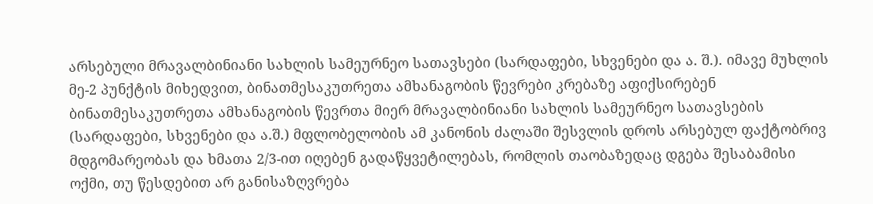არსებული მრავალბინიანი სახლის სამეურნეო სათავსები (სარდაფები, სხვენები და ა. შ.). იმავე მუხლის მე-2 პუნქტის მიხედვით, ბინათმესაკუთრეთა ამხანაგობის წევრები კრებაზე აფიქსირებენ ბინათმესაკუთრეთა ამხანაგობის წევრთა მიერ მრავალბინიანი სახლის სამეურნეო სათავსების (სარდაფები, სხვენები და ა.შ.) მფლობელობის ამ კანონის ძალაში შესვლის დროს არსებულ ფაქტობრივ მდგომარეობას და ხმათა 2/3-ით იღებენ გადაწყვეტილებას, რომლის თაობაზედაც დგება შესაბამისი ოქმი, თუ წესდებით არ განისაზღვრება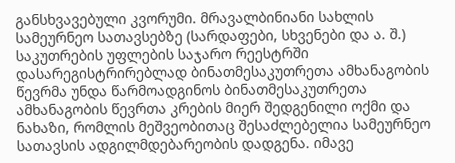განსხვავებული კვორუმი. მრავალბინიანი სახლის სამეურნეო სათავსებზე (სარდაფები, სხვენები და ა. შ.) საკუთრების უფლების საჯარო რეესტრში დასარეგისტრირებლად ბინათმესაკუთრეთა ამხანაგობის წევრმა უნდა წარმოადგინოს ბინათმესაკუთრეთა ამხანაგობის წევრთა კრების მიერ შედგენილი ოქმი და ნახაზი, რომლის მეშვეობითაც შესაძლებელია სამეურნეო სათავსის ადგილმდებარეობის დადგენა. იმავე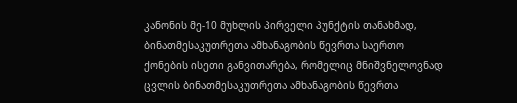კანონის მე-10 მუხლის პირველი პუნქტის თანახმად, ბინათმესაკუთრეთა ამხანაგობის წევრთა საერთო ქონების ისეთი განვითარება, რომელიც მნიშვნელოვნად ცვლის ბინათმესაკუთრეთა ამხანაგობის წევრთა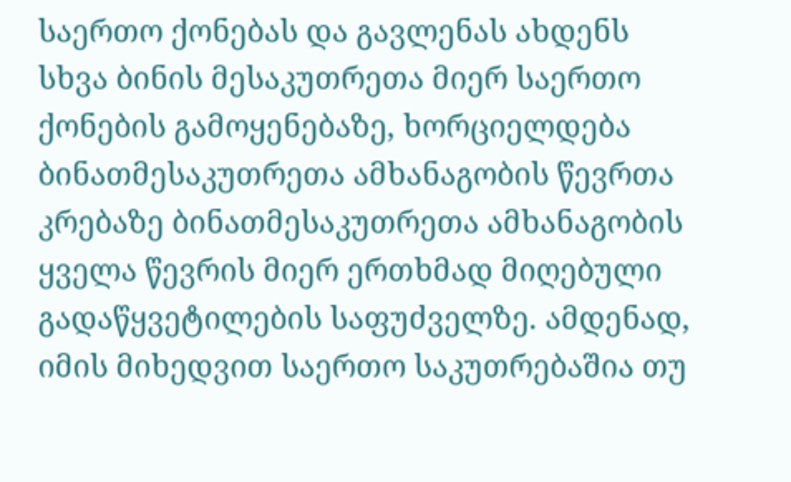საერთო ქონებას და გავლენას ახდენს სხვა ბინის მესაკუთრეთა მიერ საერთო ქონების გამოყენებაზე, ხორციელდება ბინათმესაკუთრეთა ამხანაგობის წევრთა კრებაზე ბინათმესაკუთრეთა ამხანაგობის ყველა წევრის მიერ ერთხმად მიღებული გადაწყვეტილების საფუძველზე. ამდენად, იმის მიხედვით საერთო საკუთრებაშია თუ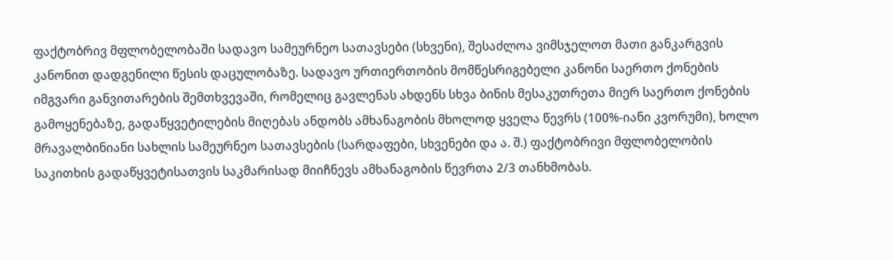ფაქტობრივ მფლობელობაში სადავო სამეურნეო სათავსები (სხვენი), შესაძლოა ვიმსჯელოთ მათი განკარგვის კანონით დადგენილი წესის დაცულობაზე. სადავო ურთიერთობის მომწესრიგებელი კანონი საერთო ქონების იმგვარი განვითარების შემთხვევაში, რომელიც გავლენას ახდენს სხვა ბინის მესაკუთრეთა მიერ საერთო ქონების გამოყენებაზე, გადაწყვეტილების მიღებას ანდობს ამხანაგობის მხოლოდ ყველა წევრს (100%-იანი კვორუმი), ხოლო მრავალბინიანი სახლის სამეურნეო სათავსების (სარდაფები, სხვენები და ა. შ.) ფაქტობრივი მფლობელობის საკითხის გადაწყვეტისათვის საკმარისად მიიჩნევს ამხანაგობის წევრთა 2/3 თანხმობას.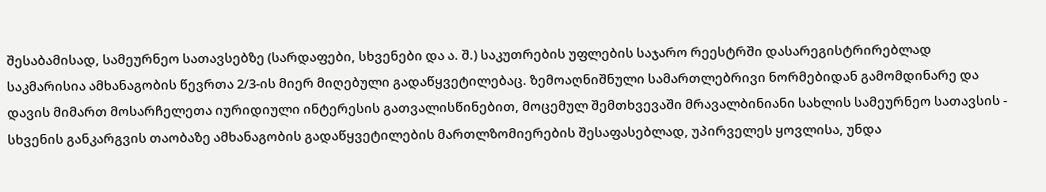შესაბამისად, სამეურნეო სათავსებზე (სარდაფები, სხვენები და ა. შ.) საკუთრების უფლების საჯარო რეესტრში დასარეგისტრირებლად საკმარისია ამხანაგობის წევრთა 2/3-ის მიერ მიღებული გადაწყვეტილებაც. ზემოაღნიშნული სამართლებრივი ნორმებიდან გამომდინარე და დავის მიმართ მოსარჩელეთა იურიდიული ინტერესის გათვალისწინებით, მოცემულ შემთხვევაში მრავალბინიანი სახლის სამეურნეო სათავსის - სხვენის განკარგვის თაობაზე ამხანაგობის გადაწყვეტილების მართლზომიერების შესაფასებლად, უპირველეს ყოვლისა, უნდა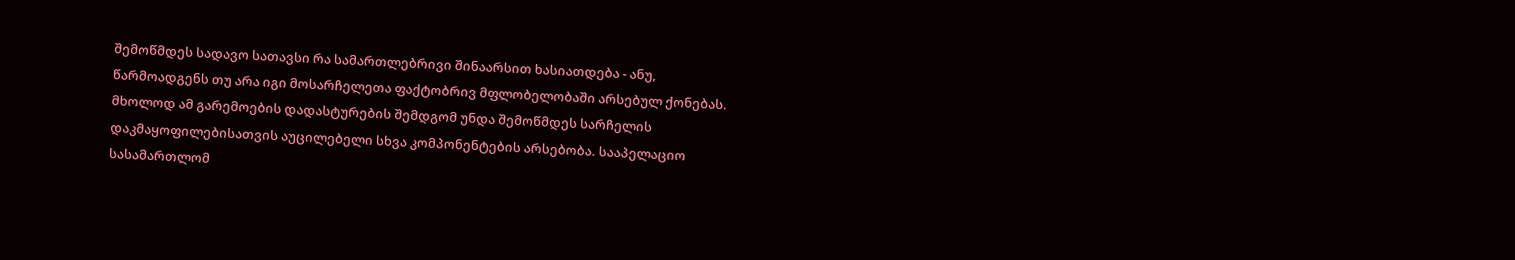შემოწმდეს სადავო სათავსი რა სამართლებრივი შინაარსით ხასიათდება - ანუ, წარმოადგენს თუ არა იგი მოსარჩელეთა ფაქტობრივ მფლობელობაში არსებულ ქონებას. მხოლოდ ამ გარემოების დადასტურების შემდგომ უნდა შემოწმდეს სარჩელის დაკმაყოფილებისათვის აუცილებელი სხვა კომპონენტების არსებობა. სააპელაციო სასამართლომ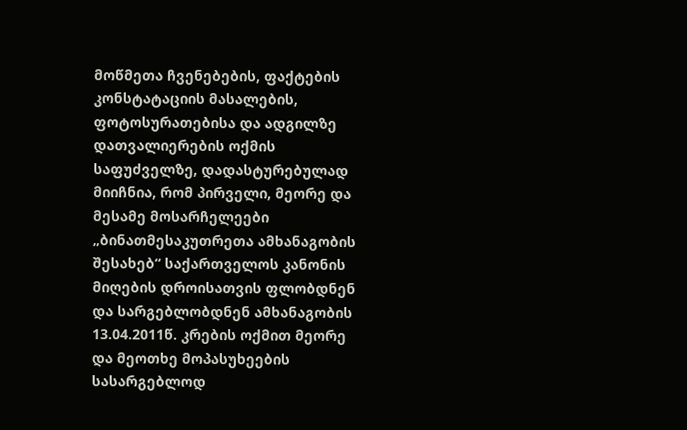მოწმეთა ჩვენებების, ფაქტების კონსტატაციის მასალების, ფოტოსურათებისა და ადგილზე დათვალიერების ოქმის საფუძველზე, დადასტურებულად მიიჩნია, რომ პირველი, მეორე და მესამე მოსარჩელეები „ბინათმესაკუთრეთა ამხანაგობის შესახებ“ საქართველოს კანონის მიღების დროისათვის ფლობდნენ და სარგებლობდნენ ამხანაგობის 13.04.2011წ. კრების ოქმით მეორე და მეოთხე მოპასუხეების სასარგებლოდ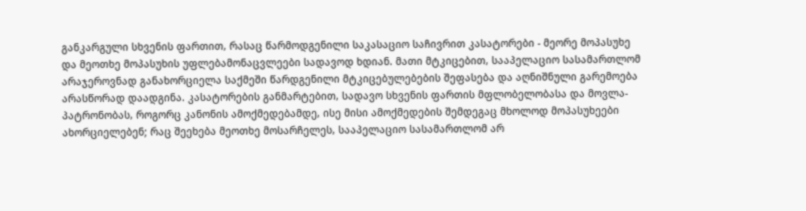განკარგული სხვენის ფართით, რასაც წარმოდგენილი საკასაციო საჩივრით კასატორები - მეორე მოპასუხე და მეოთხე მოპასუხის უფლებამონაცვლეები სადავოდ ხდიან. მათი მტკიცებით, სააპელაციო სასამართლომ არაჯეროვნად განახორციელა საქმეში წარდგენილი მტკიცებულებების შეფასება და აღნიშნული გარემოება არასწორად დაადგინა. კასატორების განმარტებით, სადავო სხვენის ფართის მფლობელობასა და მოვლა-პატრონობას, როგორც კანონის ამოქმედებამდე, ისე მისი ამოქმედების შემდეგაც მხოლოდ მოპასუხეები ახორციელებენ; რაც შეეხება მეოთხე მოსარჩელეს, სააპელაციო სასამართლომ არ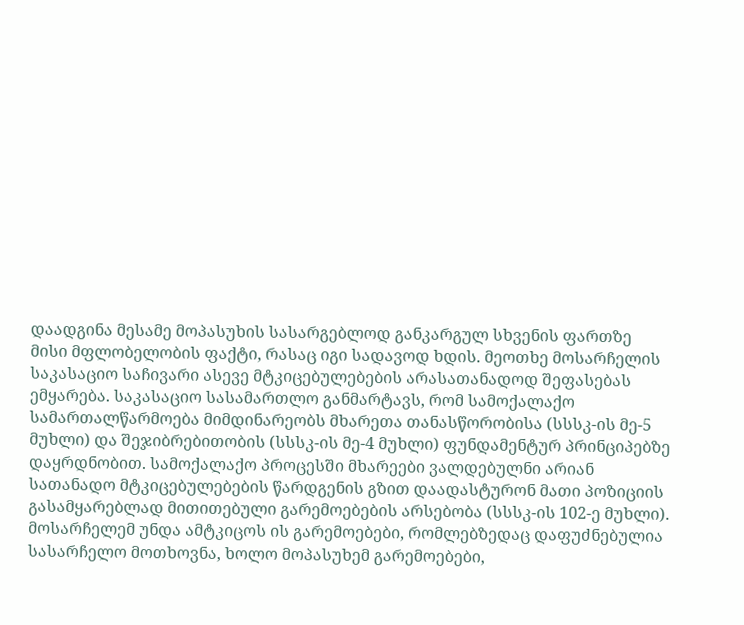დაადგინა მესამე მოპასუხის სასარგებლოდ განკარგულ სხვენის ფართზე მისი მფლობელობის ფაქტი, რასაც იგი სადავოდ ხდის. მეოთხე მოსარჩელის საკასაციო საჩივარი ასევე მტკიცებულებების არასათანადოდ შეფასებას ემყარება. საკასაციო სასამართლო განმარტავს, რომ სამოქალაქო სამართალწარმოება მიმდინარეობს მხარეთა თანასწორობისა (სსსკ-ის მე-5 მუხლი) და შეჯიბრებითობის (სსსკ-ის მე-4 მუხლი) ფუნდამენტურ პრინციპებზე დაყრდნობით. სამოქალაქო პროცესში მხარეები ვალდებულნი არიან სათანადო მტკიცებულებების წარდგენის გზით დაადასტურონ მათი პოზიციის გასამყარებლად მითითებული გარემოებების არსებობა (სსსკ-ის 102-ე მუხლი). მოსარჩელემ უნდა ამტკიცოს ის გარემოებები, რომლებზედაც დაფუძნებულია სასარჩელო მოთხოვნა, ხოლო მოპასუხემ გარემოებები,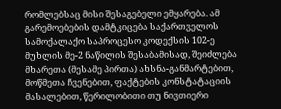რომლებსაც მისი შესაგებელი ემყარება. ამ გარემოებების დამტკიცება საქართველოს სამოქალაქო საპროცესო კოდექსის 102-ე მუხლის მე-2 ნაწილის შესაბამისად, შეიძლება მხარეთა (მესამე პირთა) ახსნა-განმარტებით, მოწმეთა ჩვენებით, ფაქტების კონსტატაციის მასალებით, წერილობითი თუ ნივთიერი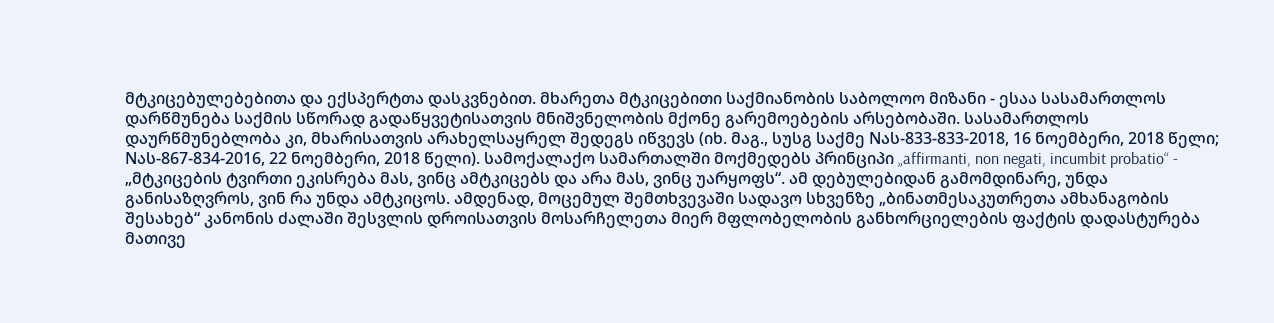მტკიცებულებებითა და ექსპერტთა დასკვნებით. მხარეთა მტკიცებითი საქმიანობის საბოლოო მიზანი - ესაა სასამართლოს დარწმუნება საქმის სწორად გადაწყვეტისათვის მნიშვნელობის მქონე გარემოებების არსებობაში. სასამართლოს დაურწმუნებლობა კი, მხარისათვის არახელსაყრელ შედეგს იწვევს (იხ. მაგ., სუსგ საქმე Nას-833-833-2018, 16 ნოემბერი, 2018 წელი; Nას-867-834-2016, 22 ნოემბერი, 2018 წელი). სამოქალაქო სამართალში მოქმედებს პრინციპი „affirmanti, non negati, incumbit probatio“ - „მტკიცების ტვირთი ეკისრება მას, ვინც ამტკიცებს და არა მას, ვინც უარყოფს“. ამ დებულებიდან გამომდინარე, უნდა განისაზღვროს, ვინ რა უნდა ამტკიცოს. ამდენად, მოცემულ შემთხვევაში სადავო სხვენზე „ბინათმესაკუთრეთა ამხანაგობის შესახებ“ კანონის ძალაში შესვლის დროისათვის მოსარჩელეთა მიერ მფლობელობის განხორციელების ფაქტის დადასტურება მათივე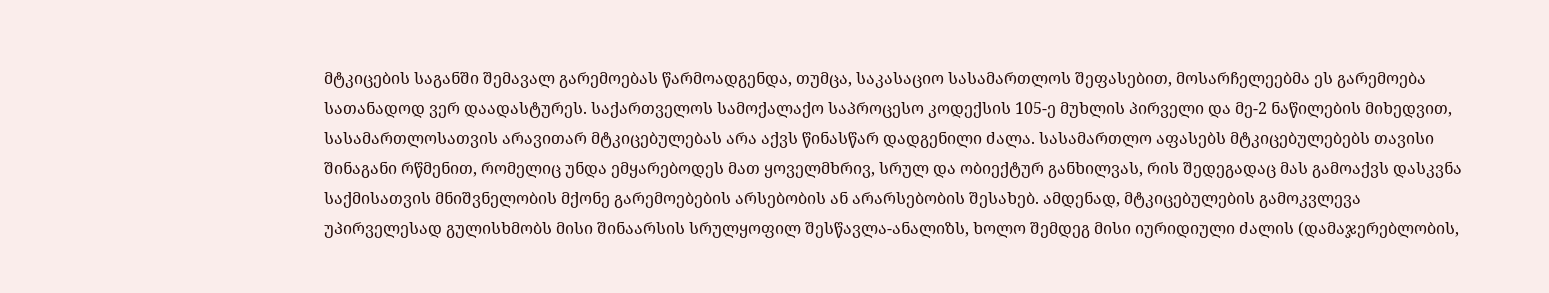მტკიცების საგანში შემავალ გარემოებას წარმოადგენდა, თუმცა, საკასაციო სასამართლოს შეფასებით, მოსარჩელეებმა ეს გარემოება სათანადოდ ვერ დაადასტურეს. საქართველოს სამოქალაქო საპროცესო კოდექსის 105-ე მუხლის პირველი და მე-2 ნაწილების მიხედვით, სასამართლოსათვის არავითარ მტკიცებულებას არა აქვს წინასწარ დადგენილი ძალა. სასამართლო აფასებს მტკიცებულებებს თავისი შინაგანი რწმენით, რომელიც უნდა ემყარებოდეს მათ ყოველმხრივ, სრულ და ობიექტურ განხილვას, რის შედეგადაც მას გამოაქვს დასკვნა საქმისათვის მნიშვნელობის მქონე გარემოებების არსებობის ან არარსებობის შესახებ. ამდენად, მტკიცებულების გამოკვლევა უპირველესად გულისხმობს მისი შინაარსის სრულყოფილ შესწავლა-ანალიზს, ხოლო შემდეგ მისი იურიდიული ძალის (დამაჯერებლობის,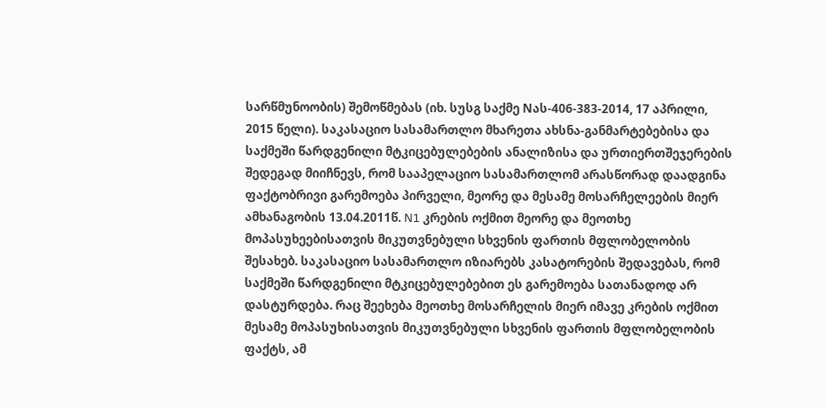სარწმუნოობის) შემოწმებას (იხ. სუსგ საქმე Nას-406-383-2014, 17 აპრილი, 2015 წელი). საკასაციო სასამართლო მხარეთა ახსნა-განმარტებებისა და საქმეში წარდგენილი მტკიცებულებების ანალიზისა და ურთიერთშეჯერების შედეგად მიიჩნევს, რომ სააპელაციო სასამართლომ არასწორად დაადგინა ფაქტობრივი გარემოება პირველი, მეორე და მესამე მოსარჩელეების მიერ ამხანაგობის 13.04.2011წ. N1 კრების ოქმით მეორე და მეოთხე მოპასუხეებისათვის მიკუთვნებული სხვენის ფართის მფლობელობის შესახებ. საკასაციო სასამართლო იზიარებს კასატორების შედავებას, რომ საქმეში წარდგენილი მტკიცებულებებით ეს გარემოება სათანადოდ არ დასტურდება. რაც შეეხება მეოთხე მოსარჩელის მიერ იმავე კრების ოქმით მესამე მოპასუხისათვის მიკუთვნებული სხვენის ფართის მფლობელობის ფაქტს, ამ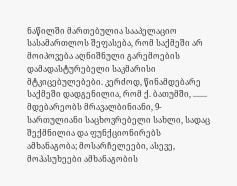ნაწილში მართებულია სააპელაციო სასამართლოს შეფასება, რომ საქმეში არ მოიპოვება აღნიშნული გარემოების დამადასტურებელი საკმარისი მტკიცებულებები. კერძოდ, წინამდებარე საქმეში დადგენილია, რომ ქ. ბათუმში, ....... მდებარეობს მრავალბინიანი, 9-სართულიანი საცხოვრებელი სახლი, სადაც შექმნილია და ფუნქციონირებს ამხანაგობა; მოსარჩელეები, ასევე, მოპასუხეები ამხანაგობის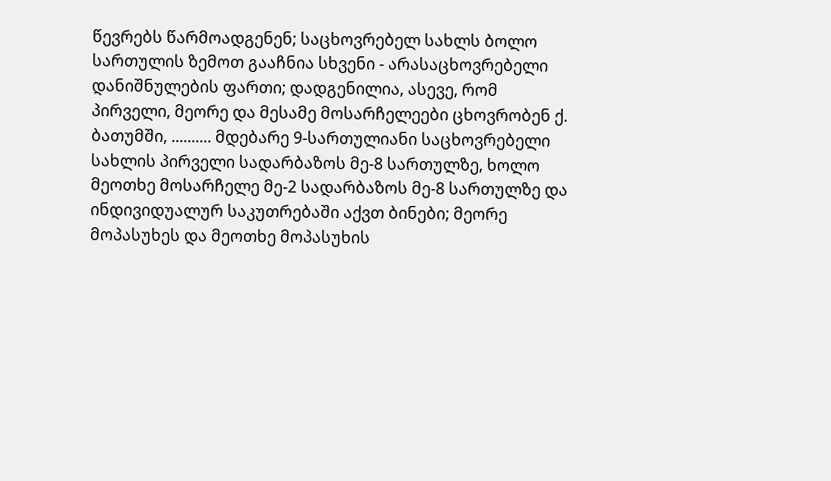წევრებს წარმოადგენენ; საცხოვრებელ სახლს ბოლო სართულის ზემოთ გააჩნია სხვენი - არასაცხოვრებელი დანიშნულების ფართი; დადგენილია, ასევე, რომ პირველი, მეორე და მესამე მოსარჩელეები ცხოვრობენ ქ. ბათუმში, .......... მდებარე 9-სართულიანი საცხოვრებელი სახლის პირველი სადარბაზოს მე-8 სართულზე, ხოლო მეოთხე მოსარჩელე მე-2 სადარბაზოს მე-8 სართულზე და ინდივიდუალურ საკუთრებაში აქვთ ბინები; მეორე მოპასუხეს და მეოთხე მოპასუხის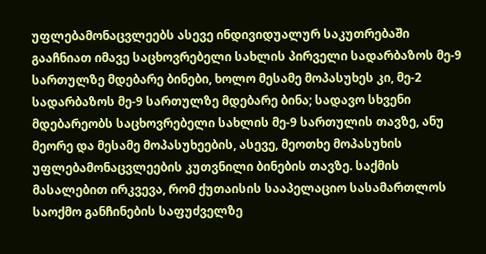უფლებამონაცვლეებს ასევე ინდივიდუალურ საკუთრებაში გააჩნიათ იმავე საცხოვრებელი სახლის პირველი სადარბაზოს მე-9 სართულზე მდებარე ბინები, ხოლო მესამე მოპასუხეს კი, მე-2 სადარბაზოს მე-9 სართულზე მდებარე ბინა; სადავო სხვენი მდებარეობს საცხოვრებელი სახლის მე-9 სართულის თავზე, ანუ მეორე და მესამე მოპასუხეების, ასევე, მეოთხე მოპასუხის უფლებამონაცვლეების კუთვნილი ბინების თავზე. საქმის მასალებით ირკვევა, რომ ქუთაისის სააპელაციო სასამართლოს საოქმო განჩინების საფუძველზე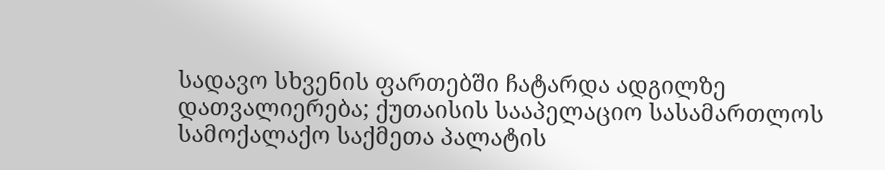სადავო სხვენის ფართებში ჩატარდა ადგილზე დათვალიერება; ქუთაისის სააპელაციო სასამართლოს სამოქალაქო საქმეთა პალატის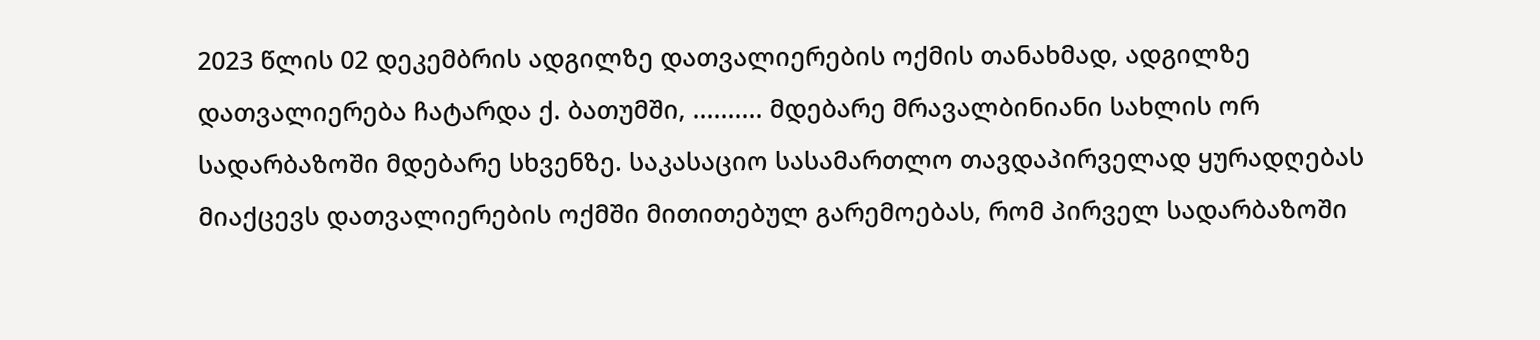2023 წლის 02 დეკემბრის ადგილზე დათვალიერების ოქმის თანახმად, ადგილზე დათვალიერება ჩატარდა ქ. ბათუმში, .......... მდებარე მრავალბინიანი სახლის ორ სადარბაზოში მდებარე სხვენზე. საკასაციო სასამართლო თავდაპირველად ყურადღებას მიაქცევს დათვალიერების ოქმში მითითებულ გარემოებას, რომ პირველ სადარბაზოში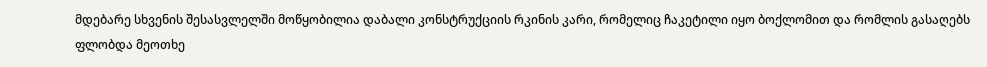მდებარე სხვენის შესასვლელში მოწყობილია დაბალი კონსტრუქციის რკინის კარი, რომელიც ჩაკეტილი იყო ბოქლომით და რომლის გასაღებს ფლობდა მეოთხე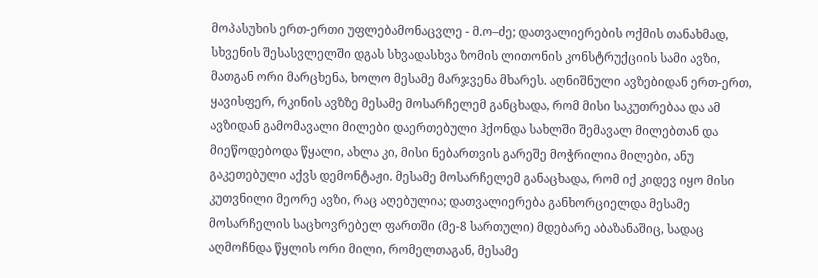მოპასუხის ერთ-ერთი უფლებამონაცვლე - მ.ო–ძე; დათვალიერების ოქმის თანახმად, სხვენის შესასვლელში დგას სხვადასხვა ზომის ლითონის კონსტრუქციის სამი ავზი, მათგან ორი მარცხენა, ხოლო მესამე მარჯვენა მხარეს. აღნიშნული ავზებიდან ერთ-ერთ, ყავისფერ, რკინის ავზზე მესამე მოსარჩელემ განცხადა, რომ მისი საკუთრებაა და ამ ავზიდან გამომავალი მილები დაერთებული ჰქონდა სახლში შემავალ მილებთან და მიეწოდებოდა წყალი, ახლა კი, მისი ნებართვის გარეშე მოჭრილია მილები, ანუ გაკეთებული აქვს დემონტაჟი. მესამე მოსარჩელემ განაცხადა, რომ იქ კიდევ იყო მისი კუთვნილი მეორე ავზი, რაც აღებულია; დათვალიერება განხორციელდა მესამე მოსარჩელის საცხოვრებელ ფართში (მე-8 სართული) მდებარე აბაზანაშიც, სადაც აღმოჩნდა წყლის ორი მილი, რომელთაგან, მესამე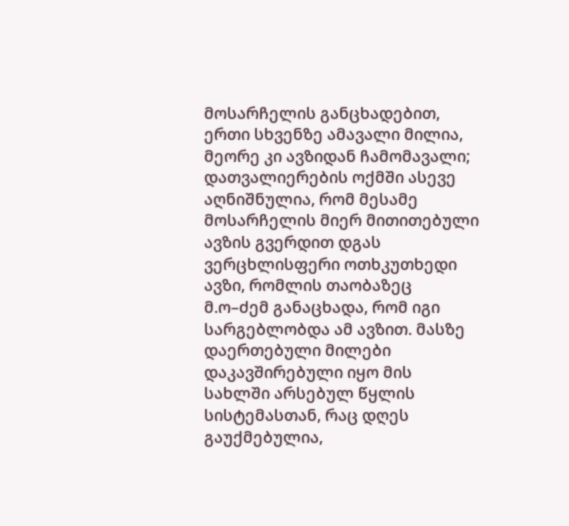მოსარჩელის განცხადებით, ერთი სხვენზე ამავალი მილია, მეორე კი ავზიდან ჩამომავალი;
დათვალიერების ოქმში ასევე აღნიშნულია, რომ მესამე მოსარჩელის მიერ მითითებული ავზის გვერდით დგას ვერცხლისფერი ოთხკუთხედი ავზი, რომლის თაობაზეც მ.ო–ძემ განაცხადა, რომ იგი სარგებლობდა ამ ავზით. მასზე დაერთებული მილები დაკავშირებული იყო მის სახლში არსებულ წყლის სისტემასთან, რაც დღეს გაუქმებულია,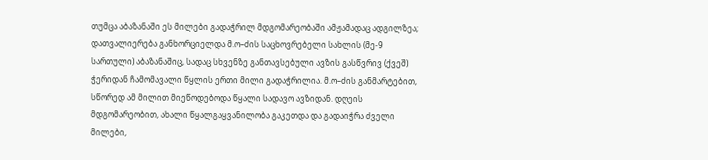თუმცა აბაზანაში ეს მილები გადაჭრილ მდგომარეობაში ამჟამადაც ადგილზეა; დათვალიერება განხორციელდა მ.ო–ძის საცხოვრებელი სახლის (მე-9 სართული) აბაზანაშიც, სადაც სხვენზე განთავსებული ავზის გასწვრივ (ქვეშ) ჭერიდან ჩამომავალი წყლის ერთი მილი გადაჭრილია. მ.ო–ძის განმარტებით, სწორედ ამ მილით მიეწოდებოდა წყალი სადავო ავზიდან. დღეის მდგომარეობით, ახალი წყალგაყვანილობა გაკეთდა და გადაიჭრა ძველი მილები,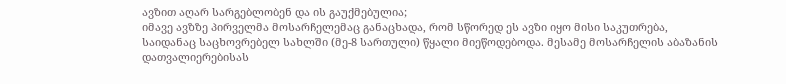ავზით აღარ სარგებლობენ და ის გაუქმებულია;
იმავე ავზზე პირველმა მოსარჩელემაც განაცხადა, რომ სწორედ ეს ავზი იყო მისი საკუთრება, საიდანაც საცხოვრებელ სახლში (მე-8 სართული) წყალი მიეწოდებოდა. მესამე მოსარჩელის აბაზანის დათვალიერებისას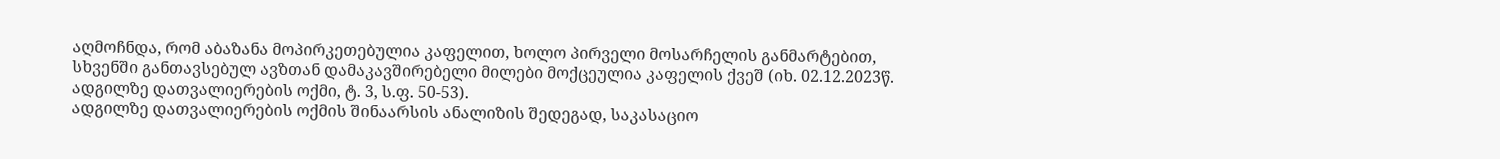აღმოჩნდა, რომ აბაზანა მოპირკეთებულია კაფელით, ხოლო პირველი მოსარჩელის განმარტებით, სხვენში განთავსებულ ავზთან დამაკავშირებელი მილები მოქცეულია კაფელის ქვეშ (იხ. 02.12.2023წ. ადგილზე დათვალიერების ოქმი, ტ. 3, ს.ფ. 50-53).
ადგილზე დათვალიერების ოქმის შინაარსის ანალიზის შედეგად, საკასაციო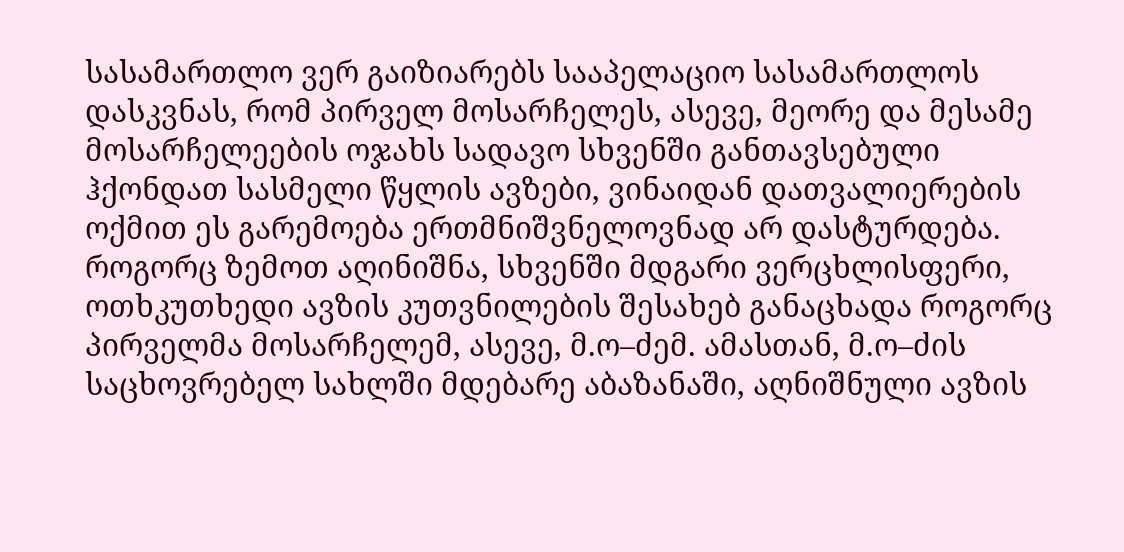სასამართლო ვერ გაიზიარებს სააპელაციო სასამართლოს დასკვნას, რომ პირველ მოსარჩელეს, ასევე, მეორე და მესამე მოსარჩელეების ოჯახს სადავო სხვენში განთავსებული ჰქონდათ სასმელი წყლის ავზები, ვინაიდან დათვალიერების ოქმით ეს გარემოება ერთმნიშვნელოვნად არ დასტურდება. როგორც ზემოთ აღინიშნა, სხვენში მდგარი ვერცხლისფერი, ოთხკუთხედი ავზის კუთვნილების შესახებ განაცხადა როგორც პირველმა მოსარჩელემ, ასევე, მ.ო–ძემ. ამასთან, მ.ო–ძის საცხოვრებელ სახლში მდებარე აბაზანაში, აღნიშნული ავზის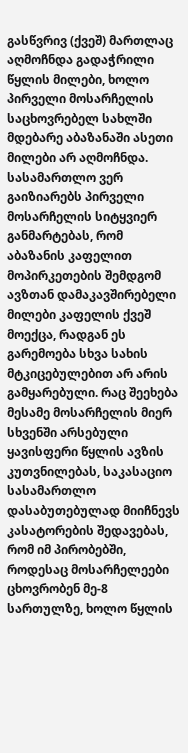გასწვრივ (ქვეშ) მართლაც აღმოჩნდა გადაჭრილი წყლის მილები, ხოლო პირველი მოსარჩელის საცხოვრებელ სახლში მდებარე აბაზანაში ასეთი მილები არ აღმოჩნდა. სასამართლო ვერ გაიზიარებს პირველი მოსარჩელის სიტყვიერ განმარტებას, რომ აბაზანის კაფელით მოპირკეთების შემდგომ ავზთან დამაკავშირებელი მილები კაფელის ქვეშ მოექცა, რადგან ეს გარემოება სხვა სახის მტკიცებულებით არ არის გამყარებული. რაც შეეხება მესამე მოსარჩელის მიერ სხვენში არსებული ყავისფერი წყლის ავზის კუთვნილებას, საკასაციო სასამართლო დასაბუთებულად მიიჩნევს კასატორების შედავებას, რომ იმ პირობებში, როდესაც მოსარჩელეები ცხოვრობენ მე-8 სართულზე, ხოლო წყლის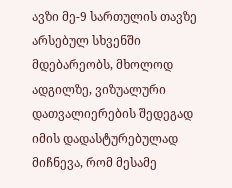ავზი მე-9 სართულის თავზე არსებულ სხვენში მდებარეობს, მხოლოდ ადგილზე, ვიზუალური დათვალიერების შედეგად იმის დადასტურებულად მიჩნევა, რომ მესამე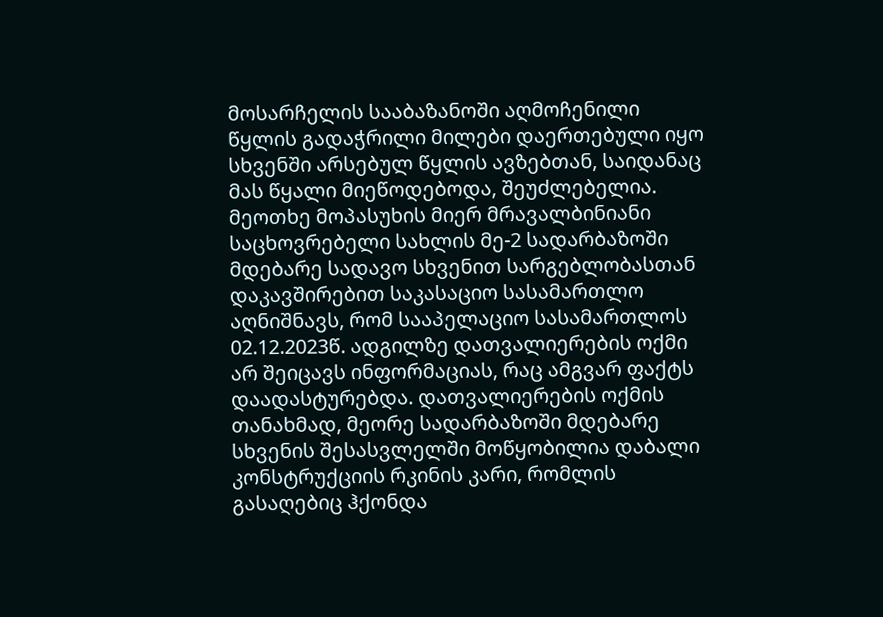მოსარჩელის სააბაზანოში აღმოჩენილი წყლის გადაჭრილი მილები დაერთებული იყო სხვენში არსებულ წყლის ავზებთან, საიდანაც მას წყალი მიეწოდებოდა, შეუძლებელია. მეოთხე მოპასუხის მიერ მრავალბინიანი საცხოვრებელი სახლის მე-2 სადარბაზოში მდებარე სადავო სხვენით სარგებლობასთან დაკავშირებით საკასაციო სასამართლო აღნიშნავს, რომ სააპელაციო სასამართლოს 02.12.2023წ. ადგილზე დათვალიერების ოქმი არ შეიცავს ინფორმაციას, რაც ამგვარ ფაქტს დაადასტურებდა. დათვალიერების ოქმის თანახმად, მეორე სადარბაზოში მდებარე სხვენის შესასვლელში მოწყობილია დაბალი კონსტრუქციის რკინის კარი, რომლის გასაღებიც ჰქონდა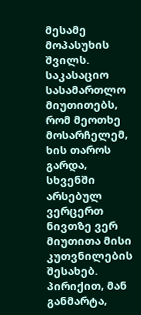მესამე მოპასუხის შვილს. საკასაციო სასამართლო მიუთითებს, რომ მეოთხე მოსარჩელემ, ხის თაროს გარდა, სხვენში არსებულ ვერცერთ ნივთზე ვერ მიუთითა მისი კუთვნილების შესახებ. პირიქით, მან განმარტა,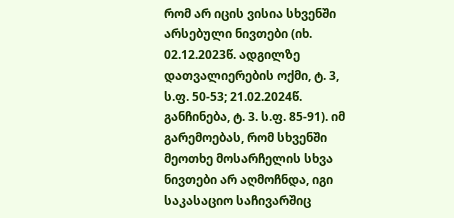რომ არ იცის ვისია სხვენში არსებული ნივთები (იხ. 02.12.2023წ. ადგილზე დათვალიერების ოქმი, ტ. 3, ს.ფ. 50-53; 21.02.2024წ. განჩინება, ტ. 3. ს.ფ. 85-91). იმ გარემოებას, რომ სხვენში მეოთხე მოსარჩელის სხვა ნივთები არ აღმოჩნდა, იგი საკასაციო საჩივარშიც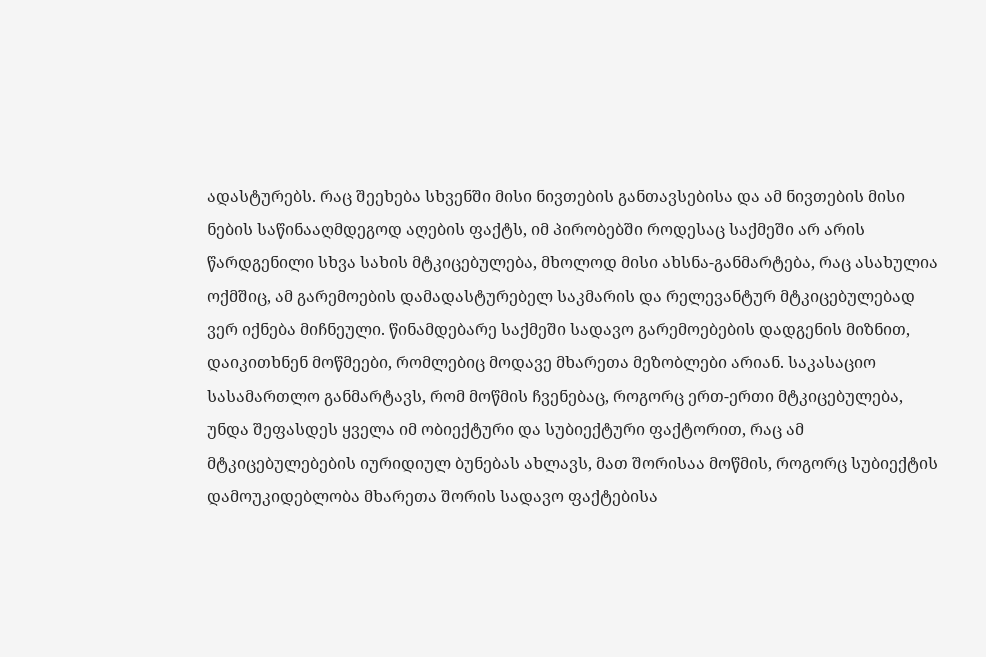ადასტურებს. რაც შეეხება სხვენში მისი ნივთების განთავსებისა და ამ ნივთების მისი ნების საწინააღმდეგოდ აღების ფაქტს, იმ პირობებში როდესაც საქმეში არ არის წარდგენილი სხვა სახის მტკიცებულება, მხოლოდ მისი ახსნა-განმარტება, რაც ასახულია ოქმშიც, ამ გარემოების დამადასტურებელ საკმარის და რელევანტურ მტკიცებულებად ვერ იქნება მიჩნეული. წინამდებარე საქმეში სადავო გარემოებების დადგენის მიზნით, დაიკითხნენ მოწმეები, რომლებიც მოდავე მხარეთა მეზობლები არიან. საკასაციო სასამართლო განმარტავს, რომ მოწმის ჩვენებაც, როგორც ერთ-ერთი მტკიცებულება, უნდა შეფასდეს ყველა იმ ობიექტური და სუბიექტური ფაქტორით, რაც ამ მტკიცებულებების იურიდიულ ბუნებას ახლავს, მათ შორისაა მოწმის, როგორც სუბიექტის დამოუკიდებლობა მხარეთა შორის სადავო ფაქტებისა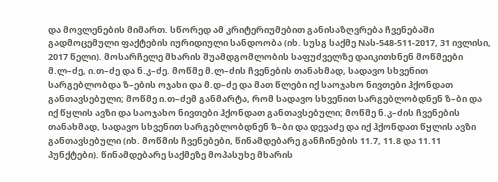და მოვლენების მიმართ. სწორედ ამ კრიტერიუმებით განისაზღვრება ჩვენებაში გადმოცემული ფაქტების იურიდიული სანდოობა (იხ. სუსგ საქმე Nას-548-511-2017, 31 ივლისი, 2017 წელი). მოსარჩელე მხარის შუამდგომლობის საფუძველზე დაიკითხნენ მოწმეები მ.ლ–ძე, ი.თ–ძე და ნ.კ–ძე. მოწმე მ.ლ–ძის ჩვენების თანახმად, სადავო სხვენით სარგებლობდა ზ–ების ოჯახი და მ.დ–ძე და მათ წლები იქ საოჯახო ნივთები ჰქონდათ განთავსებული; მოწმე ი.თ–ძემ განმარტა, რომ სადავო სხვენით სარგებლობდნენ ზ–ბი და იქ წყლის ავზი და საოჯახო ნივთები ჰქონდათ განთავსებული; მოწმე ნ.კ–ძის ჩვენების თანახმად, სადავო სხვენით სარგებლობდნენ ზ–ბი და დევაძე და იქ ჰქონდათ წყლის ავზი განთავსებული (იხ. მოწმის ჩვენებები, წინამდებარე განჩინების 11.7, 11.8 და 11.11 პუნქტები). წინამდებარე საქმეზე მოპასუხე მხარის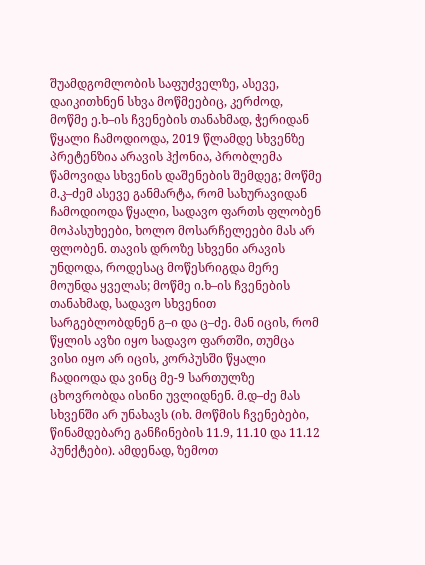შუამდგომლობის საფუძველზე, ასევე, დაიკითხნენ სხვა მოწმეებიც, კერძოდ, მოწმე ე.ხ–ის ჩვენების თანახმად, ჭერიდან წყალი ჩამოდიოდა, 2019 წლამდე სხვენზე პრეტენზია არავის ჰქონია, პრობლემა წამოვიდა სხვენის დაშენების შემდეგ; მოწმე მ.კ–ძემ ასევე განმარტა, რომ სახურავიდან ჩამოდიოდა წყალი, სადავო ფართს ფლობენ მოპასუხეები, ხოლო მოსარჩელეები მას არ ფლობენ. თავის დროზე სხვენი არავის უნდოდა, როდესაც მოწესრიგდა მერე მოუნდა ყველას; მოწმე ი.ხ–ის ჩვენების თანახმად, სადავო სხვენით სარგებლობდნენ გ–ი და ც–ძე. მან იცის, რომ წყლის ავზი იყო სადავო ფართში, თუმცა ვისი იყო არ იცის, კორპუსში წყალი ჩადიოდა და ვინც მე-9 სართულზე ცხოვრობდა ისინი უვლიდნენ. მ.დ–ძე მას სხვენში არ უნახავს (იხ. მოწმის ჩვენებები, წინამდებარე განჩინების 11.9, 11.10 და 11.12 პუნქტები). ამდენად, ზემოთ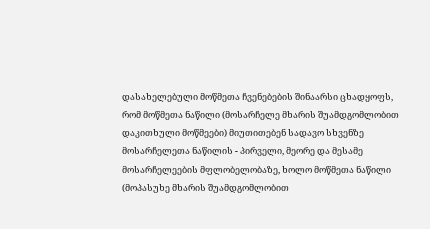დასახელებული მოწმეთა ჩვენებების შინაარსი ცხადყოფს, რომ მოწმეთა ნაწილი (მოსარჩელე მხარის შუამდგომლობით დაკითხული მოწმეები) მიუთითებენ სადავო სხვენზე მოსარჩელეთა ნაწილის - პირველი, მეორე და მესამე მოსარჩელეების მფლობელობაზე, ხოლო მოწმეთა ნაწილი (მოპასუხე მხარის შუამდგომლობით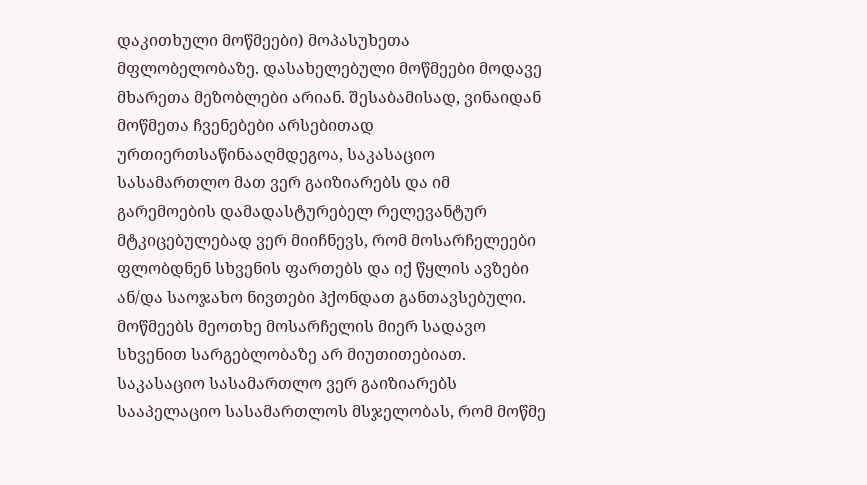დაკითხული მოწმეები) მოპასუხეთა მფლობელობაზე. დასახელებული მოწმეები მოდავე მხარეთა მეზობლები არიან. შესაბამისად, ვინაიდან მოწმეთა ჩვენებები არსებითად ურთიერთსაწინააღმდეგოა, საკასაციო სასამართლო მათ ვერ გაიზიარებს და იმ გარემოების დამადასტურებელ რელევანტურ მტკიცებულებად ვერ მიიჩნევს, რომ მოსარჩელეები ფლობდნენ სხვენის ფართებს და იქ წყლის ავზები ან/და საოჯახო ნივთები ჰქონდათ განთავსებული. მოწმეებს მეოთხე მოსარჩელის მიერ სადავო სხვენით სარგებლობაზე არ მიუთითებიათ. საკასაციო სასამართლო ვერ გაიზიარებს სააპელაციო სასამართლოს მსჯელობას, რომ მოწმე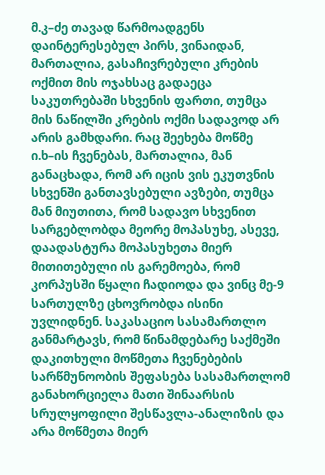მ.კ–ძე თავად წარმოადგენს დაინტერესებულ პირს, ვინაიდან, მართალია, გასაჩივრებული კრების ოქმით მის ოჯახსაც გადაეცა საკუთრებაში სხვენის ფართი, თუმცა მის ნაწილში კრების ოქმი სადავოდ არ არის გამხდარი. რაც შეეხება მოწმე ი.ხ–ის ჩვენებას, მართალია, მან განაცხადა, რომ არ იცის ვის ეკუთვნის სხვენში განთავსებული ავზები, თუმცა მან მიუთითა, რომ სადავო სხვენით სარგებლობდა მეორე მოპასუხე, ასევე, დაადასტურა მოპასუხეთა მიერ მითითებული ის გარემოება, რომ კორპუსში წყალი ჩადიოდა და ვინც მე-9 სართულზე ცხოვრობდა ისინი უვლიდნენ. საკასაციო სასამართლო განმარტავს, რომ წინამდებარე საქმეში დაკითხული მოწმეთა ჩვენებების სარწმუნოობის შეფასება სასამართლომ განახორციელა მათი შინაარსის სრულყოფილი შესწავლა-ანალიზის და არა მოწმეთა მიერ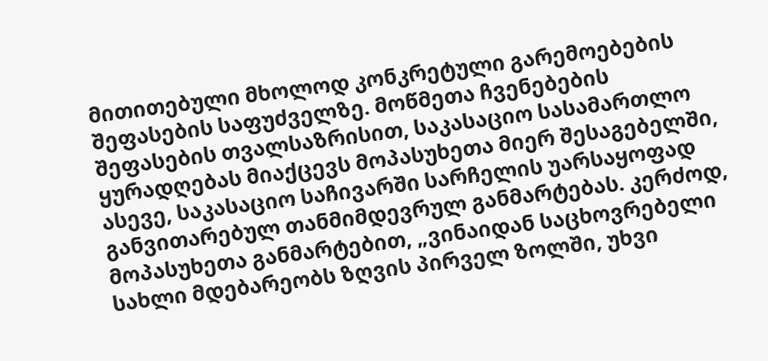მითითებული მხოლოდ კონკრეტული გარემოებების შეფასების საფუძველზე. მოწმეთა ჩვენებების შეფასების თვალსაზრისით, საკასაციო სასამართლო ყურადღებას მიაქცევს მოპასუხეთა მიერ შესაგებელში, ასევე, საკასაციო საჩივარში სარჩელის უარსაყოფად განვითარებულ თანმიმდევრულ განმარტებას. კერძოდ, მოპასუხეთა განმარტებით, „ვინაიდან საცხოვრებელი სახლი მდებარეობს ზღვის პირველ ზოლში, უხვი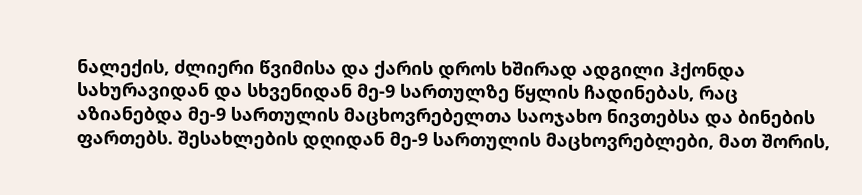ნალექის, ძლიერი წვიმისა და ქარის დროს ხშირად ადგილი ჰქონდა სახურავიდან და სხვენიდან მე-9 სართულზე წყლის ჩადინებას, რაც აზიანებდა მე-9 სართულის მაცხოვრებელთა საოჯახო ნივთებსა და ბინების ფართებს. შესახლების დღიდან მე-9 სართულის მაცხოვრებლები, მათ შორის,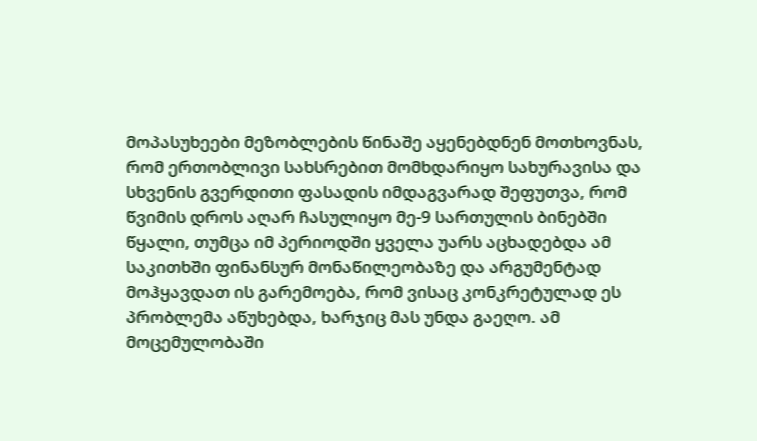მოპასუხეები მეზობლების წინაშე აყენებდნენ მოთხოვნას, რომ ერთობლივი სახსრებით მომხდარიყო სახურავისა და სხვენის გვერდითი ფასადის იმდაგვარად შეფუთვა, რომ წვიმის დროს აღარ ჩასულიყო მე-9 სართულის ბინებში წყალი, თუმცა იმ პერიოდში ყველა უარს აცხადებდა ამ საკითხში ფინანსურ მონაწილეობაზე და არგუმენტად მოჰყავდათ ის გარემოება, რომ ვისაც კონკრეტულად ეს პრობლემა აწუხებდა, ხარჯიც მას უნდა გაეღო. ამ მოცემულობაში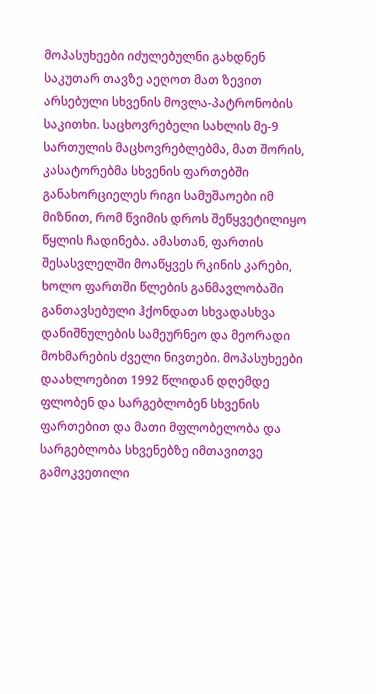მოპასუხეები იძულებულნი გახდნენ საკუთარ თავზე აეღოთ მათ ზევით არსებული სხვენის მოვლა-პატრონობის საკითხი. საცხოვრებელი სახლის მე-9 სართულის მაცხოვრებლებმა, მათ შორის, კასატორებმა სხვენის ფართებში განახორციელეს რიგი სამუშაოები იმ მიზნით, რომ წვიმის დროს შეწყვეტილიყო წყლის ჩადინება. ამასთან, ფართის შესასვლელში მოაწყვეს რკინის კარები, ხოლო ფართში წლების განმავლობაში განთავსებული ჰქონდათ სხვადასხვა დანიშნულების სამეურნეო და მეორადი მოხმარების ძველი ნივთები. მოპასუხეები დაახლოებით 1992 წლიდან დღემდე ფლობენ და სარგებლობენ სხვენის ფართებით და მათი მფლობელობა და სარგებლობა სხვენებზე იმთავითვე გამოკვეთილი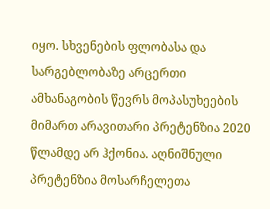იყო. სხვენების ფლობასა და სარგებლობაზე არცერთი ამხანაგობის წევრს მოპასუხეების მიმართ არავითარი პრეტენზია 2020 წლამდე არ ჰქონია. აღნიშნული პრეტენზია მოსარჩელეთა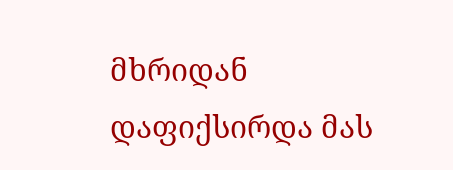მხრიდან დაფიქსირდა მას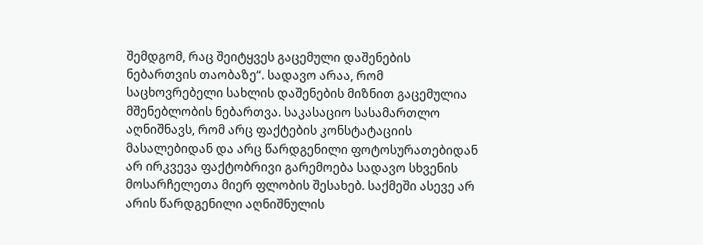შემდგომ, რაც შეიტყვეს გაცემული დაშენების ნებართვის თაობაზე“. სადავო არაა, რომ საცხოვრებელი სახლის დაშენების მიზნით გაცემულია მშენებლობის ნებართვა. საკასაციო სასამართლო აღნიშნავს, რომ არც ფაქტების კონსტატაციის მასალებიდან და არც წარდგენილი ფოტოსურათებიდან არ ირკვევა ფაქტობრივი გარემოება სადავო სხვენის მოსარჩელეთა მიერ ფლობის შესახებ. საქმეში ასევე არ არის წარდგენილი აღნიშნულის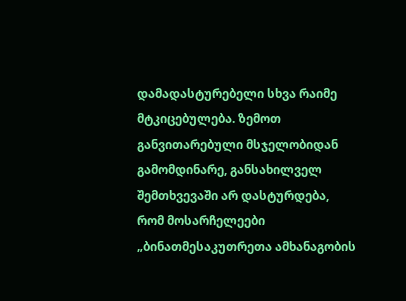დამადასტურებელი სხვა რაიმე მტკიცებულება. ზემოთ განვითარებული მსჯელობიდან გამომდინარე, განსახილველ შემთხვევაში არ დასტურდება, რომ მოსარჩელეები „ბინათმესაკუთრეთა ამხანაგობის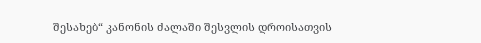შესახებ“ კანონის ძალაში შესვლის დროისათვის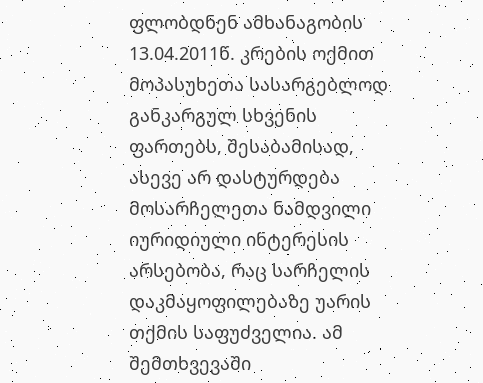ფლობდნენ ამხანაგობის 13.04.2011წ. კრების ოქმით მოპასუხეთა სასარგებლოდ განკარგულ სხვენის ფართებს, შესაბამისად, ასევე არ დასტურდება მოსარჩელეთა ნამდვილი იურიდიული ინტერესის არსებობა, რაც სარჩელის დაკმაყოფილებაზე უარის თქმის საფუძველია. ამ შემთხვევაში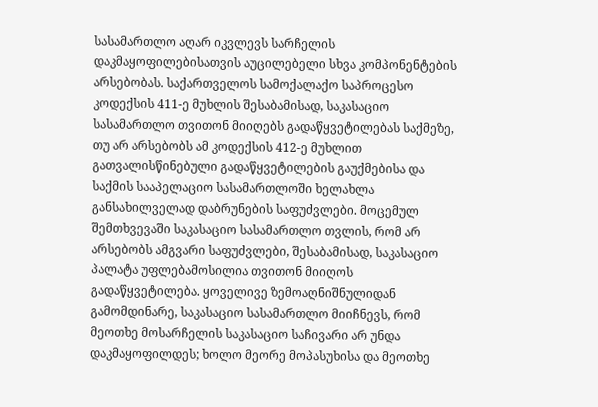სასამართლო აღარ იკვლევს სარჩელის დაკმაყოფილებისათვის აუცილებელი სხვა კომპონენტების არსებობას. საქართველოს სამოქალაქო საპროცესო კოდექსის 411-ე მუხლის შესაბამისად, საკასაციო სასამართლო თვითონ მიიღებს გადაწყვეტილებას საქმეზე, თუ არ არსებობს ამ კოდექსის 412-ე მუხლით გათვალისწინებული გადაწყვეტილების გაუქმებისა და საქმის სააპელაციო სასამართლოში ხელახლა განსახილველად დაბრუნების საფუძვლები. მოცემულ შემთხვევაში საკასაციო სასამართლო თვლის, რომ არ არსებობს ამგვარი საფუძვლები, შესაბამისად, საკასაციო პალატა უფლებამოსილია თვითონ მიიღოს გადაწყვეტილება. ყოველივე ზემოაღნიშნულიდან გამომდინარე, საკასაციო სასამართლო მიიჩნევს, რომ მეოთხე მოსარჩელის საკასაციო საჩივარი არ უნდა დაკმაყოფილდეს; ხოლო მეორე მოპასუხისა და მეოთხე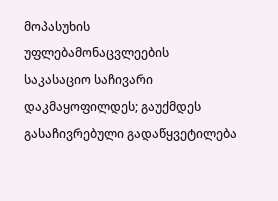მოპასუხის უფლებამონაცვლეების საკასაციო საჩივარი დაკმაყოფილდეს; გაუქმდეს გასაჩივრებული გადაწყვეტილება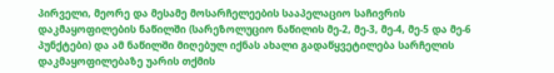პირველი, მეორე და მესამე მოსარჩელეების სააპელაციო საჩივრის დაკმაყოფილების ნაწილში (სარეზოლუციო ნაწილის მე-2, მე-3, მე-4, მე-5 და მე-6 პუნქტები) და ამ ნაწილში მიღებულ იქნას ახალი გადაწყვეტილება სარჩელის დაკმაყოფილებაზე უარის თქმის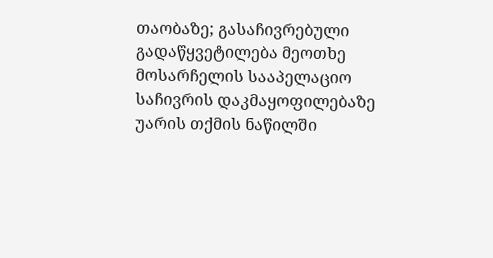თაობაზე; გასაჩივრებული გადაწყვეტილება მეოთხე მოსარჩელის სააპელაციო საჩივრის დაკმაყოფილებაზე უარის თქმის ნაწილში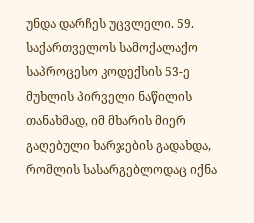უნდა დარჩეს უცვლელი. 59. საქართველოს სამოქალაქო საპროცესო კოდექსის 53-ე მუხლის პირველი ნაწილის თანახმად, იმ მხარის მიერ გაღებული ხარჯების გადახდა, რომლის სასარგებლოდაც იქნა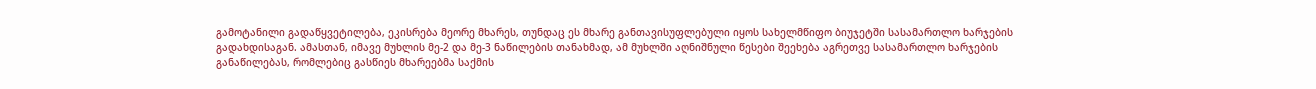გამოტანილი გადაწყვეტილება, ეკისრება მეორე მხარეს, თუნდაც ეს მხარე განთავისუფლებული იყოს სახელმწიფო ბიუჯეტში სასამართლო ხარჯების გადახდისაგან. ამასთან, იმავე მუხლის მე-2 და მე-3 ნაწილების თანახმად, ამ მუხლში აღნიშნული წესები შეეხება აგრეთვე სასამართლო ხარჯების განაწილებას, რომლებიც გასწიეს მხარეებმა საქმის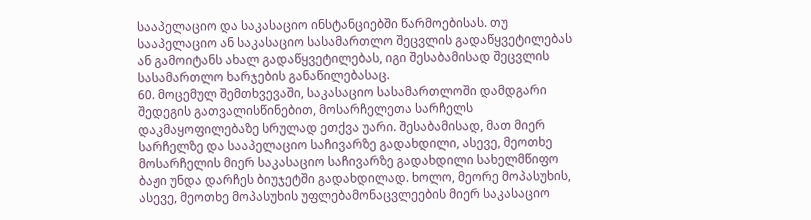სააპელაციო და საკასაციო ინსტანციებში წარმოებისას. თუ სააპელაციო ან საკასაციო სასამართლო შეცვლის გადაწყვეტილებას ან გამოიტანს ახალ გადაწყვეტილებას, იგი შესაბამისად შეცვლის სასამართლო ხარჯების განაწილებასაც.
60. მოცემულ შემთხვევაში, საკასაციო სასამართლოში დამდგარი შედეგის გათვალისწინებით, მოსარჩელეთა სარჩელს დაკმაყოფილებაზე სრულად ეთქვა უარი. შესაბამისად, მათ მიერ სარჩელზე და სააპელაციო საჩივარზე გადახდილი, ასევე, მეოთხე მოსარჩელის მიერ საკასაციო საჩივარზე გადახდილი სახელმწიფო ბაჟი უნდა დარჩეს ბიუჯეტში გადახდილად. ხოლო, მეორე მოპასუხის, ასევე, მეოთხე მოპასუხის უფლებამონაცვლეების მიერ საკასაციო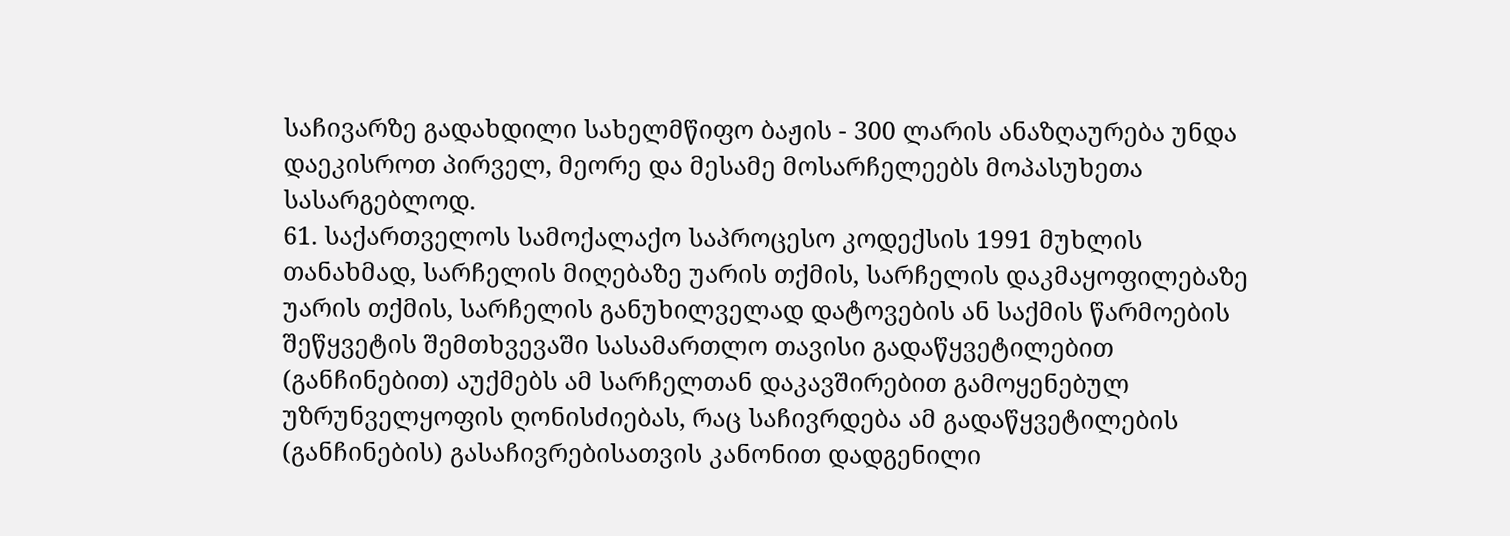საჩივარზე გადახდილი სახელმწიფო ბაჟის - 300 ლარის ანაზღაურება უნდა დაეკისროთ პირველ, მეორე და მესამე მოსარჩელეებს მოპასუხეთა სასარგებლოდ.
61. საქართველოს სამოქალაქო საპროცესო კოდექსის 1991 მუხლის თანახმად, სარჩელის მიღებაზე უარის თქმის, სარჩელის დაკმაყოფილებაზე უარის თქმის, სარჩელის განუხილველად დატოვების ან საქმის წარმოების შეწყვეტის შემთხვევაში სასამართლო თავისი გადაწყვეტილებით (განჩინებით) აუქმებს ამ სარჩელთან დაკავშირებით გამოყენებულ უზრუნველყოფის ღონისძიებას, რაც საჩივრდება ამ გადაწყვეტილების (განჩინების) გასაჩივრებისათვის კანონით დადგენილი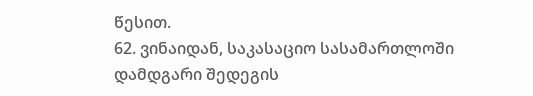წესით.
62. ვინაიდან, საკასაციო სასამართლოში დამდგარი შედეგის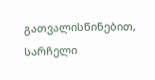გათვალისწინებით, სარჩელი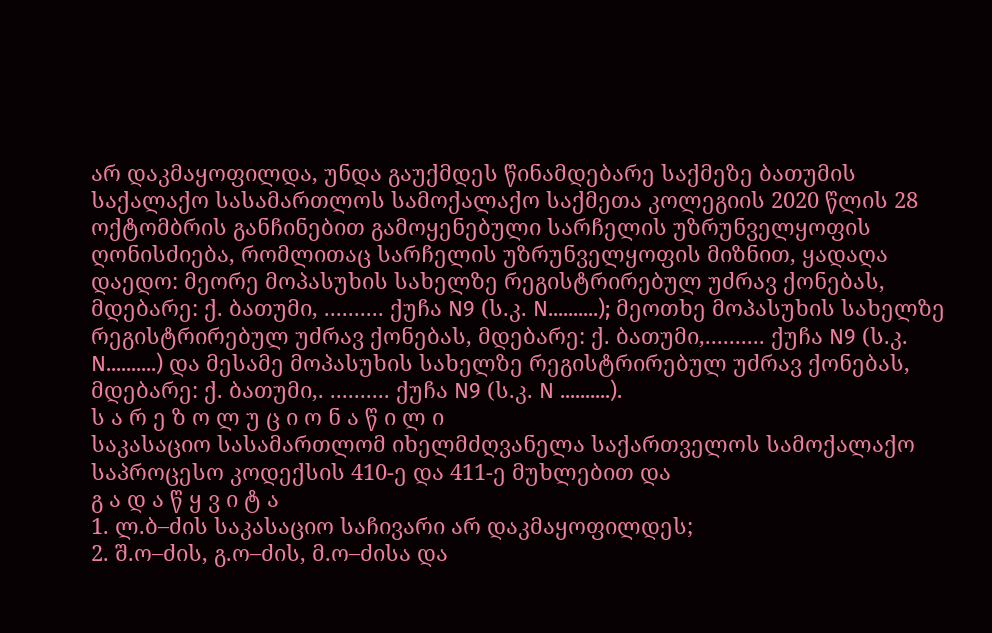არ დაკმაყოფილდა, უნდა გაუქმდეს წინამდებარე საქმეზე ბათუმის საქალაქო სასამართლოს სამოქალაქო საქმეთა კოლეგიის 2020 წლის 28 ოქტომბრის განჩინებით გამოყენებული სარჩელის უზრუნველყოფის ღონისძიება, რომლითაც სარჩელის უზრუნველყოფის მიზნით, ყადაღა დაედო: მეორე მოპასუხის სახელზე რეგისტრირებულ უძრავ ქონებას, მდებარე: ქ. ბათუმი, .......... ქუჩა N9 (ს.კ. N..........); მეოთხე მოპასუხის სახელზე რეგისტრირებულ უძრავ ქონებას, მდებარე: ქ. ბათუმი,.......... ქუჩა N9 (ს.კ. N..........) და მესამე მოპასუხის სახელზე რეგისტრირებულ უძრავ ქონებას, მდებარე: ქ. ბათუმი,. .......... ქუჩა N9 (ს.კ. N ..........).
ს ა რ ე ზ ო ლ უ ც ი ო ნ ა წ ი ლ ი
საკასაციო სასამართლომ იხელმძღვანელა საქართველოს სამოქალაქო საპროცესო კოდექსის 410-ე და 411-ე მუხლებით და
გ ა დ ა წ ყ ვ ი ტ ა
1. ლ.ბ–ძის საკასაციო საჩივარი არ დაკმაყოფილდეს;
2. შ.ო–ძის, გ.ო–ძის, მ.ო–ძისა და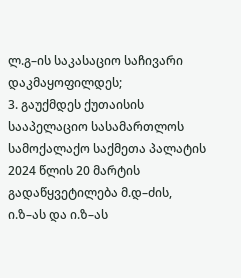ლ.გ–ის საკასაციო საჩივარი დაკმაყოფილდეს;
3. გაუქმდეს ქუთაისის სააპელაციო სასამართლოს სამოქალაქო საქმეთა პალატის 2024 წლის 20 მარტის გადაწყვეტილება მ.დ–ძის, ი.ზ–ას და ი.ზ–ას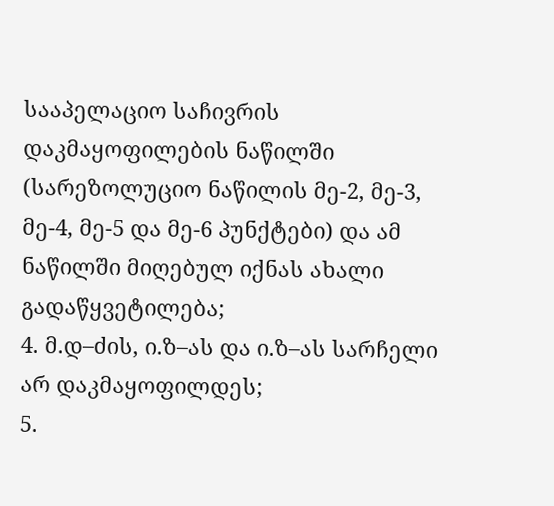სააპელაციო საჩივრის დაკმაყოფილების ნაწილში (სარეზოლუციო ნაწილის მე-2, მე-3, მე-4, მე-5 და მე-6 პუნქტები) და ამ ნაწილში მიღებულ იქნას ახალი გადაწყვეტილება;
4. მ.დ–ძის, ი.ზ–ას და ი.ზ–ას სარჩელი არ დაკმაყოფილდეს;
5.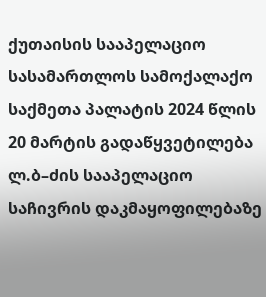ქუთაისის სააპელაციო სასამართლოს სამოქალაქო საქმეთა პალატის 2024 წლის 20 მარტის გადაწყვეტილება ლ.ბ–ძის სააპელაციო საჩივრის დაკმაყოფილებაზე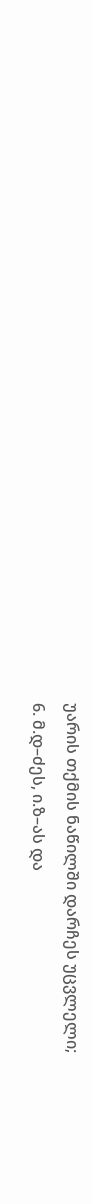უარის თქმის ნაწილში დარჩეს უცვლელი;
6. მ.დ–ძეს, ი.ზ–ას და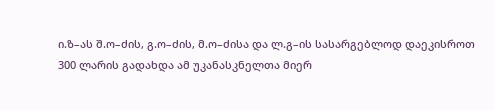ი.ზ–ას შ.ო–ძის, გ.ო–ძის, მ.ო–ძისა და ლ.გ–ის სასარგებლოდ დაეკისროთ 300 ლარის გადახდა ამ უკანასკნელთა მიერ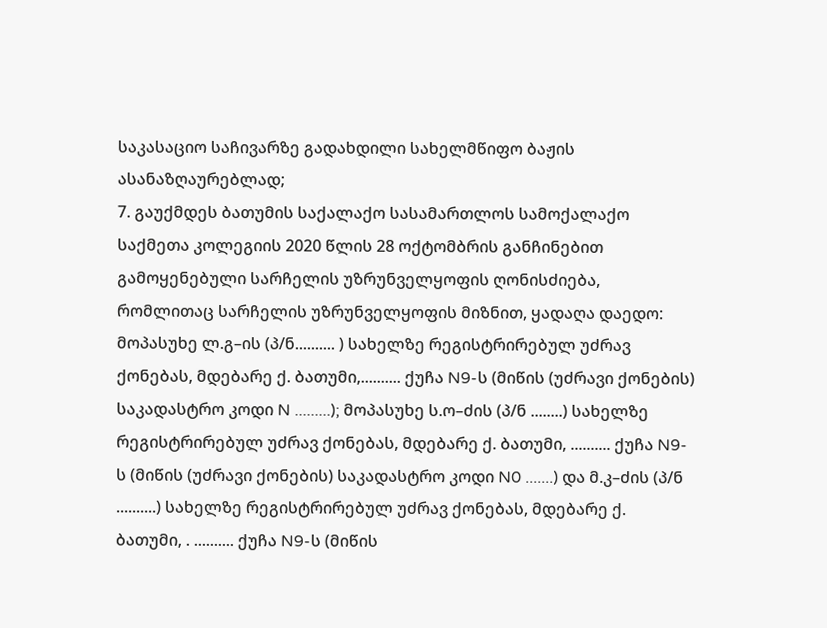საკასაციო საჩივარზე გადახდილი სახელმწიფო ბაჟის ასანაზღაურებლად;
7. გაუქმდეს ბათუმის საქალაქო სასამართლოს სამოქალაქო საქმეთა კოლეგიის 2020 წლის 28 ოქტომბრის განჩინებით გამოყენებული სარჩელის უზრუნველყოფის ღონისძიება, რომლითაც სარჩელის უზრუნველყოფის მიზნით, ყადაღა დაედო: მოპასუხე ლ.გ–ის (პ/ნ.......... ) სახელზე რეგისტრირებულ უძრავ ქონებას, მდებარე ქ. ბათუმი,.......... ქუჩა N9-ს (მიწის (უძრავი ქონების) საკადასტრო კოდი N .........); მოპასუხე ს.ო–ძის (პ/ნ ........) სახელზე რეგისტრირებულ უძრავ ქონებას, მდებარე ქ. ბათუმი, .......... ქუჩა N9-ს (მიწის (უძრავი ქონების) საკადასტრო კოდი N0 .......) და მ.კ–ძის (პ/ნ ..........) სახელზე რეგისტრირებულ უძრავ ქონებას, მდებარე ქ. ბათუმი, . .......... ქუჩა N9-ს (მიწის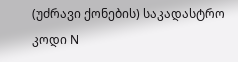(უძრავი ქონების) საკადასტრო კოდი N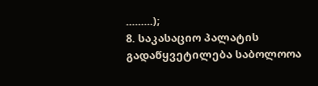.........);
8. საკასაციო პალატის გადაწყვეტილება საბოლოოა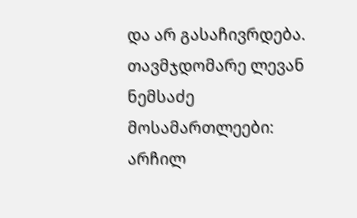და არ გასაჩივრდება.
თავმჯდომარე ლევან ნემსაძე
მოსამართლეები: არჩილ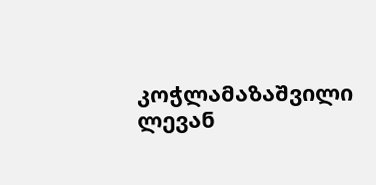კოჭლამაზაშვილი
ლევან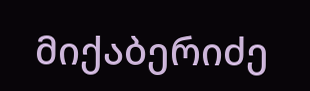მიქაბერიძე